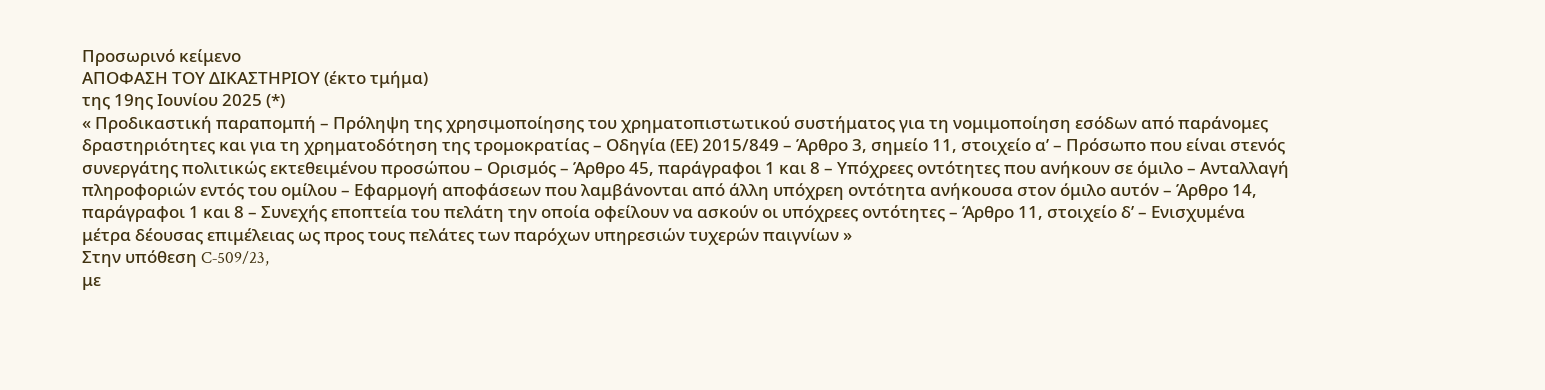Προσωρινό κείμενο
ΑΠΟΦΑΣΗ ΤΟΥ ΔΙΚΑΣΤΗΡΙΟΥ (έκτο τμήμα)
της 19ης Ιουνίου 2025 (*)
« Προδικαστική παραπομπή – Πρόληψη της χρησιμοποίησης του χρηματοπιστωτικού συστήματος για τη νομιμοποίηση εσόδων από παράνομες δραστηριότητες και για τη χρηματοδότηση της τρομοκρατίας – Οδηγία (ΕΕ) 2015/849 – Άρθρο 3, σημείο 11, στοιχείο αʹ – Πρόσωπο που είναι στενός συνεργάτης πολιτικώς εκτεθειμένου προσώπου – Ορισμός – Άρθρο 45, παράγραφοι 1 και 8 – Υπόχρεες οντότητες που ανήκουν σε όμιλο – Ανταλλαγή πληροφοριών εντός του ομίλου – Εφαρμογή αποφάσεων που λαμβάνονται από άλλη υπόχρεη οντότητα ανήκουσα στον όμιλο αυτόν – Άρθρο 14, παράγραφοι 1 και 8 – Συνεχής εποπτεία του πελάτη την οποία οφείλουν να ασκούν οι υπόχρεες οντότητες – Άρθρο 11, στοιχείο δʹ – Ενισχυμένα μέτρα δέουσας επιμέλειας ως προς τους πελάτες των παρόχων υπηρεσιών τυχερών παιγνίων »
Στην υπόθεση C‑509/23,
με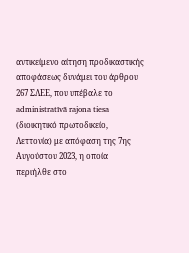αντικείμενο αίτηση προδικαστικής αποφάσεως δυνάμει του άρθρου 267 ΣΛΕΕ, που υπέβαλε το administratīvā rajona tiesa (διοικητικό πρωτοδικείο, Λεττονία) με απόφαση της 7ης Αυγούστου 2023, η οποία περιήλθε στο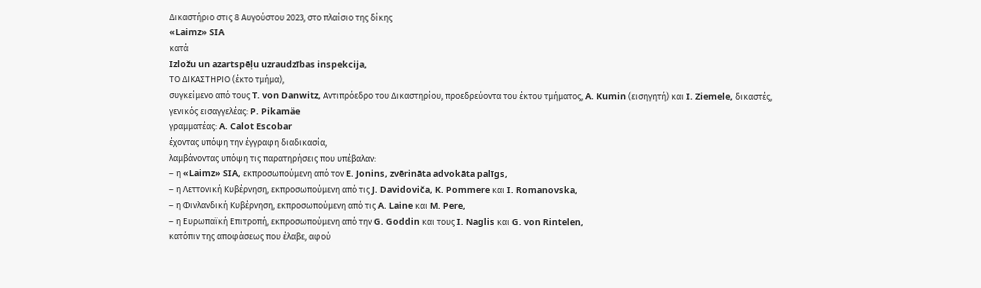Δικαστήριο στις 8 Αυγούστου 2023, στο πλαίσιο της δίκης
«Laimz» SIA
κατά
Izložu un azartspēļu uzraudzības inspekcija,
ΤΟ ΔΙΚΑΣΤΗΡΙΟ (έκτο τμήμα),
συγκείμενο από τους T. von Danwitz, Αντιπρόεδρο του Δικαστηρίου, προεδρεύοντα του έκτου τμήματος, A. Kumin (εισηγητή) και I. Ziemele, δικαστές,
γενικός εισαγγελέας: P. Pikamäe
γραμματέας: A. Calot Escobar
έχοντας υπόψη την έγγραφη διαδικασία,
λαμβάνοντας υπόψη τις παρατηρήσεις που υπέβαλαν:
– η «Laimz» SIA, εκπροσωπούμενη από τον E. Jonins, zvērināta advokāta palīgs,
– η Λεττονική Κυβέρνηση, εκπροσωπούμενη από τις J. Davidoviča, K. Pommere και I. Romanovska,
– η Φινλανδική Κυβέρνηση, εκπροσωπούμενη από τις A. Laine και M. Pere,
– η Ευρωπαϊκή Επιτροπή, εκπροσωπούμενη από την G. Goddin και τους I. Naglis και G. von Rintelen,
κατόπιν της αποφάσεως που έλαβε, αφού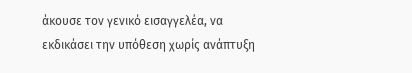άκουσε τον γενικό εισαγγελέα, να εκδικάσει την υπόθεση χωρίς ανάπτυξη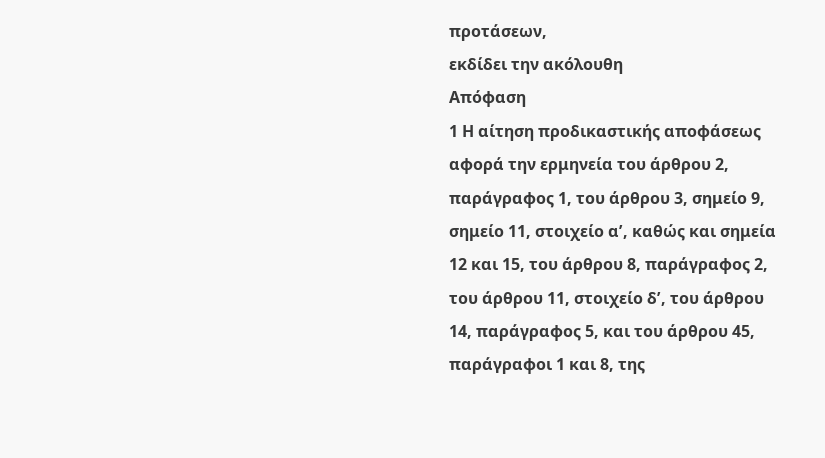προτάσεων,
εκδίδει την ακόλουθη
Απόφαση
1 Η αίτηση προδικαστικής αποφάσεως αφορά την ερμηνεία του άρθρου 2, παράγραφος 1, του άρθρου 3, σημείο 9, σημείο 11, στοιχείο αʹ, καθώς και σημεία 12 και 15, του άρθρου 8, παράγραφος 2, του άρθρου 11, στοιχείο δʹ, του άρθρου 14, παράγραφος 5, και του άρθρου 45, παράγραφοι 1 και 8, της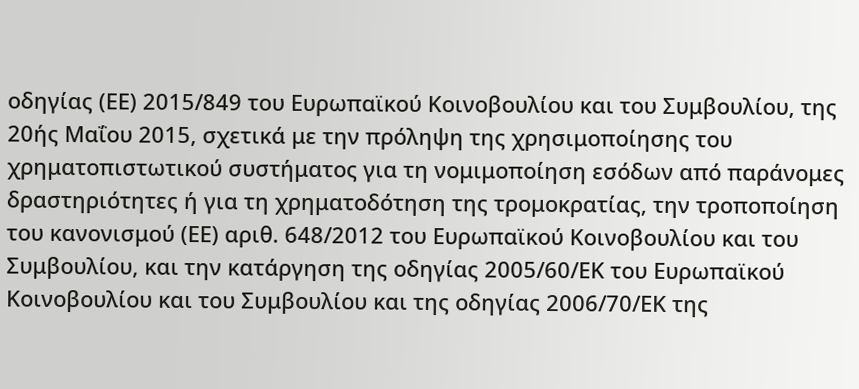οδηγίας (ΕΕ) 2015/849 του Ευρωπαϊκού Κοινοβουλίου και του Συμβουλίου, της 20ής Μαΐου 2015, σχετικά με την πρόληψη της χρησιμοποίησης του χρηματοπιστωτικού συστήματος για τη νομιμοποίηση εσόδων από παράνομες δραστηριότητες ή για τη χρηματοδότηση της τρομοκρατίας, την τροποποίηση του κανονισμού (ΕΕ) αριθ. 648/2012 του Ευρωπαϊκού Κοινοβουλίου και του Συμβουλίου, και την κατάργηση της οδηγίας 2005/60/ΕΚ του Ευρωπαϊκού Κοινοβουλίου και του Συμβουλίου και της οδηγίας 2006/70/ΕΚ της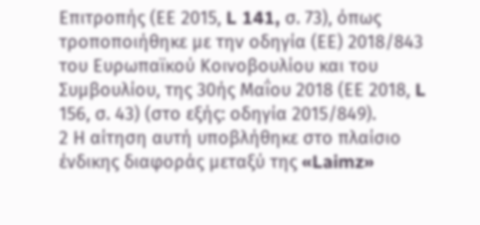Επιτροπής (ΕΕ 2015, L 141, σ. 73), όπως τροποποιήθηκε με την οδηγία (ΕΕ) 2018/843 του Ευρωπαϊκού Κοινοβουλίου και του Συμβουλίου, της 30ής Μαΐου 2018 (ΕΕ 2018, L 156, σ. 43) (στο εξής: οδηγία 2015/849).
2 Η αίτηση αυτή υποβλήθηκε στο πλαίσιο ένδικης διαφοράς μεταξύ της «Laimz»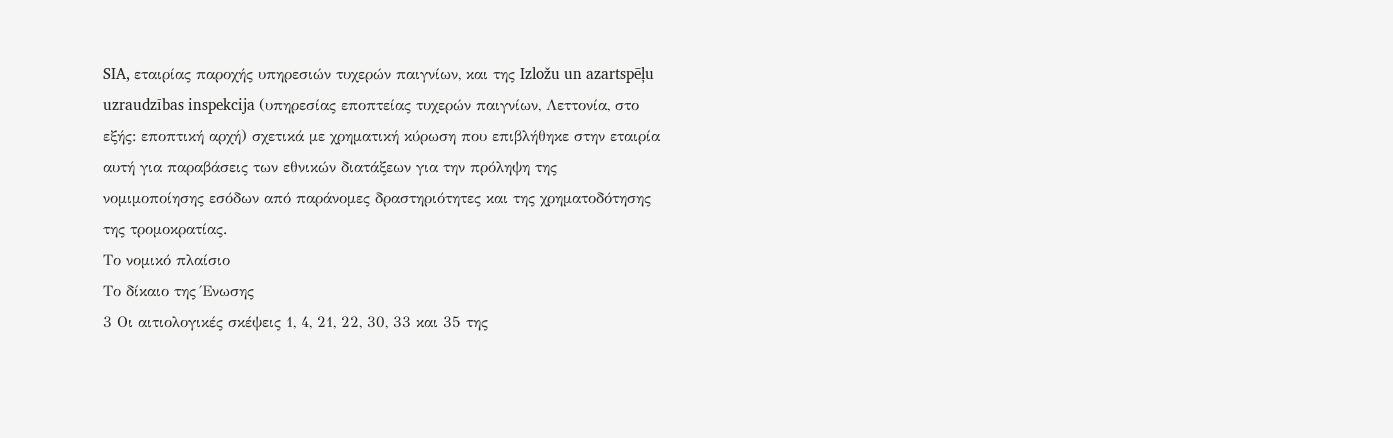SIA, εταιρίας παροχής υπηρεσιών τυχερών παιγνίων, και της Izložu un azartspēļu uzraudzības inspekcija (υπηρεσίας εποπτείας τυχερών παιγνίων, Λεττονία, στο εξής: εποπτική αρχή) σχετικά με χρηματική κύρωση που επιβλήθηκε στην εταιρία αυτή για παραβάσεις των εθνικών διατάξεων για την πρόληψη της νομιμοποίησης εσόδων από παράνομες δραστηριότητες και της χρηματοδότησης της τρομοκρατίας.
Το νομικό πλαίσιο
Το δίκαιο της Ένωσης
3 Οι αιτιολογικές σκέψεις 1, 4, 21, 22, 30, 33 και 35 της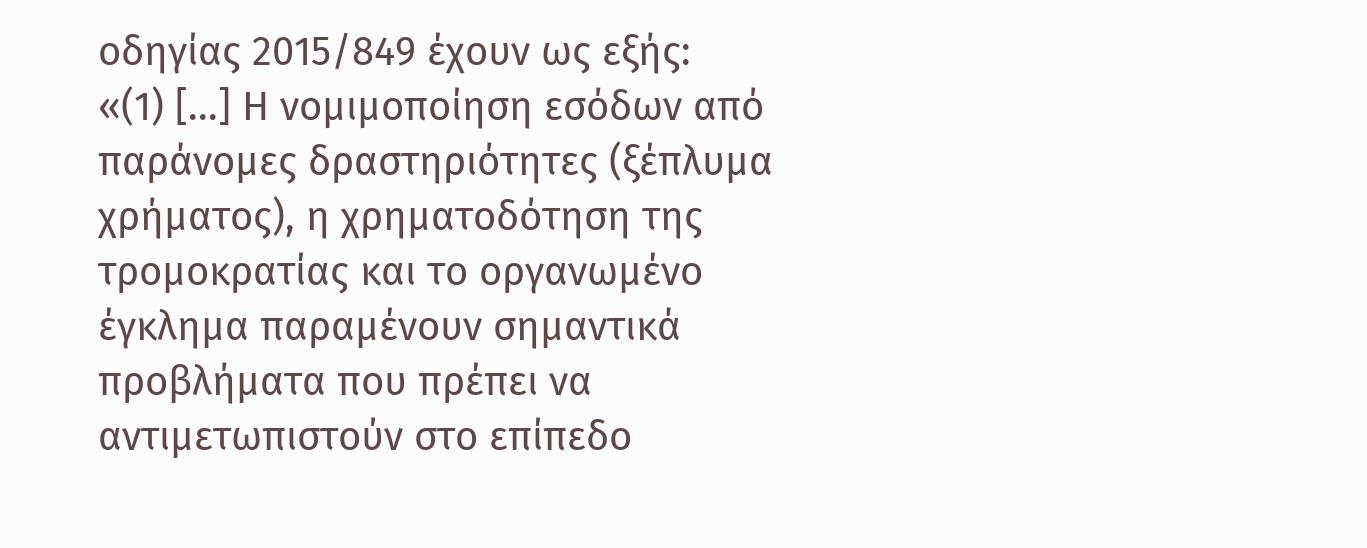οδηγίας 2015/849 έχουν ως εξής:
«(1) [...] Η νομιμοποίηση εσόδων από παράνομες δραστηριότητες (ξέπλυμα χρήματος), η χρηματοδότηση της τρομοκρατίας και το οργανωμένο έγκλημα παραμένουν σημαντικά προβλήματα που πρέπει να αντιμετωπιστούν στο επίπεδο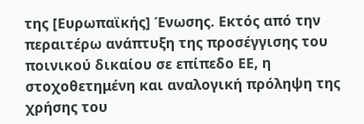της [Ευρωπαϊκής] Ένωσης. Εκτός από την περαιτέρω ανάπτυξη της προσέγγισης του ποινικού δικαίου σε επίπεδο ΕΕ, η στοχοθετημένη και αναλογική πρόληψη της χρήσης του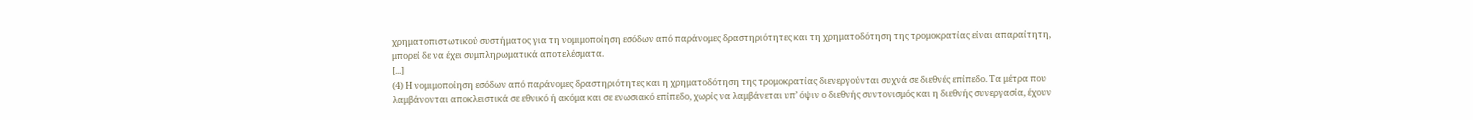χρηματοπιστωτικού συστήματος για τη νομιμοποίηση εσόδων από παράνομες δραστηριότητες και τη χρηματοδότηση της τρομοκρατίας είναι απαραίτητη, μπορεί δε να έχει συμπληρωματικά αποτελέσματα.
[...]
(4) Η νομιμοποίηση εσόδων από παράνομες δραστηριότητες και η χρηματοδότηση της τρομοκρατίας διενεργούνται συχνά σε διεθνές επίπεδο. Τα μέτρα που λαμβάνονται αποκλειστικά σε εθνικό ή ακόμα και σε ενωσιακό επίπεδο, χωρίς να λαμβάνεται υπ’ όψιν ο διεθνής συντονισμός και η διεθνής συνεργασία, έχουν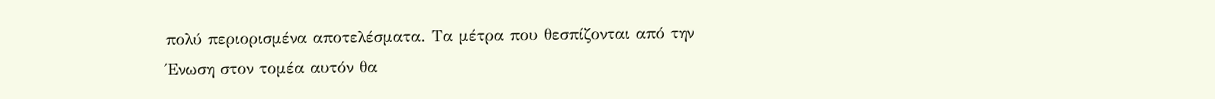πολύ περιορισμένα αποτελέσματα. Τα μέτρα που θεσπίζονται από την Ένωση στον τομέα αυτόν θα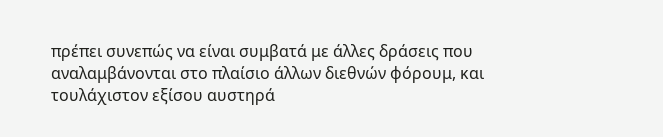πρέπει συνεπώς να είναι συμβατά με άλλες δράσεις που αναλαμβάνονται στο πλαίσιο άλλων διεθνών φόρουμ, και τουλάχιστον εξίσου αυστηρά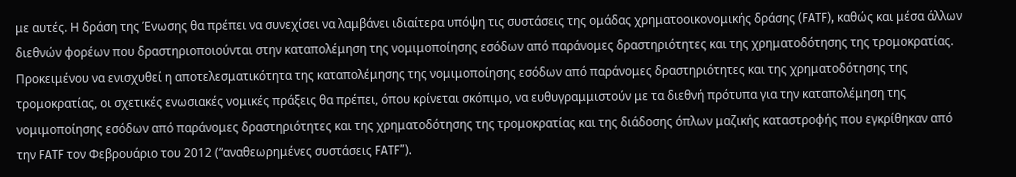με αυτές. Η δράση της Ένωσης θα πρέπει να συνεχίσει να λαμβάνει ιδιαίτερα υπόψη τις συστάσεις της ομάδας χρηματοοικονομικής δράσης (FATF), καθώς και μέσα άλλων διεθνών φορέων που δραστηριοποιούνται στην καταπολέμηση της νομιμοποίησης εσόδων από παράνομες δραστηριότητες και της χρηματοδότησης της τρομοκρατίας. Προκειμένου να ενισχυθεί η αποτελεσματικότητα της καταπολέμησης της νομιμοποίησης εσόδων από παράνομες δραστηριότητες και της χρηματοδότησης της τρομοκρατίας, οι σχετικές ενωσιακές νομικές πράξεις θα πρέπει, όπου κρίνεται σκόπιμο, να ευθυγραμμιστούν με τα διεθνή πρότυπα για την καταπολέμηση της νομιμοποίησης εσόδων από παράνομες δραστηριότητες και της χρηματοδότησης της τρομοκρατίας και της διάδοσης όπλων μαζικής καταστροφής που εγκρίθηκαν από την FATF τον Φεβρουάριο του 2012 (“αναθεωρημένες συστάσεις FATF”).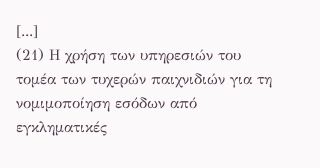[...]
(21) Η χρήση των υπηρεσιών του τομέα των τυχερών παιχνιδιών για τη νομιμοποίηση εσόδων από εγκληματικές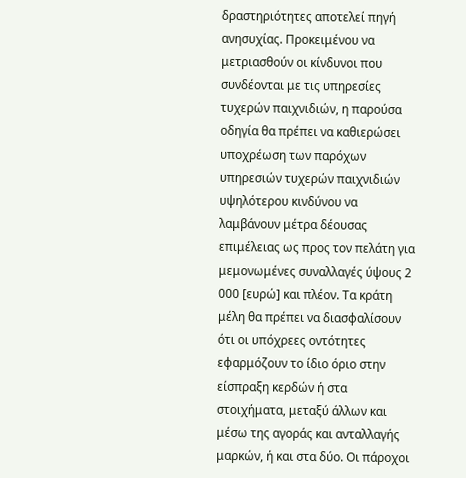δραστηριότητες αποτελεί πηγή ανησυχίας. Προκειμένου να μετριασθούν οι κίνδυνοι που συνδέονται με τις υπηρεσίες τυχερών παιχνιδιών, η παρούσα οδηγία θα πρέπει να καθιερώσει υποχρέωση των παρόχων υπηρεσιών τυχερών παιχνιδιών υψηλότερου κινδύνου να λαμβάνουν μέτρα δέουσας επιμέλειας ως προς τον πελάτη για μεμονωμένες συναλλαγές ύψους 2 000 [ευρώ] και πλέον. Τα κράτη μέλη θα πρέπει να διασφαλίσουν ότι οι υπόχρεες οντότητες εφαρμόζουν το ίδιο όριο στην είσπραξη κερδών ή στα στοιχήματα, μεταξύ άλλων και μέσω της αγοράς και ανταλλαγής μαρκών, ή και στα δύο. Οι πάροχοι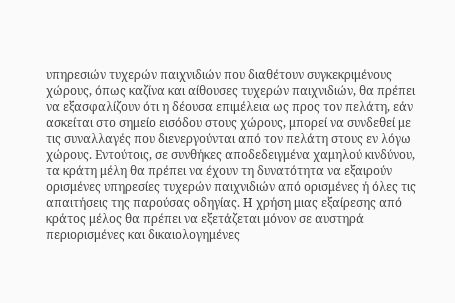υπηρεσιών τυχερών παιχνιδιών που διαθέτουν συγκεκριμένους χώρους, όπως καζίνα και αίθουσες τυχερών παιχνιδιών, θα πρέπει να εξασφαλίζουν ότι η δέουσα επιμέλεια ως προς τον πελάτη, εάν ασκείται στο σημείο εισόδου στους χώρους, μπορεί να συνδεθεί με τις συναλλαγές που διενεργούνται από τον πελάτη στους εν λόγω χώρους. Εντούτοις, σε συνθήκες αποδεδειγμένα χαμηλού κινδύνου, τα κράτη μέλη θα πρέπει να έχουν τη δυνατότητα να εξαιρούν ορισμένες υπηρεσίες τυχερών παιχνιδιών από ορισμένες ή όλες τις απαιτήσεις της παρούσας οδηγίας. Η χρήση μιας εξαίρεσης από κράτος μέλος θα πρέπει να εξετάζεται μόνον σε αυστηρά περιορισμένες και δικαιολογημένες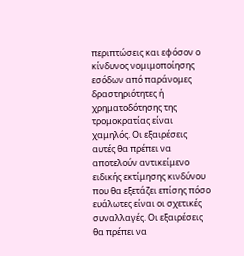περιπτώσεις και εφόσον ο κίνδυνος νομιμοποίησης εσόδων από παράνομες δραστηριότητες ή χρηματοδότησης της τρομοκρατίας είναι χαμηλός. Οι εξαιρέσεις αυτές θα πρέπει να αποτελούν αντικείμενο ειδικής εκτίμησης κινδύνου που θα εξετάζει επίσης πόσο ευάλωτες είναι οι σχετικές συναλλαγές. Οι εξαιρέσεις θα πρέπει να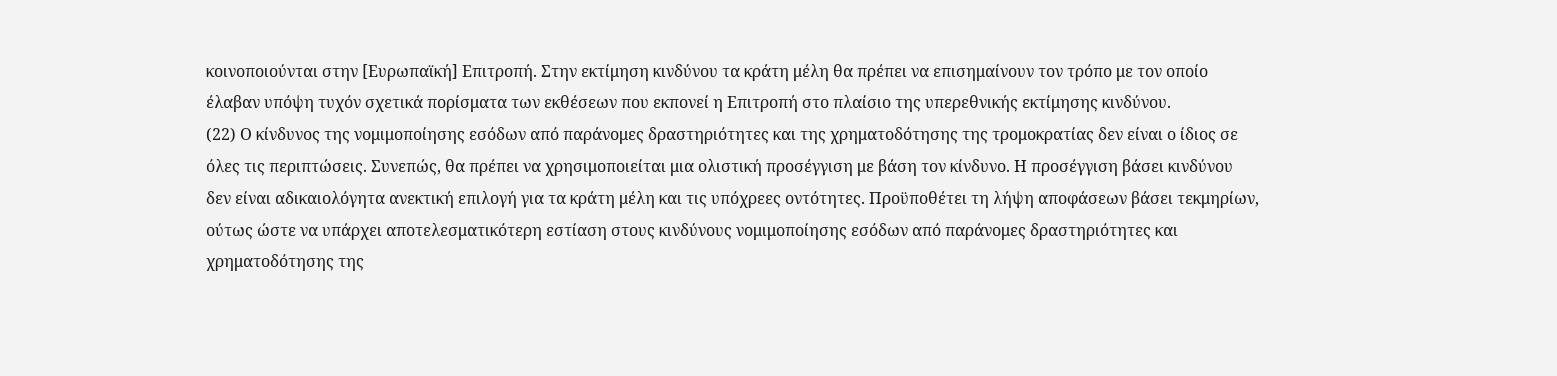κοινοποιούνται στην [Ευρωπαϊκή] Επιτροπή. Στην εκτίμηση κινδύνου τα κράτη μέλη θα πρέπει να επισημαίνουν τον τρόπο με τον οποίο έλαβαν υπόψη τυχόν σχετικά πορίσματα των εκθέσεων που εκπονεί η Επιτροπή στο πλαίσιο της υπερεθνικής εκτίμησης κινδύνου.
(22) Ο κίνδυνος της νομιμοποίησης εσόδων από παράνομες δραστηριότητες και της χρηματοδότησης της τρομοκρατίας δεν είναι ο ίδιος σε όλες τις περιπτώσεις. Συνεπώς, θα πρέπει να χρησιμοποιείται μια ολιστική προσέγγιση με βάση τον κίνδυνο. Η προσέγγιση βάσει κινδύνου δεν είναι αδικαιολόγητα ανεκτική επιλογή για τα κράτη μέλη και τις υπόχρεες οντότητες. Προϋποθέτει τη λήψη αποφάσεων βάσει τεκμηρίων, ούτως ώστε να υπάρχει αποτελεσματικότερη εστίαση στους κινδύνους νομιμοποίησης εσόδων από παράνομες δραστηριότητες και χρηματοδότησης της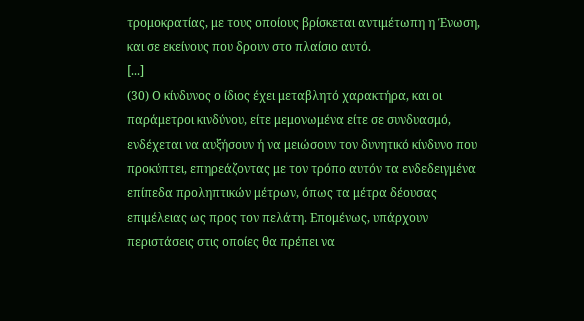τρομοκρατίας, με τους οποίους βρίσκεται αντιμέτωπη η Ένωση, και σε εκείνους που δρουν στο πλαίσιο αυτό.
[...]
(30) Ο κίνδυνος ο ίδιος έχει μεταβλητό χαρακτήρα, και οι παράμετροι κινδύνου, είτε μεμονωμένα είτε σε συνδυασμό, ενδέχεται να αυξήσουν ή να μειώσουν τον δυνητικό κίνδυνο που προκύπτει, επηρεάζοντας με τον τρόπο αυτόν τα ενδεδειγμένα επίπεδα προληπτικών μέτρων, όπως τα μέτρα δέουσας επιμέλειας ως προς τον πελάτη. Επομένως, υπάρχουν περιστάσεις στις οποίες θα πρέπει να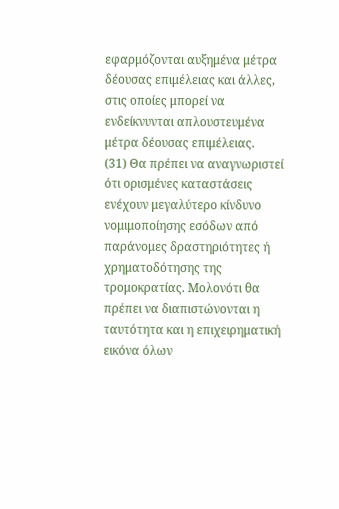εφαρμόζονται αυξημένα μέτρα δέουσας επιμέλειας και άλλες, στις οποίες μπορεί να ενδείκνυνται απλουστευμένα μέτρα δέουσας επιμέλειας.
(31) Θα πρέπει να αναγνωριστεί ότι ορισμένες καταστάσεις ενέχουν μεγαλύτερο κίνδυνο νομιμοποίησης εσόδων από παράνομες δραστηριότητες ή χρηματοδότησης της τρομοκρατίας. Μολονότι θα πρέπει να διαπιστώνονται η ταυτότητα και η επιχειρηματική εικόνα όλων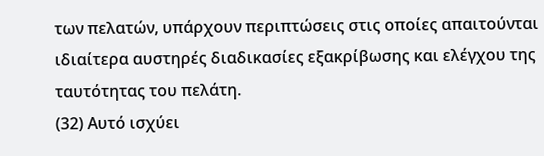των πελατών, υπάρχουν περιπτώσεις στις οποίες απαιτούνται ιδιαίτερα αυστηρές διαδικασίες εξακρίβωσης και ελέγχου της ταυτότητας του πελάτη.
(32) Αυτό ισχύει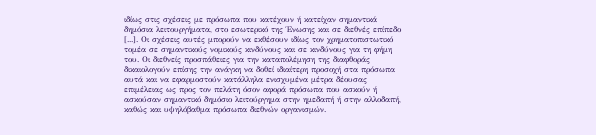ιδίως στις σχέσεις με πρόσωπα που κατέχουν ή κατείχαν σημαντικά δημόσια λειτουργήματα, στο εσωτερικό της Ένωσης και σε διεθνές επίπεδο [...]. Οι σχέσεις αυτές μπορούν να εκθέσουν ιδίως τον χρηματοπιστωτικό τομέα σε σημαντικούς νομικούς κινδύνους και σε κινδύνους για τη φήμη του. Οι διεθνείς προσπάθειες για την καταπολέμηση της διαφθοράς δικαιολογούν επίσης την ανάγκη να δοθεί ιδιαίτερη προσοχή στα πρόσωπα αυτά και να εφαρμοστούν κατάλληλα ενισχυμένα μέτρα δέουσας επιμέλειας ως προς τον πελάτη όσον αφορά πρόσωπα που ασκούν ή ασκούσαν σημαντικό δημόσιο λειτούργημα στην ημεδαπή ή στην αλλοδαπή, καθώς και υψηλόβαθμα πρόσωπα διεθνών οργανισμών.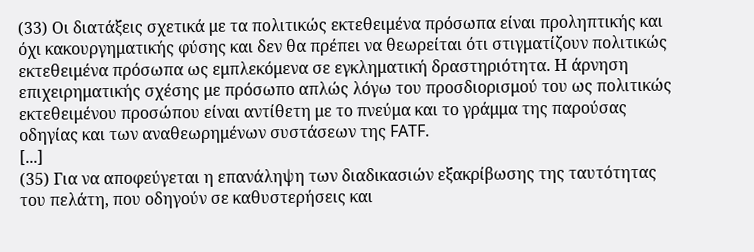(33) Οι διατάξεις σχετικά με τα πολιτικώς εκτεθειμένα πρόσωπα είναι προληπτικής και όχι κακουργηματικής φύσης και δεν θα πρέπει να θεωρείται ότι στιγματίζουν πολιτικώς εκτεθειμένα πρόσωπα ως εμπλεκόμενα σε εγκληματική δραστηριότητα. Η άρνηση επιχειρηματικής σχέσης με πρόσωπο απλώς λόγω του προσδιορισμού του ως πολιτικώς εκτεθειμένου προσώπου είναι αντίθετη με το πνεύμα και το γράμμα της παρούσας οδηγίας και των αναθεωρημένων συστάσεων της FATF.
[...]
(35) Για να αποφεύγεται η επανάληψη των διαδικασιών εξακρίβωσης της ταυτότητας του πελάτη, που οδηγούν σε καθυστερήσεις και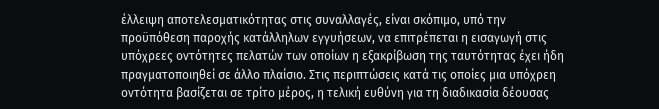έλλειψη αποτελεσματικότητας στις συναλλαγές, είναι σκόπιμο, υπό την προϋπόθεση παροχής κατάλληλων εγγυήσεων, να επιτρέπεται η εισαγωγή στις υπόχρεες οντότητες πελατών των οποίων η εξακρίβωση της ταυτότητας έχει ήδη πραγματοποιηθεί σε άλλο πλαίσιο. Στις περιπτώσεις κατά τις οποίες μια υπόχρεη οντότητα βασίζεται σε τρίτο μέρος, η τελική ευθύνη για τη διαδικασία δέουσας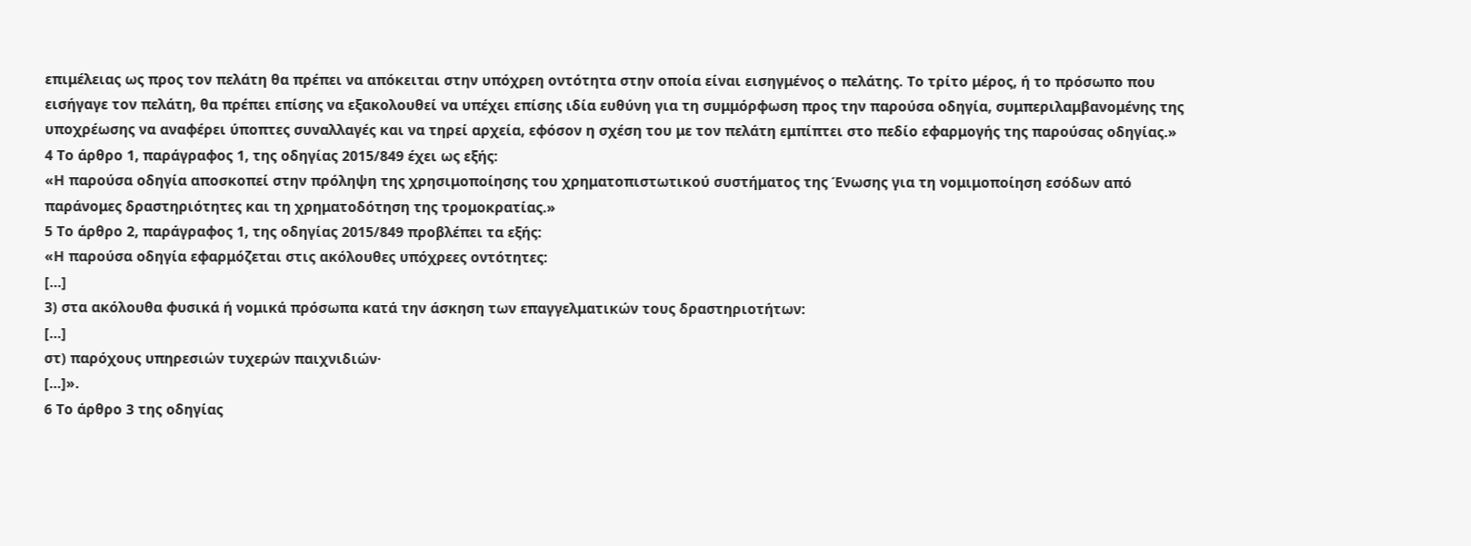επιμέλειας ως προς τον πελάτη θα πρέπει να απόκειται στην υπόχρεη οντότητα στην οποία είναι εισηγμένος ο πελάτης. Το τρίτο μέρος, ή το πρόσωπο που εισήγαγε τον πελάτη, θα πρέπει επίσης να εξακολουθεί να υπέχει επίσης ιδία ευθύνη για τη συμμόρφωση προς την παρούσα οδηγία, συμπεριλαμβανομένης της υποχρέωσης να αναφέρει ύποπτες συναλλαγές και να τηρεί αρχεία, εφόσον η σχέση του με τον πελάτη εμπίπτει στο πεδίο εφαρμογής της παρούσας οδηγίας.»
4 Το άρθρο 1, παράγραφος 1, της οδηγίας 2015/849 έχει ως εξής:
«Η παρούσα οδηγία αποσκοπεί στην πρόληψη της χρησιμοποίησης του χρηματοπιστωτικού συστήματος της Ένωσης για τη νομιμοποίηση εσόδων από παράνομες δραστηριότητες και τη χρηματοδότηση της τρομοκρατίας.»
5 Το άρθρο 2, παράγραφος 1, της οδηγίας 2015/849 προβλέπει τα εξής:
«Η παρούσα οδηγία εφαρμόζεται στις ακόλουθες υπόχρεες οντότητες:
[...]
3) στα ακόλουθα φυσικά ή νομικά πρόσωπα κατά την άσκηση των επαγγελματικών τους δραστηριοτήτων:
[...]
στ) παρόχους υπηρεσιών τυχερών παιχνιδιών·
[...]».
6 Το άρθρο 3 της οδηγίας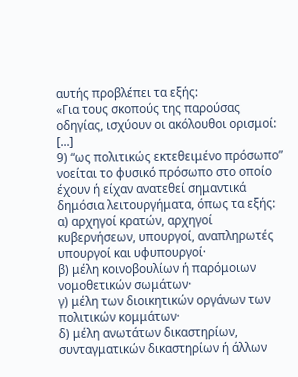αυτής προβλέπει τα εξής:
«Για τους σκοπούς της παρούσας οδηγίας, ισχύουν οι ακόλουθοι ορισμοί:
[...]
9) “ως πολιτικώς εκτεθειμένο πρόσωπο” νοείται το φυσικό πρόσωπο στο οποίο έχουν ή είχαν ανατεθεί σημαντικά δημόσια λειτουργήματα, όπως τα εξής:
α) αρχηγοί κρατών, αρχηγοί κυβερνήσεων, υπουργοί, αναπληρωτές υπουργοί και υφυπουργοί·
β) μέλη κοινοβουλίων ή παρόμοιων νομοθετικών σωμάτων·
γ) μέλη των διοικητικών οργάνων των πολιτικών κομμάτων·
δ) μέλη ανωτάτων δικαστηρίων, συνταγματικών δικαστηρίων ή άλλων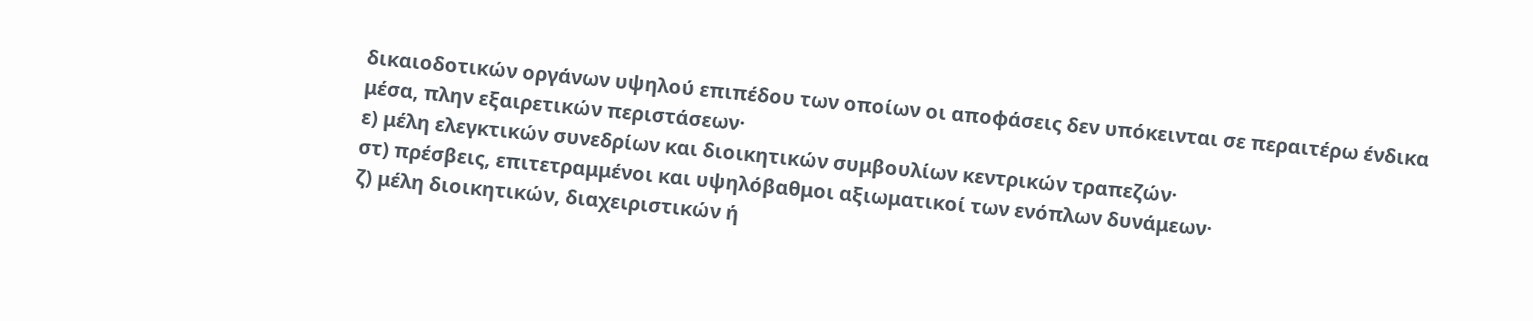δικαιοδοτικών οργάνων υψηλού επιπέδου των οποίων οι αποφάσεις δεν υπόκεινται σε περαιτέρω ένδικα μέσα, πλην εξαιρετικών περιστάσεων·
ε) μέλη ελεγκτικών συνεδρίων και διοικητικών συμβουλίων κεντρικών τραπεζών·
στ) πρέσβεις, επιτετραμμένοι και υψηλόβαθμοι αξιωματικοί των ενόπλων δυνάμεων·
ζ) μέλη διοικητικών, διαχειριστικών ή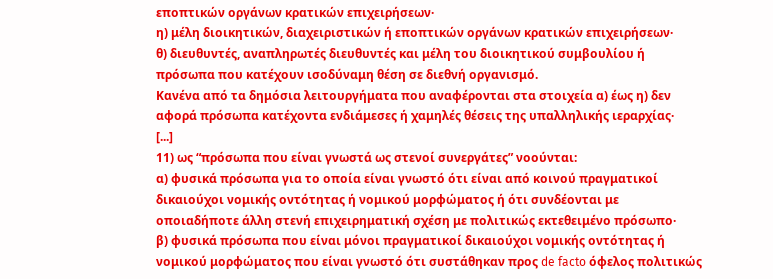εποπτικών οργάνων κρατικών επιχειρήσεων·
η) μέλη διοικητικών, διαχειριστικών ή εποπτικών οργάνων κρατικών επιχειρήσεων·
θ) διευθυντές, αναπληρωτές διευθυντές και μέλη του διοικητικού συμβουλίου ή πρόσωπα που κατέχουν ισοδύναμη θέση σε διεθνή οργανισμό.
Κανένα από τα δημόσια λειτουργήματα που αναφέρονται στα στοιχεία α) έως η) δεν αφορά πρόσωπα κατέχοντα ενδιάμεσες ή χαμηλές θέσεις της υπαλληλικής ιεραρχίας·
[...]
11) ως “πρόσωπα που είναι γνωστά ως στενοί συνεργάτες” νοούνται:
α) φυσικά πρόσωπα για το οποία είναι γνωστό ότι είναι από κοινού πραγματικοί δικαιούχοι νομικής οντότητας ή νομικού μορφώματος ή ότι συνδέονται με οποιαδήποτε άλλη στενή επιχειρηματική σχέση με πολιτικώς εκτεθειμένο πρόσωπο·
β) φυσικά πρόσωπα που είναι μόνοι πραγματικοί δικαιούχοι νομικής οντότητας ή νομικού μορφώματος που είναι γνωστό ότι συστάθηκαν προς de facto όφελος πολιτικώς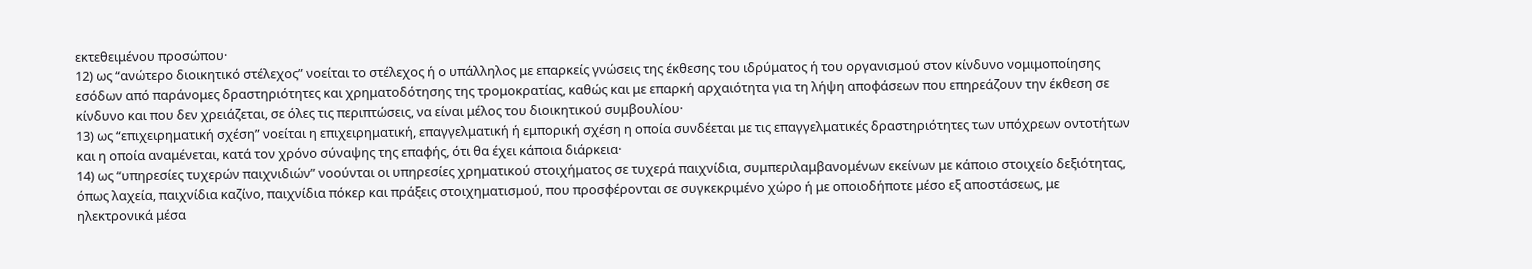εκτεθειμένου προσώπου·
12) ως “ανώτερο διοικητικό στέλεχος” νοείται το στέλεχος ή ο υπάλληλος με επαρκείς γνώσεις της έκθεσης του ιδρύματος ή του οργανισμού στον κίνδυνο νομιμοποίησης εσόδων από παράνομες δραστηριότητες και χρηματοδότησης της τρομοκρατίας, καθώς και με επαρκή αρχαιότητα για τη λήψη αποφάσεων που επηρεάζουν την έκθεση σε κίνδυνο και που δεν χρειάζεται, σε όλες τις περιπτώσεις, να είναι μέλος του διοικητικού συμβουλίου·
13) ως “επιχειρηματική σχέση” νοείται η επιχειρηματική, επαγγελματική ή εμπορική σχέση η οποία συνδέεται με τις επαγγελματικές δραστηριότητες των υπόχρεων οντοτήτων και η οποία αναμένεται, κατά τον χρόνο σύναψης της επαφής, ότι θα έχει κάποια διάρκεια·
14) ως “υπηρεσίες τυχερών παιχνιδιών” νοούνται οι υπηρεσίες χρηματικού στοιχήματος σε τυχερά παιχνίδια, συμπεριλαμβανομένων εκείνων με κάποιο στοιχείο δεξιότητας, όπως λαχεία, παιχνίδια καζίνο, παιχνίδια πόκερ και πράξεις στοιχηματισμού, που προσφέρονται σε συγκεκριμένο χώρο ή με οποιοδήποτε μέσο εξ αποστάσεως, με ηλεκτρονικά μέσα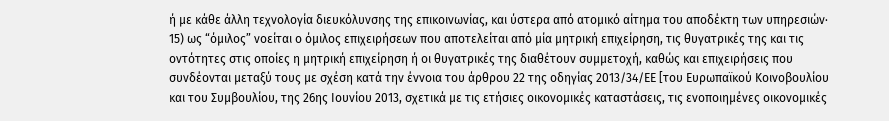ή με κάθε άλλη τεχνολογία διευκόλυνσης της επικοινωνίας, και ύστερα από ατομικό αίτημα του αποδέκτη των υπηρεσιών·
15) ως “όμιλος” νοείται ο όμιλος επιχειρήσεων που αποτελείται από μία μητρική επιχείρηση, τις θυγατρικές της και τις οντότητες στις οποίες η μητρική επιχείρηση ή οι θυγατρικές της διαθέτουν συμμετοχή, καθώς και επιχειρήσεις που συνδέονται μεταξύ τους με σχέση κατά την έννοια του άρθρου 22 της οδηγίας 2013/34/ΕΕ [του Ευρωπαϊκού Κοινοβουλίου και του Συμβουλίου, της 26ης Ιουνίου 2013, σχετικά με τις ετήσιες οικονομικές καταστάσεις, τις ενοποιημένες οικονομικές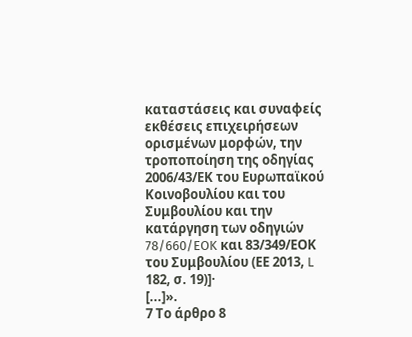καταστάσεις και συναφείς εκθέσεις επιχειρήσεων ορισμένων μορφών, την τροποποίηση της οδηγίας 2006/43/ΕΚ του Ευρωπαϊκού Κοινοβουλίου και του Συμβουλίου και την κατάργηση των οδηγιών 78/660/EOK και 83/349/ΕΟΚ του Συμβουλίου (ΕΕ 2013, L 182, σ. 19)]·
[...]».
7 Το άρθρο 8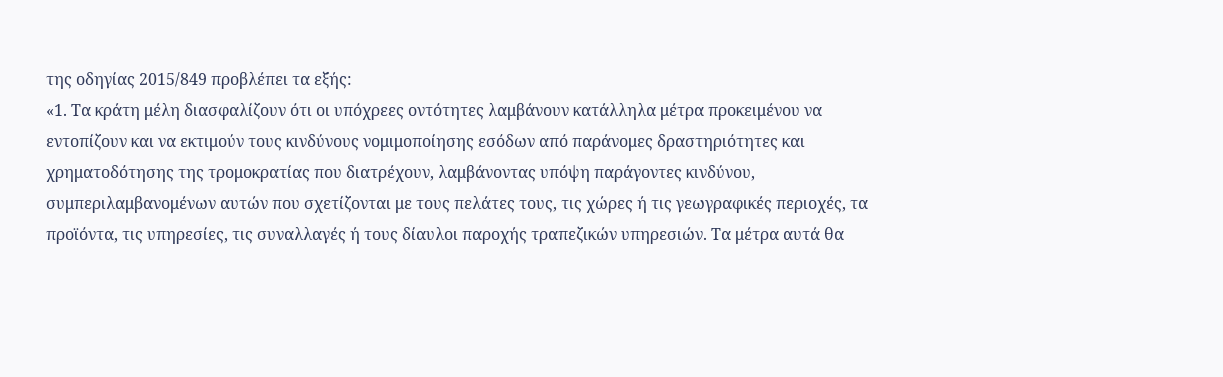της οδηγίας 2015/849 προβλέπει τα εξής:
«1. Τα κράτη μέλη διασφαλίζουν ότι οι υπόχρεες οντότητες λαμβάνουν κατάλληλα μέτρα προκειμένου να εντοπίζουν και να εκτιμούν τους κινδύνους νομιμοποίησης εσόδων από παράνομες δραστηριότητες και χρηματοδότησης της τρομοκρατίας που διατρέχουν, λαμβάνοντας υπόψη παράγοντες κινδύνου, συμπεριλαμβανομένων αυτών που σχετίζονται με τους πελάτες τους, τις χώρες ή τις γεωγραφικές περιοχές, τα προϊόντα, τις υπηρεσίες, τις συναλλαγές ή τους δίαυλοι παροχής τραπεζικών υπηρεσιών. Τα μέτρα αυτά θα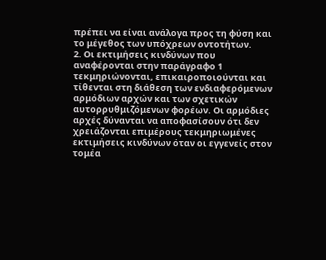πρέπει να είναι ανάλογα προς τη φύση και το μέγεθος των υπόχρεων οντοτήτων.
2. Οι εκτιμήσεις κινδύνων που αναφέρονται στην παράγραφο 1 τεκμηριώνονται, επικαιροποιούνται και τίθενται στη διάθεση των ενδιαφερόμενων αρμόδιων αρχών και των σχετικών αυτορρυθμιζόμενων φορέων. Οι αρμόδιες αρχές δύνανται να αποφασίσουν ότι δεν χρειάζονται επιμέρους τεκμηριωμένες εκτιμήσεις κινδύνων όταν οι εγγενείς στον τομέα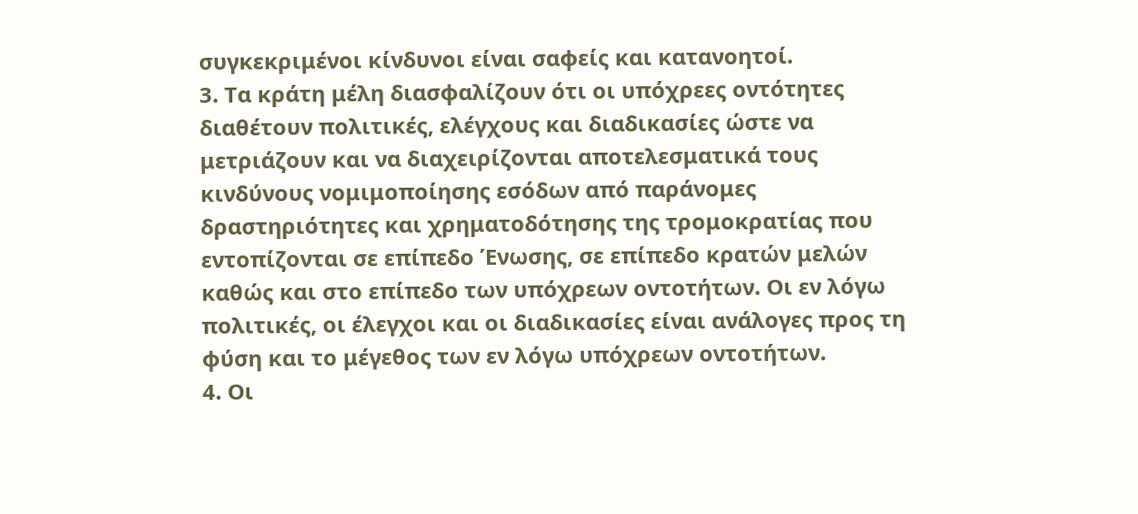συγκεκριμένοι κίνδυνοι είναι σαφείς και κατανοητοί.
3. Τα κράτη μέλη διασφαλίζουν ότι οι υπόχρεες οντότητες διαθέτουν πολιτικές, ελέγχους και διαδικασίες ώστε να μετριάζουν και να διαχειρίζονται αποτελεσματικά τους κινδύνους νομιμοποίησης εσόδων από παράνομες δραστηριότητες και χρηματοδότησης της τρομοκρατίας που εντοπίζονται σε επίπεδο Ένωσης, σε επίπεδο κρατών μελών καθώς και στο επίπεδο των υπόχρεων οντοτήτων. Οι εν λόγω πολιτικές, οι έλεγχοι και οι διαδικασίες είναι ανάλογες προς τη φύση και το μέγεθος των εν λόγω υπόχρεων οντοτήτων.
4. Οι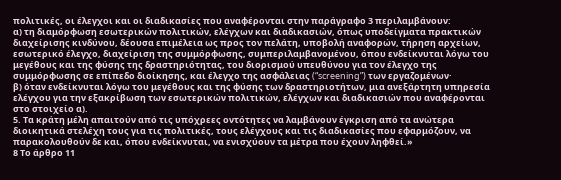πολιτικές, οι έλεγχοι και οι διαδικασίες που αναφέρονται στην παράγραφο 3 περιλαμβάνουν:
α) τη διαμόρφωση εσωτερικών πολιτικών, ελέγχων και διαδικασιών, όπως υποδείγματα πρακτικών διαχείρισης κινδύνου, δέουσα επιμέλεια ως προς τον πελάτη, υποβολή αναφορών, τήρηση αρχείων, εσωτερικό έλεγχο, διαχείριση της συμμόρφωσης, συμπεριλαμβανομένου, όπου ενδείκνυται λόγω του μεγέθους και της φύσης της δραστηριότητας, του διορισμού υπευθύνου για τον έλεγχο της συμμόρφωσης σε επίπεδο διοίκησης, και έλεγχο της ασφάλειας (“screening”) των εργαζομένων·
β) όταν ενδείκνυται λόγω του μεγέθους και της φύσης των δραστηριοτήτων, μια ανεξάρτητη υπηρεσία ελέγχου για την εξακρίβωση των εσωτερικών πολιτικών, ελέγχων και διαδικασιών που αναφέρονται στο στοιχείο α).
5. Τα κράτη μέλη απαιτούν από τις υπόχρεες οντότητες να λαμβάνουν έγκριση από τα ανώτερα διοικητικά στελέχη τους για τις πολιτικές, τους ελέγχους και τις διαδικασίες που εφαρμόζουν, να παρακολουθούν δε και, όπου ενδείκνυται, να ενισχύουν τα μέτρα που έχουν ληφθεί.»
8 Το άρθρο 11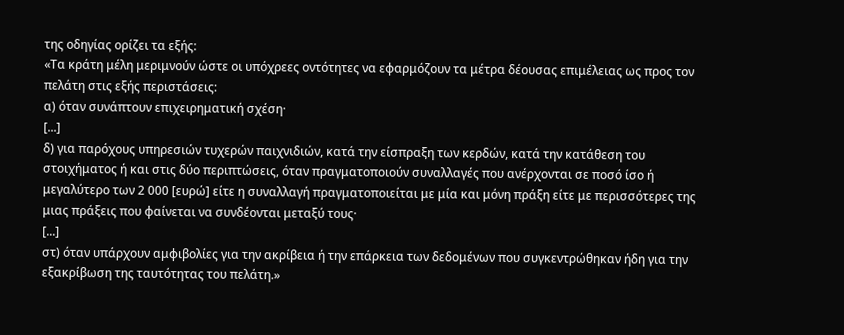της οδηγίας ορίζει τα εξής:
«Τα κράτη μέλη μεριμνούν ώστε οι υπόχρεες οντότητες να εφαρμόζουν τα μέτρα δέουσας επιμέλειας ως προς τον πελάτη στις εξής περιστάσεις:
α) όταν συνάπτουν επιχειρηματική σχέση·
[...]
δ) για παρόχους υπηρεσιών τυχερών παιχνιδιών, κατά την είσπραξη των κερδών, κατά την κατάθεση του στοιχήματος ή και στις δύο περιπτώσεις, όταν πραγματοποιούν συναλλαγές που ανέρχονται σε ποσό ίσο ή μεγαλύτερο των 2 000 [ευρώ] είτε η συναλλαγή πραγματοποιείται με μία και μόνη πράξη είτε με περισσότερες της μιας πράξεις που φαίνεται να συνδέονται μεταξύ τους·
[...]
στ) όταν υπάρχουν αμφιβολίες για την ακρίβεια ή την επάρκεια των δεδομένων που συγκεντρώθηκαν ήδη για την εξακρίβωση της ταυτότητας του πελάτη.»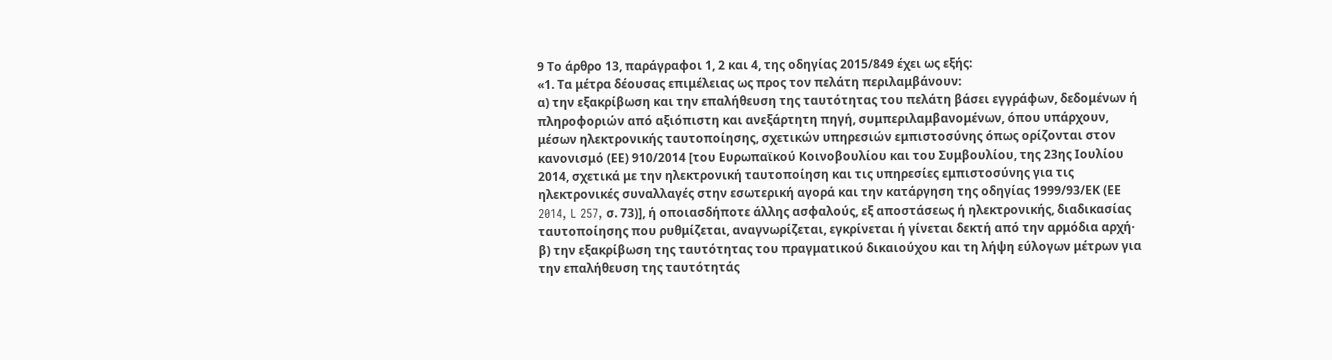9 Το άρθρο 13, παράγραφοι 1, 2 και 4, της οδηγίας 2015/849 έχει ως εξής:
«1. Τα μέτρα δέουσας επιμέλειας ως προς τον πελάτη περιλαμβάνουν:
α) την εξακρίβωση και την επαλήθευση της ταυτότητας του πελάτη βάσει εγγράφων, δεδομένων ή πληροφοριών από αξιόπιστη και ανεξάρτητη πηγή, συμπεριλαμβανομένων, όπου υπάρχουν, μέσων ηλεκτρονικής ταυτοποίησης, σχετικών υπηρεσιών εμπιστοσύνης όπως ορίζονται στον κανονισμό (ΕΕ) 910/2014 [του Ευρωπαϊκού Κοινοβουλίου και του Συμβουλίου, της 23ης Ιουλίου 2014, σχετικά με την ηλεκτρονική ταυτοποίηση και τις υπηρεσίες εμπιστοσύνης για τις ηλεκτρονικές συναλλαγές στην εσωτερική αγορά και την κατάργηση της οδηγίας 1999/93/ΕΚ (ΕΕ 2014, L 257, σ. 73)], ή οποιασδήποτε άλλης ασφαλούς, εξ αποστάσεως ή ηλεκτρονικής, διαδικασίας ταυτοποίησης που ρυθμίζεται, αναγνωρίζεται, εγκρίνεται ή γίνεται δεκτή από την αρμόδια αρχή·
β) την εξακρίβωση της ταυτότητας του πραγματικού δικαιούχου και τη λήψη εύλογων μέτρων για την επαλήθευση της ταυτότητάς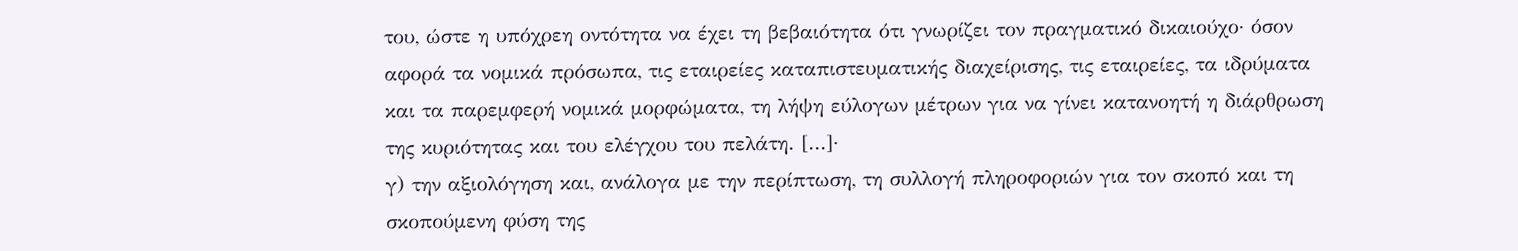του, ώστε η υπόχρεη οντότητα να έχει τη βεβαιότητα ότι γνωρίζει τον πραγματικό δικαιούχο· όσον αφορά τα νομικά πρόσωπα, τις εταιρείες καταπιστευματικής διαχείρισης, τις εταιρείες, τα ιδρύματα και τα παρεμφερή νομικά μορφώματα, τη λήψη εύλογων μέτρων για να γίνει κατανοητή η διάρθρωση της κυριότητας και του ελέγχου του πελάτη. [...]·
γ) την αξιολόγηση και, ανάλογα με την περίπτωση, τη συλλογή πληροφοριών για τον σκοπό και τη σκοπούμενη φύση της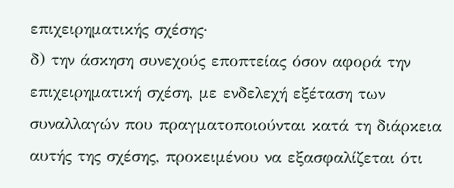επιχειρηματικής σχέσης·
δ) την άσκηση συνεχούς εποπτείας όσον αφορά την επιχειρηματική σχέση, με ενδελεχή εξέταση των συναλλαγών που πραγματοποιούνται κατά τη διάρκεια αυτής της σχέσης, προκειμένου να εξασφαλίζεται ότι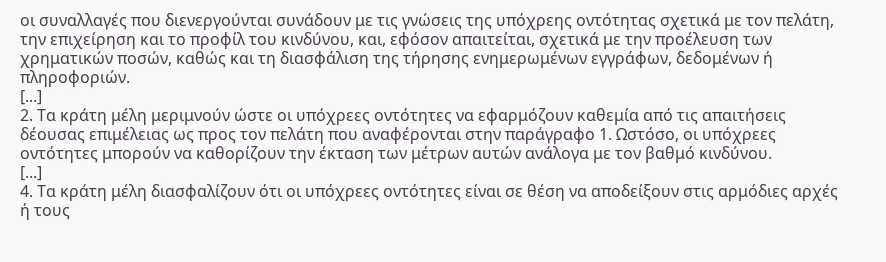οι συναλλαγές που διενεργούνται συνάδουν με τις γνώσεις της υπόχρεης οντότητας σχετικά με τον πελάτη, την επιχείρηση και το προφίλ του κινδύνου, και, εφόσον απαιτείται, σχετικά με την προέλευση των χρηματικών ποσών, καθώς και τη διασφάλιση της τήρησης ενημερωμένων εγγράφων, δεδομένων ή πληροφοριών.
[...]
2. Τα κράτη μέλη μεριμνούν ώστε οι υπόχρεες οντότητες να εφαρμόζουν καθεμία από τις απαιτήσεις δέουσας επιμέλειας ως προς τον πελάτη που αναφέρονται στην παράγραφο 1. Ωστόσο, οι υπόχρεες οντότητες μπορούν να καθορίζουν την έκταση των μέτρων αυτών ανάλογα με τον βαθμό κινδύνου.
[...]
4. Τα κράτη μέλη διασφαλίζουν ότι οι υπόχρεες οντότητες είναι σε θέση να αποδείξουν στις αρμόδιες αρχές ή τους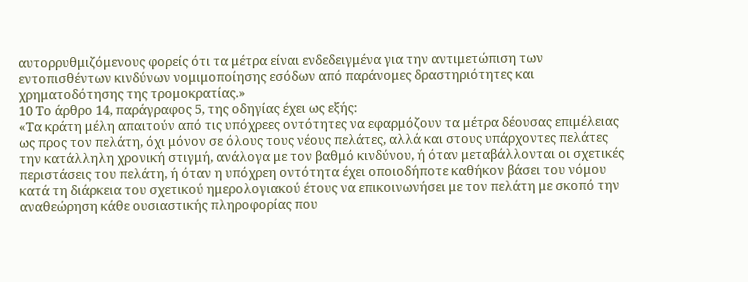αυτορρυθμιζόμενους φορείς ότι τα μέτρα είναι ενδεδειγμένα για την αντιμετώπιση των εντοπισθέντων κινδύνων νομιμοποίησης εσόδων από παράνομες δραστηριότητες και χρηματοδότησης της τρομοκρατίας.»
10 Το άρθρο 14, παράγραφος 5, της οδηγίας έχει ως εξής:
«Τα κράτη μέλη απαιτούν από τις υπόχρεες οντότητες να εφαρμόζουν τα μέτρα δέουσας επιμέλειας ως προς τον πελάτη, όχι μόνον σε όλους τους νέους πελάτες, αλλά και στους υπάρχοντες πελάτες την κατάλληλη χρονική στιγμή, ανάλογα με τον βαθμό κινδύνου, ή όταν μεταβάλλονται οι σχετικές περιστάσεις του πελάτη, ή όταν η υπόχρεη οντότητα έχει οποιοδήποτε καθήκον βάσει του νόμου κατά τη διάρκεια του σχετικού ημερολογιακού έτους να επικοινωνήσει με τον πελάτη με σκοπό την αναθεώρηση κάθε ουσιαστικής πληροφορίας που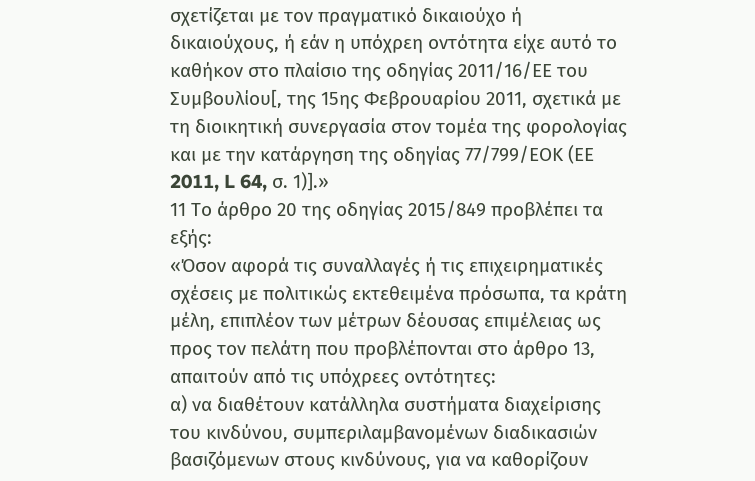σχετίζεται με τον πραγματικό δικαιούχο ή δικαιούχους, ή εάν η υπόχρεη οντότητα είχε αυτό το καθήκον στο πλαίσιο της οδηγίας 2011/16/ΕΕ του Συμβουλίου[, της 15ης Φεβρουαρίου 2011, σχετικά με τη διοικητική συνεργασία στον τομέα της φορολογίας και με την κατάργηση της οδηγίας 77/799/ΕΟΚ (ΕΕ 2011, L 64, σ. 1)].»
11 Το άρθρο 20 της οδηγίας 2015/849 προβλέπει τα εξής:
«Όσον αφορά τις συναλλαγές ή τις επιχειρηματικές σχέσεις με πολιτικώς εκτεθειμένα πρόσωπα, τα κράτη μέλη, επιπλέον των μέτρων δέουσας επιμέλειας ως προς τον πελάτη που προβλέπονται στο άρθρο 13, απαιτούν από τις υπόχρεες οντότητες:
α) να διαθέτουν κατάλληλα συστήματα διαχείρισης του κινδύνου, συμπεριλαμβανομένων διαδικασιών βασιζόμενων στους κινδύνους, για να καθορίζουν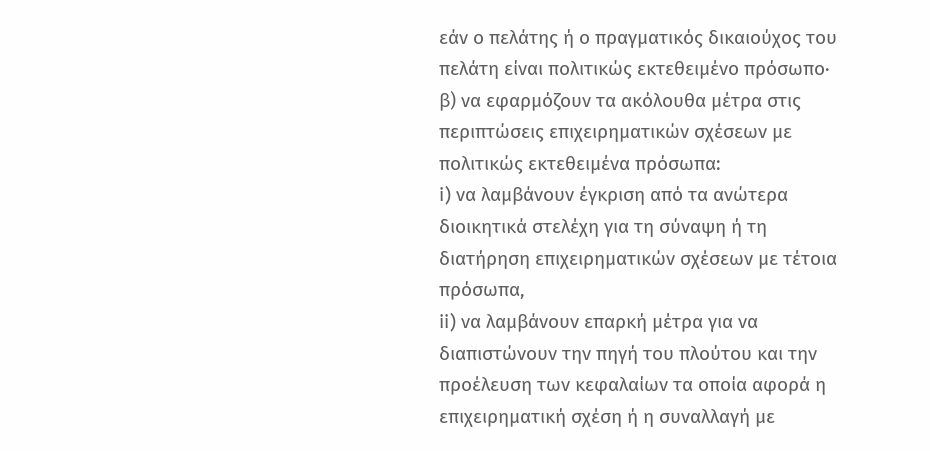εάν ο πελάτης ή ο πραγματικός δικαιούχος του πελάτη είναι πολιτικώς εκτεθειμένο πρόσωπο·
β) να εφαρμόζουν τα ακόλουθα μέτρα στις περιπτώσεις επιχειρηματικών σχέσεων με πολιτικώς εκτεθειμένα πρόσωπα:
i) να λαμβάνουν έγκριση από τα ανώτερα διοικητικά στελέχη για τη σύναψη ή τη διατήρηση επιχειρηματικών σχέσεων με τέτοια πρόσωπα,
ii) να λαμβάνουν επαρκή μέτρα για να διαπιστώνουν την πηγή του πλούτου και την προέλευση των κεφαλαίων τα οποία αφορά η επιχειρηματική σχέση ή η συναλλαγή με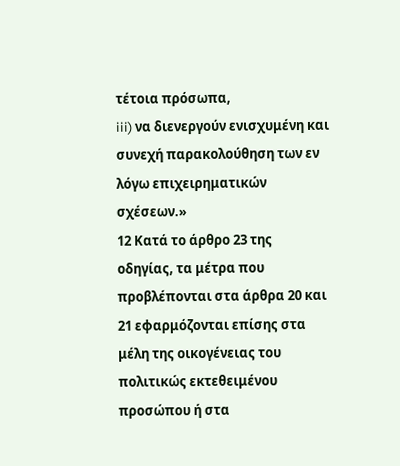τέτοια πρόσωπα,
iii) να διενεργούν ενισχυμένη και συνεχή παρακολούθηση των εν λόγω επιχειρηματικών σχέσεων.»
12 Κατά το άρθρο 23 της οδηγίας, τα μέτρα που προβλέπονται στα άρθρα 20 και 21 εφαρμόζονται επίσης στα μέλη της οικογένειας του πολιτικώς εκτεθειμένου προσώπου ή στα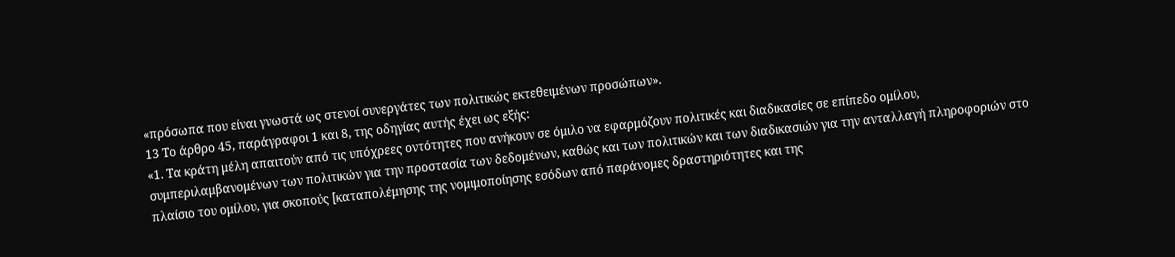«πρόσωπα που είναι γνωστά ως στενοί συνεργάτες των πολιτικώς εκτεθειμένων προσώπων».
13 Το άρθρο 45, παράγραφοι 1 και 8, της οδηγίας αυτής έχει ως εξής:
«1. Τα κράτη μέλη απαιτούν από τις υπόχρεες οντότητες που ανήκουν σε όμιλο να εφαρμόζουν πολιτικές και διαδικασίες σε επίπεδο ομίλου, συμπεριλαμβανομένων των πολιτικών για την προστασία των δεδομένων, καθώς και των πολιτικών και των διαδικασιών για την ανταλλαγή πληροφοριών στο πλαίσιο του ομίλου, για σκοπούς [καταπολέμησης της νομιμοποίησης εσόδων από παράνομες δραστηριότητες και της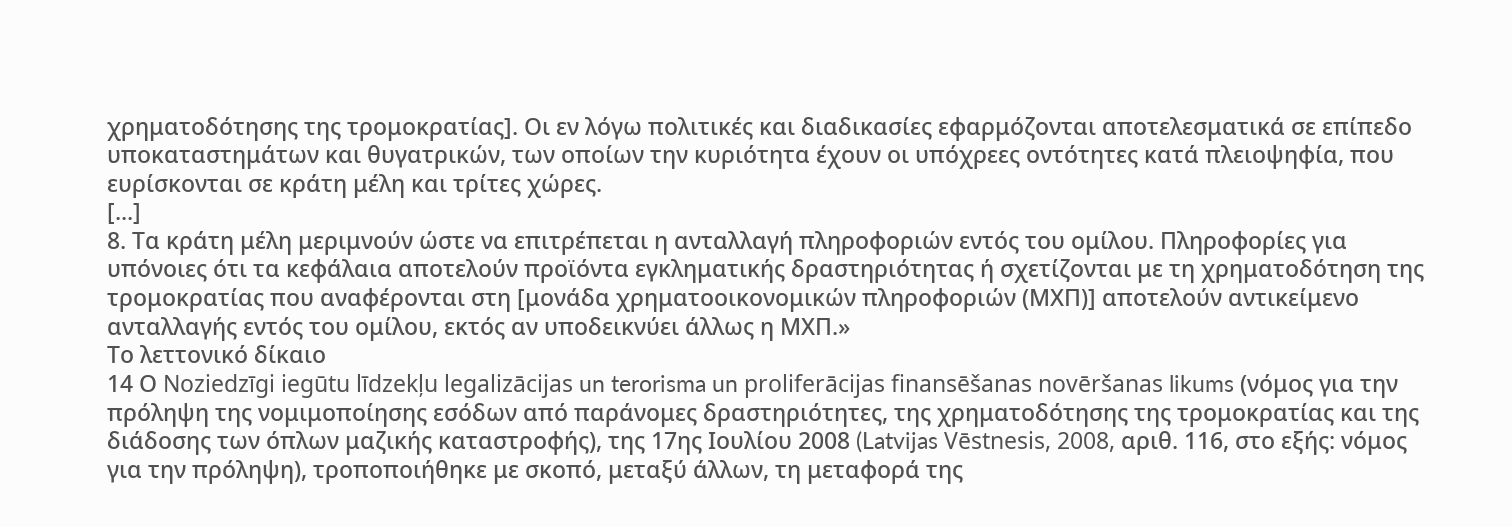χρηματοδότησης της τρομοκρατίας]. Οι εν λόγω πολιτικές και διαδικασίες εφαρμόζονται αποτελεσματικά σε επίπεδο υποκαταστημάτων και θυγατρικών, των οποίων την κυριότητα έχουν οι υπόχρεες οντότητες κατά πλειοψηφία, που ευρίσκονται σε κράτη μέλη και τρίτες χώρες.
[...]
8. Τα κράτη μέλη μεριμνούν ώστε να επιτρέπεται η ανταλλαγή πληροφοριών εντός του ομίλου. Πληροφορίες για υπόνοιες ότι τα κεφάλαια αποτελούν προϊόντα εγκληματικής δραστηριότητας ή σχετίζονται με τη χρηματοδότηση της τρομοκρατίας που αναφέρονται στη [μονάδα χρηματοοικονομικών πληροφοριών (ΜΧΠ)] αποτελούν αντικείμενο ανταλλαγής εντός του ομίλου, εκτός αν υποδεικνύει άλλως η ΜΧΠ.»
Το λεττονικό δίκαιο
14 Ο Noziedzīgi iegūtu līdzekļu legalizācijas un terorisma un proliferācijas finansēšanas novēršanas likums (νόμος για την πρόληψη της νομιμοποίησης εσόδων από παράνομες δραστηριότητες, της χρηματοδότησης της τρομοκρατίας και της διάδοσης των όπλων μαζικής καταστροφής), της 17ης Ιουλίου 2008 (Latvijas Vēstnesis, 2008, αριθ. 116, στο εξής: νόμος για την πρόληψη), τροποποιήθηκε με σκοπό, μεταξύ άλλων, τη μεταφορά της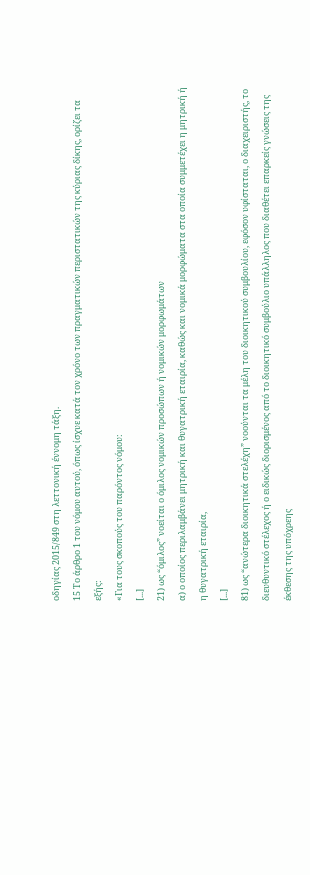οδηγίας 2015/849 στη λεττονική έννομη τάξη.
15 Το άρθρο 1 του νόμου αυτού, όπως ίσχυε κατά τον χρόνο των πραγματικών περιστατικών της κύριας δίκης, ορίζει τα εξής:
«Για τους σκοπούς του παρόντος νόμου:
[...]
21) ως “όμιλος” νοείται ο όμιλος νομικών προσώπων ή νομικών μορφωμάτων
α) ο οποίος περιλαμβάνει μητρική και θυγατρική εταιρία, καθώς και νομικά μορφώματα στα οποία συμμετέχει η μητρική ή η θυγατρική εταιρία,
[...]
81) ως “ανώτερα διοικητικά στελέχη” νοούνται τα μέλη του διοικητικού συμβουλίου, εφόσον υφίσταται, ο διαχειριστής, το διευθυντικό στέλεχος ή ο ειδικώς διορισμένος από το διοικητικό συμβούλιο υπάλληλος που διαθέτει επαρκείς γνώσεις της έκθεσης της υπόχρεης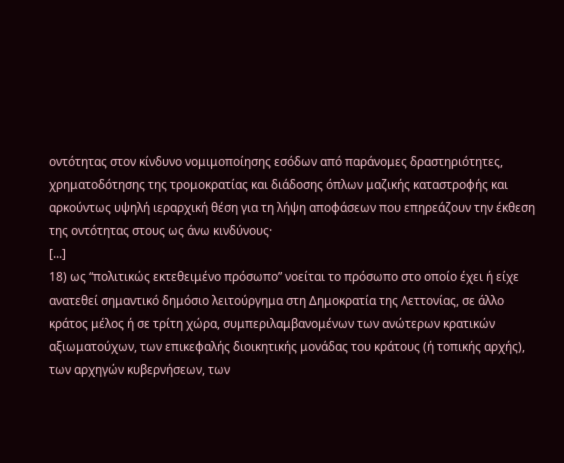οντότητας στον κίνδυνο νομιμοποίησης εσόδων από παράνομες δραστηριότητες, χρηματοδότησης της τρομοκρατίας και διάδοσης όπλων μαζικής καταστροφής και αρκούντως υψηλή ιεραρχική θέση για τη λήψη αποφάσεων που επηρεάζουν την έκθεση της οντότητας στους ως άνω κινδύνους·
[...]
18) ως “πολιτικώς εκτεθειμένο πρόσωπο” νοείται το πρόσωπο στο οποίο έχει ή είχε ανατεθεί σημαντικό δημόσιο λειτούργημα στη Δημοκρατία της Λεττονίας, σε άλλο κράτος μέλος ή σε τρίτη χώρα, συμπεριλαμβανομένων των ανώτερων κρατικών αξιωματούχων, των επικεφαλής διοικητικής μονάδας του κράτους (ή τοπικής αρχής), των αρχηγών κυβερνήσεων, των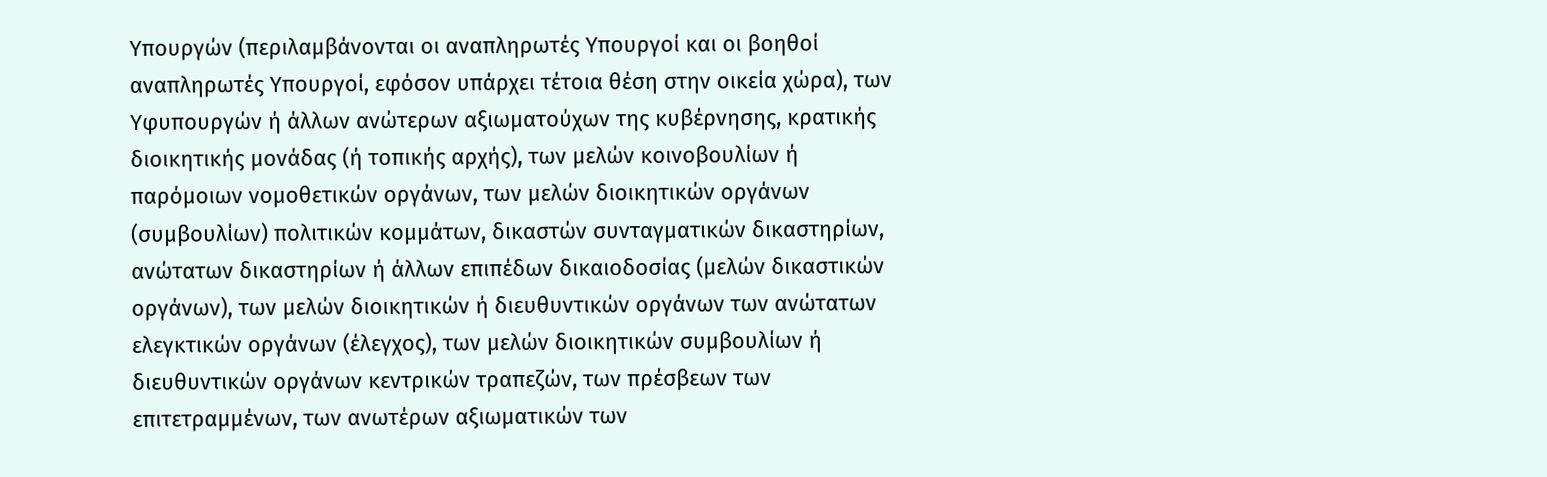Υπουργών (περιλαμβάνονται οι αναπληρωτές Υπουργοί και οι βοηθοί αναπληρωτές Υπουργοί, εφόσον υπάρχει τέτοια θέση στην οικεία χώρα), των Υφυπουργών ή άλλων ανώτερων αξιωματούχων της κυβέρνησης, κρατικής διοικητικής μονάδας (ή τοπικής αρχής), των μελών κοινοβουλίων ή παρόμοιων νομοθετικών οργάνων, των μελών διοικητικών οργάνων (συμβουλίων) πολιτικών κομμάτων, δικαστών συνταγματικών δικαστηρίων, ανώτατων δικαστηρίων ή άλλων επιπέδων δικαιοδοσίας (μελών δικαστικών οργάνων), των μελών διοικητικών ή διευθυντικών οργάνων των ανώτατων ελεγκτικών οργάνων (έλεγχος), των μελών διοικητικών συμβουλίων ή διευθυντικών οργάνων κεντρικών τραπεζών, των πρέσβεων των επιτετραμμένων, των ανωτέρων αξιωματικών των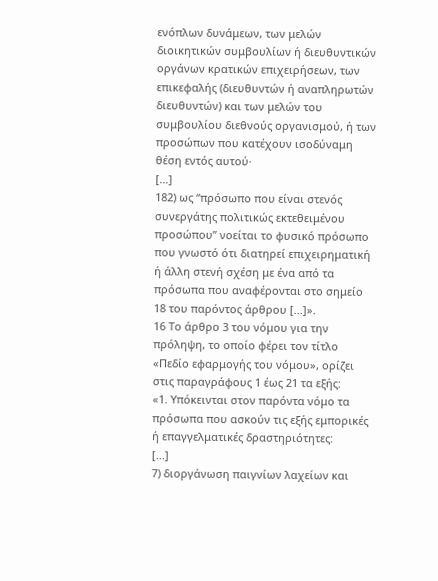ενόπλων δυνάμεων, των μελών διοικητικών συμβουλίων ή διευθυντικών οργάνων κρατικών επιχειρήσεων, των επικεφαλής (διευθυντών ή αναπληρωτών διευθυντών) και των μελών του συμβουλίου διεθνούς οργανισμού, ή των προσώπων που κατέχουν ισοδύναμη θέση εντός αυτού·
[...]
182) ως “πρόσωπο που είναι στενός συνεργάτης πολιτικώς εκτεθειμένου προσώπου” νοείται το φυσικό πρόσωπο που γνωστό ότι διατηρεί επιχειρηματική ή άλλη στενή σχέση με ένα από τα πρόσωπα που αναφέρονται στο σημείο 18 του παρόντος άρθρου [...]».
16 Το άρθρο 3 του νόμου για την πρόληψη, το οποίο φέρει τον τίτλο «Πεδίο εφαρμογής του νόμου», ορίζει στις παραγράφους 1 έως 21 τα εξής:
«1. Υπόκεινται στον παρόντα νόμο τα πρόσωπα που ασκούν τις εξής εμπορικές ή επαγγελματικές δραστηριότητες:
[...]
7) διοργάνωση παιγνίων λαχείων και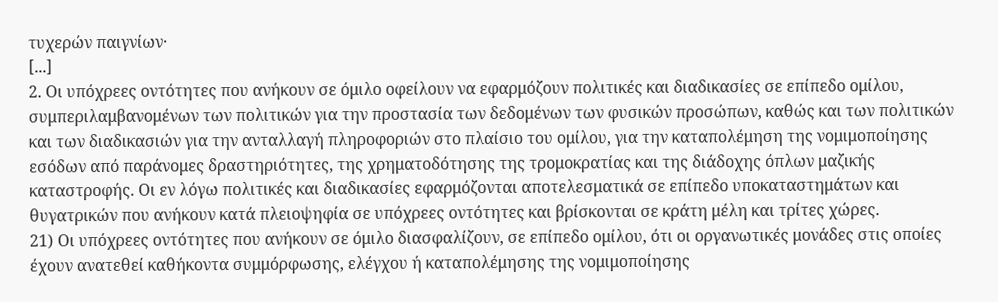τυχερών παιγνίων·
[...]
2. Οι υπόχρεες οντότητες που ανήκουν σε όμιλο οφείλουν να εφαρμόζουν πολιτικές και διαδικασίες σε επίπεδο ομίλου, συμπεριλαμβανομένων των πολιτικών για την προστασία των δεδομένων των φυσικών προσώπων, καθώς και των πολιτικών και των διαδικασιών για την ανταλλαγή πληροφοριών στο πλαίσιο του ομίλου, για την καταπολέμηση της νομιμοποίησης εσόδων από παράνομες δραστηριότητες, της χρηματοδότησης της τρομοκρατίας και της διάδοχης όπλων μαζικής καταστροφής. Οι εν λόγω πολιτικές και διαδικασίες εφαρμόζονται αποτελεσματικά σε επίπεδο υποκαταστημάτων και θυγατρικών που ανήκουν κατά πλειοψηφία σε υπόχρεες οντότητες και βρίσκονται σε κράτη μέλη και τρίτες χώρες.
21) Οι υπόχρεες οντότητες που ανήκουν σε όμιλο διασφαλίζουν, σε επίπεδο ομίλου, ότι οι οργανωτικές μονάδες στις οποίες έχουν ανατεθεί καθήκοντα συμμόρφωσης, ελέγχου ή καταπολέμησης της νομιμοποίησης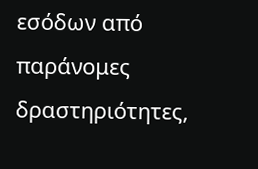εσόδων από παράνομες δραστηριότητες,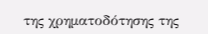της χρηματοδότησης της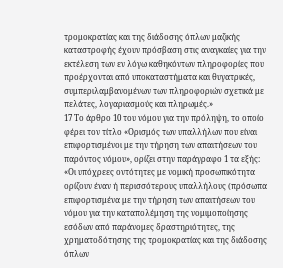τρομοκρατίας και της διάδοσης όπλων μαζικής καταστροφής έχουν πρόσβαση στις αναγκαίες για την εκτέλεση των εν λόγω καθηκόντων πληροφορίες που προέρχονται από υποκαταστήματα και θυγατρικές, συμπεριλαμβανομένων των πληροφοριών σχετικά με πελάτες, λογαριασμούς και πληρωμές.»
17 Το άρθρο 10 του νόμου για την πρόληψη, το οποίο φέρει τον τίτλο «Ορισμός των υπαλλήλων που είναι επιφορτισμένοι με την τήρηση των απαιτήσεων του παρόντος νόμου», ορίζει στην παράγραφο 1 τα εξής:
«Οι υπόχρεες οντότητες με νομική προσωπικότητα ορίζουν έναν ή περισσότερους υπαλλήλους (πρόσωπα επιφορτισμένα με την τήρηση των απαιτήσεων του νόμου για την καταπολέμηση της νομιμοποίησης εσόδων από παράνομες δραστηριότητες, της χρηματοδότησης της τρομοκρατίας και της διάδοσης όπλων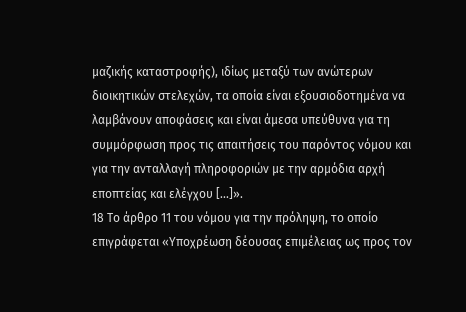μαζικής καταστροφής), ιδίως μεταξύ των ανώτερων διοικητικών στελεχών, τα οποία είναι εξουσιοδοτημένα να λαμβάνουν αποφάσεις και είναι άμεσα υπεύθυνα για τη συμμόρφωση προς τις απαιτήσεις του παρόντος νόμου και για την ανταλλαγή πληροφοριών με την αρμόδια αρχή εποπτείας και ελέγχου [...]».
18 Το άρθρο 11 του νόμου για την πρόληψη, το οποίο επιγράφεται «Υποχρέωση δέουσας επιμέλειας ως προς τον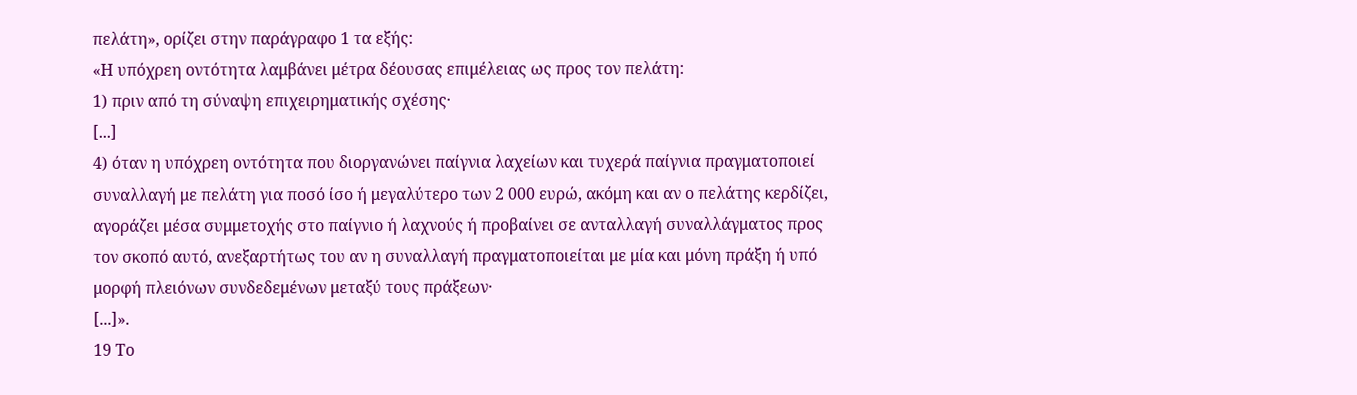πελάτη», ορίζει στην παράγραφο 1 τα εξής:
«Η υπόχρεη οντότητα λαμβάνει μέτρα δέουσας επιμέλειας ως προς τον πελάτη:
1) πριν από τη σύναψη επιχειρηματικής σχέσης·
[...]
4) όταν η υπόχρεη οντότητα που διοργανώνει παίγνια λαχείων και τυχερά παίγνια πραγματοποιεί συναλλαγή με πελάτη για ποσό ίσο ή μεγαλύτερο των 2 000 ευρώ, ακόμη και αν ο πελάτης κερδίζει, αγοράζει μέσα συμμετοχής στο παίγνιο ή λαχνούς ή προβαίνει σε ανταλλαγή συναλλάγματος προς τον σκοπό αυτό, ανεξαρτήτως του αν η συναλλαγή πραγματοποιείται με μία και μόνη πράξη ή υπό μορφή πλειόνων συνδεδεμένων μεταξύ τους πράξεων·
[...]».
19 Το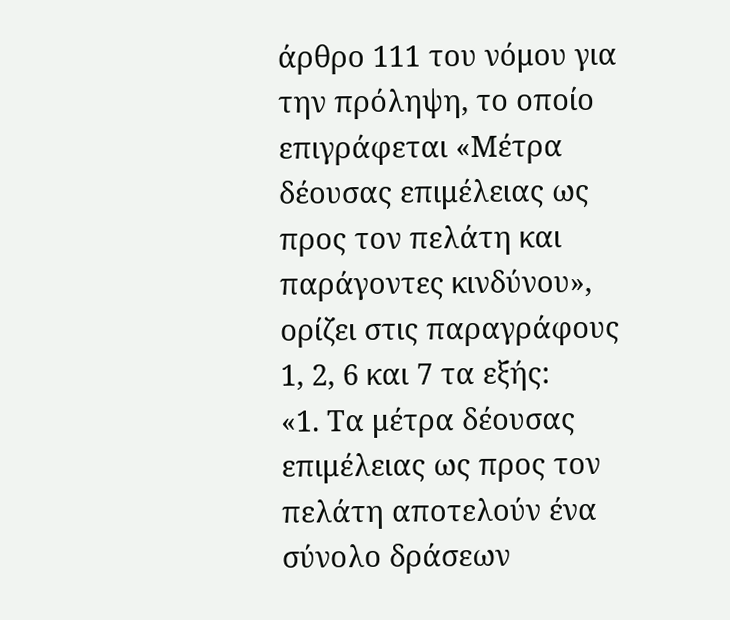άρθρο 111 του νόμου για την πρόληψη, το οποίο επιγράφεται «Μέτρα δέουσας επιμέλειας ως προς τον πελάτη και παράγοντες κινδύνου», ορίζει στις παραγράφους 1, 2, 6 και 7 τα εξής:
«1. Τα μέτρα δέουσας επιμέλειας ως προς τον πελάτη αποτελούν ένα σύνολο δράσεων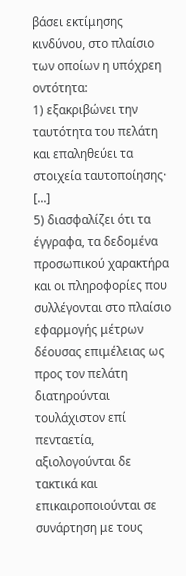βάσει εκτίμησης κινδύνου, στο πλαίσιο των οποίων η υπόχρεη οντότητα:
1) εξακριβώνει την ταυτότητα του πελάτη και επαληθεύει τα στοιχεία ταυτοποίησης·
[...]
5) διασφαλίζει ότι τα έγγραφα, τα δεδομένα προσωπικού χαρακτήρα και οι πληροφορίες που συλλέγονται στο πλαίσιο εφαρμογής μέτρων δέουσας επιμέλειας ως προς τον πελάτη διατηρούνται τουλάχιστον επί πενταετία, αξιολογούνται δε τακτικά και επικαιροποιούνται σε συνάρτηση με τους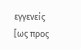εγγενείς [ως προς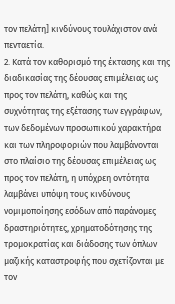τον πελάτη] κινδύνους τουλάχιστον ανά πενταετία.
2. Κατά τον καθορισμό της έκτασης και της διαδικασίας της δέουσας επιμέλειας ως προς τον πελάτη, καθώς και της συχνότητας της εξέτασης των εγγράφων, των δεδομένων προσωπικού χαρακτήρα και των πληροφοριών που λαμβάνονται στο πλαίσιο της δέουσας επιμέλειας ως προς τον πελάτη, η υπόχρεη οντότητα λαμβάνει υπόψη τους κινδύνους νομιμοποίησης εσόδων από παράνομες δραστηριότητες, χρηματοδότησης της τρομοκρατίας και διάδοσης των όπλων μαζικής καταστροφής που σχετίζονται με τον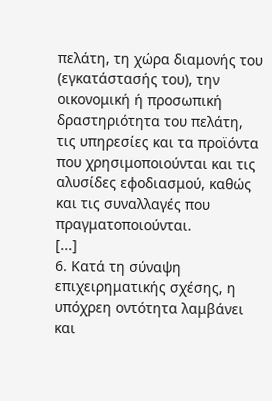πελάτη, τη χώρα διαμονής του (εγκατάστασής του), την οικονομική ή προσωπική δραστηριότητα του πελάτη, τις υπηρεσίες και τα προϊόντα που χρησιμοποιούνται και τις αλυσίδες εφοδιασμού, καθώς και τις συναλλαγές που πραγματοποιούνται.
[...]
6. Κατά τη σύναψη επιχειρηματικής σχέσης, η υπόχρεη οντότητα λαμβάνει και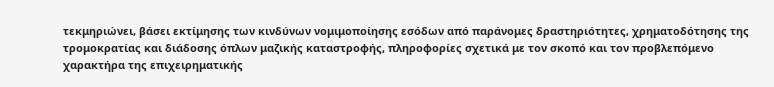τεκμηριώνει, βάσει εκτίμησης των κινδύνων νομιμοποίησης εσόδων από παράνομες δραστηριότητες, χρηματοδότησης της τρομοκρατίας και διάδοσης όπλων μαζικής καταστροφής, πληροφορίες σχετικά με τον σκοπό και τον προβλεπόμενο χαρακτήρα της επιχειρηματικής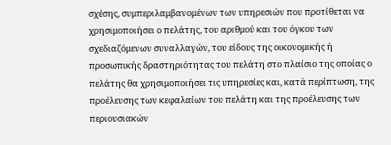σχέσης, συμπεριλαμβανομένων των υπηρεσιών που προτίθεται να χρησιμοποιήσει ο πελάτης, του αριθμού και του όγκου των σχεδιαζόμενων συναλλαγών, του είδους της οικονομικής ή προσωπικής δραστηριότητας του πελάτη στο πλαίσιο της οποίας ο πελάτης θα χρησιμοποιήσει τις υπηρεσίες και, κατά περίπτωση, της προέλευσης των κεφαλαίων του πελάτη και της προέλευσης των περιουσιακών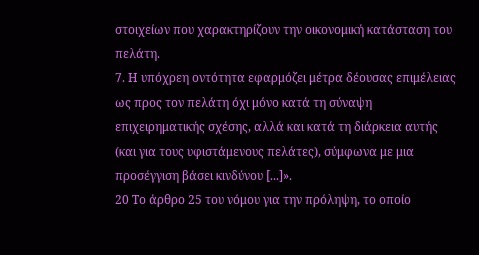στοιχείων που χαρακτηρίζουν την οικονομική κατάσταση του πελάτη.
7. Η υπόχρεη οντότητα εφαρμόζει μέτρα δέουσας επιμέλειας ως προς τον πελάτη όχι μόνο κατά τη σύναψη επιχειρηματικής σχέσης, αλλά και κατά τη διάρκεια αυτής (και για τους υφιστάμενους πελάτες), σύμφωνα με μια προσέγγιση βάσει κινδύνου [...]».
20 Το άρθρο 25 του νόμου για την πρόληψη, το οποίο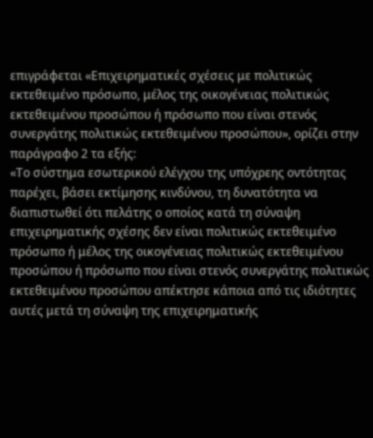επιγράφεται «Επιχειρηματικές σχέσεις με πολιτικώς εκτεθειμένο πρόσωπο, μέλος της οικογένειας πολιτικώς εκτεθειμένου προσώπου ή πρόσωπο που είναι στενός συνεργάτης πολιτικώς εκτεθειμένου προσώπου», ορίζει στην παράγραφο 2 τα εξής:
«Το σύστημα εσωτερικού ελέγχου της υπόχρεης οντότητας παρέχει, βάσει εκτίμησης κινδύνου, τη δυνατότητα να διαπιστωθεί ότι πελάτης ο οποίος κατά τη σύναψη επιχειρηματικής σχέσης δεν είναι πολιτικώς εκτεθειμένο πρόσωπο ή μέλος της οικογένειας πολιτικώς εκτεθειμένου προσώπου ή πρόσωπο που είναι στενός συνεργάτης πολιτικώς εκτεθειμένου προσώπου απέκτησε κάποια από τις ιδιότητες αυτές μετά τη σύναψη της επιχειρηματικής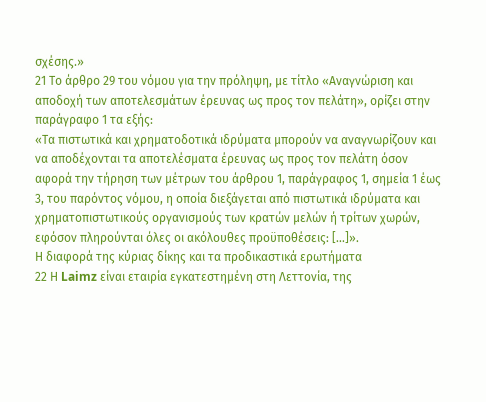σχέσης.»
21 Το άρθρο 29 του νόμου για την πρόληψη, με τίτλο «Αναγνώριση και αποδοχή των αποτελεσμάτων έρευνας ως προς τον πελάτη», ορίζει στην παράγραφο 1 τα εξής:
«Τα πιστωτικά και χρηματοδοτικά ιδρύματα μπορούν να αναγνωρίζουν και να αποδέχονται τα αποτελέσματα έρευνας ως προς τον πελάτη όσον αφορά την τήρηση των μέτρων του άρθρου 1, παράγραφος 1, σημεία 1 έως 3, του παρόντος νόμου, η οποία διεξάγεται από πιστωτικά ιδρύματα και χρηματοπιστωτικούς οργανισμούς των κρατών μελών ή τρίτων χωρών, εφόσον πληρούνται όλες οι ακόλουθες προϋποθέσεις: [...]».
Η διαφορά της κύριας δίκης και τα προδικαστικά ερωτήματα
22 Η Laimz είναι εταιρία εγκατεστημένη στη Λεττονία, της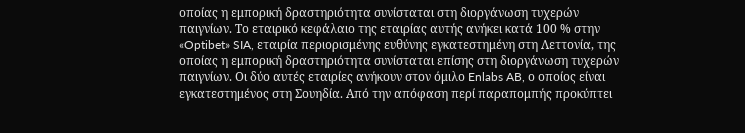οποίας η εμπορική δραστηριότητα συνίσταται στη διοργάνωση τυχερών παιγνίων. Το εταιρικό κεφάλαιο της εταιρίας αυτής ανήκει κατά 100 % στην «Optibet» SIA, εταιρία περιορισμένης ευθύνης εγκατεστημένη στη Λεττονία, της οποίας η εμπορική δραστηριότητα συνίσταται επίσης στη διοργάνωση τυχερών παιγνίων. Οι δύο αυτές εταιρίες ανήκουν στον όμιλο Enlabs AB, ο οποίος είναι εγκατεστημένος στη Σουηδία. Από την απόφαση περί παραπομπής προκύπτει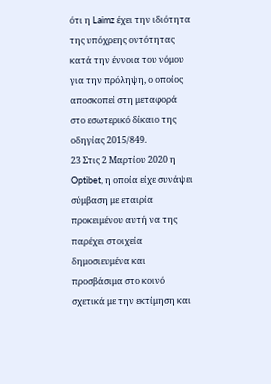ότι η Laimz έχει την ιδιότητα της υπόχρεης οντότητας κατά την έννοια του νόμου για την πρόληψη, ο οποίος αποσκοπεί στη μεταφορά στο εσωτερικό δίκαιο της οδηγίας 2015/849.
23 Στις 2 Μαρτίου 2020 η Optibet, η οποία είχε συνάψει σύμβαση με εταιρία προκειμένου αυτή να της παρέχει στοιχεία δημοσιευμένα και προσβάσιμα στο κοινό σχετικά με την εκτίμηση και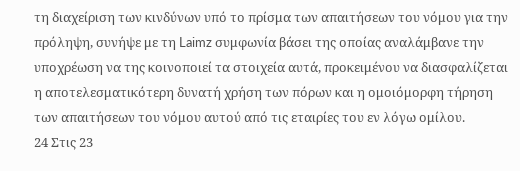τη διαχείριση των κινδύνων υπό το πρίσμα των απαιτήσεων του νόμου για την πρόληψη, συνήψε με τη Laimz συμφωνία βάσει της οποίας αναλάμβανε την υποχρέωση να της κοινοποιεί τα στοιχεία αυτά, προκειμένου να διασφαλίζεται η αποτελεσματικότερη δυνατή χρήση των πόρων και η ομοιόμορφη τήρηση των απαιτήσεων του νόμου αυτού από τις εταιρίες του εν λόγω ομίλου.
24 Στις 23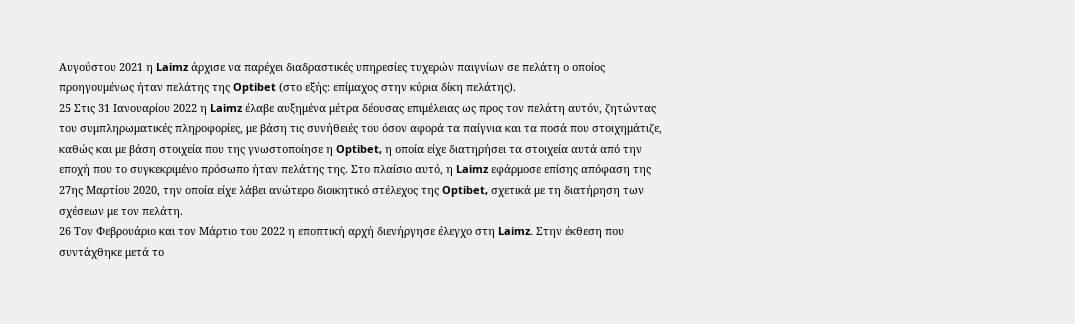Αυγούστου 2021 η Laimz άρχισε να παρέχει διαδραστικές υπηρεσίες τυχερών παιγνίων σε πελάτη ο οποίος προηγουμένως ήταν πελάτης της Optibet (στο εξής: επίμαχος στην κύρια δίκη πελάτης).
25 Στις 31 Ιανουαρίου 2022 η Laimz έλαβε αυξημένα μέτρα δέουσας επιμέλειας ως προς τον πελάτη αυτόν, ζητώντας του συμπληρωματικές πληροφορίες, με βάση τις συνήθειές του όσον αφορά τα παίγνια και τα ποσά που στοιχημάτιζε, καθώς και με βάση στοιχεία που της γνωστοποίησε η Optibet, η οποία είχε διατηρήσει τα στοιχεία αυτά από την εποχή που το συγκεκριμένο πρόσωπο ήταν πελάτης της. Στο πλαίσιο αυτό, η Laimz εφάρμοσε επίσης απόφαση της 27ης Μαρτίου 2020, την οποία είχε λάβει ανώτερο διοικητικό στέλεχος της Optibet, σχετικά με τη διατήρηση των σχέσεων με τον πελάτη.
26 Τον Φεβρουάριο και τον Μάρτιο του 2022 η εποπτική αρχή διενήργησε έλεγχο στη Laimz. Στην έκθεση που συντάχθηκε μετά το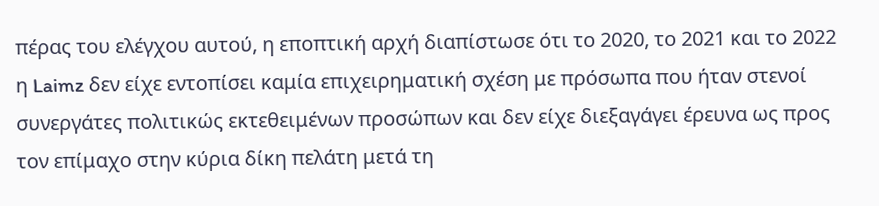πέρας του ελέγχου αυτού, η εποπτική αρχή διαπίστωσε ότι το 2020, το 2021 και το 2022 η Laimz δεν είχε εντοπίσει καμία επιχειρηματική σχέση με πρόσωπα που ήταν στενοί συνεργάτες πολιτικώς εκτεθειμένων προσώπων και δεν είχε διεξαγάγει έρευνα ως προς τον επίμαχο στην κύρια δίκη πελάτη μετά τη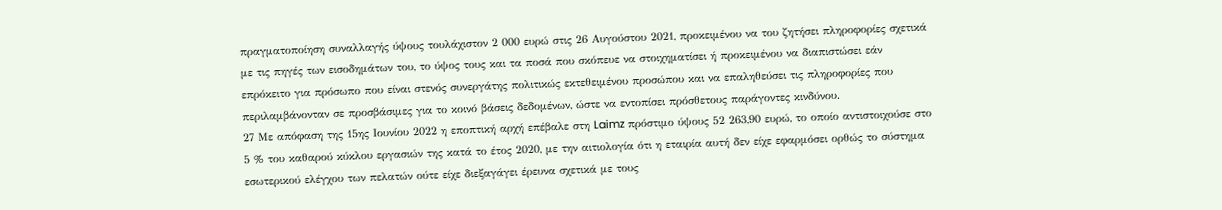πραγματοποίηση συναλλαγής ύψους τουλάχιστον 2 000 ευρώ στις 26 Αυγούστου 2021, προκειμένου να του ζητήσει πληροφορίες σχετικά με τις πηγές των εισοδημάτων του, το ύψος τους και τα ποσά που σκόπευε να στοιχηματίσει ή προκειμένου να διαπιστώσει εάν επρόκειτο για πρόσωπο που είναι στενός συνεργάτης πολιτικώς εκτεθειμένου προσώπου και να επαληθεύσει τις πληροφορίες που περιλαμβάνονταν σε προσβάσιμες για το κοινό βάσεις δεδομένων, ώστε να εντοπίσει πρόσθετους παράγοντες κινδύνου.
27 Με απόφαση της 15ης Ιουνίου 2022 η εποπτική αρχή επέβαλε στη Laimz πρόστιμο ύψους 52 263,90 ευρώ, το οποίο αντιστοιχούσε στο 5 % του καθαρού κύκλου εργασιών της κατά το έτος 2020, με την αιτιολογία ότι η εταιρία αυτή δεν είχε εφαρμόσει ορθώς το σύστημα εσωτερικού ελέγχου των πελατών ούτε είχε διεξαγάγει έρευνα σχετικά με τους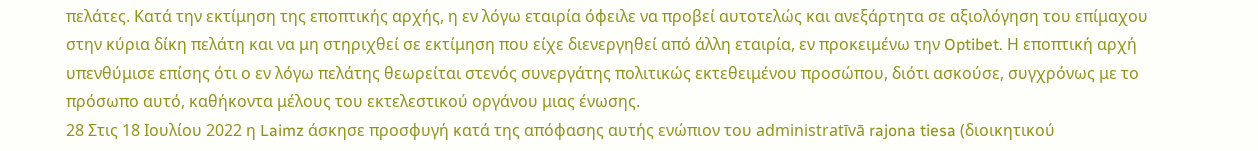πελάτες. Κατά την εκτίμηση της εποπτικής αρχής, η εν λόγω εταιρία όφειλε να προβεί αυτοτελώς και ανεξάρτητα σε αξιολόγηση του επίμαχου στην κύρια δίκη πελάτη και να μη στηριχθεί σε εκτίμηση που είχε διενεργηθεί από άλλη εταιρία, εν προκειμένω την Optibet. Η εποπτική αρχή υπενθύμισε επίσης ότι ο εν λόγω πελάτης θεωρείται στενός συνεργάτης πολιτικώς εκτεθειμένου προσώπου, διότι ασκούσε, συγχρόνως με το πρόσωπο αυτό, καθήκοντα μέλους του εκτελεστικού οργάνου μιας ένωσης.
28 Στις 18 Ιουλίου 2022 η Laimz άσκησε προσφυγή κατά της απόφασης αυτής ενώπιον του administratīvā rajona tiesa (διοικητικού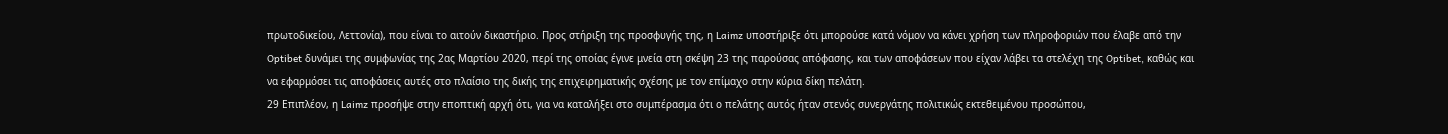πρωτοδικείου, Λεττονία), που είναι το αιτούν δικαστήριο. Προς στήριξη της προσφυγής της, η Laimz υποστήριξε ότι μπορούσε κατά νόμον να κάνει χρήση των πληροφοριών που έλαβε από την Optibet δυνάμει της συμφωνίας της 2ας Μαρτίου 2020, περί της οποίας έγινε μνεία στη σκέψη 23 της παρούσας απόφασης, και των αποφάσεων που είχαν λάβει τα στελέχη της Optibet, καθώς και να εφαρμόσει τις αποφάσεις αυτές στο πλαίσιο της δικής της επιχειρηματικής σχέσης με τον επίμαχο στην κύρια δίκη πελάτη.
29 Επιπλέον, η Laimz προσήψε στην εποπτική αρχή ότι, για να καταλήξει στο συμπέρασμα ότι ο πελάτης αυτός ήταν στενός συνεργάτης πολιτικώς εκτεθειμένου προσώπου,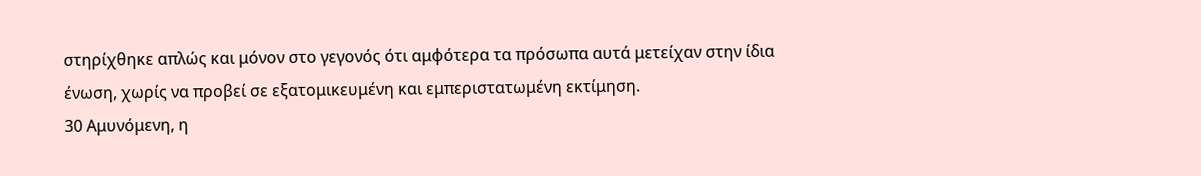στηρίχθηκε απλώς και μόνον στο γεγονός ότι αμφότερα τα πρόσωπα αυτά μετείχαν στην ίδια ένωση, χωρίς να προβεί σε εξατομικευμένη και εμπεριστατωμένη εκτίμηση.
30 Αμυνόμενη, η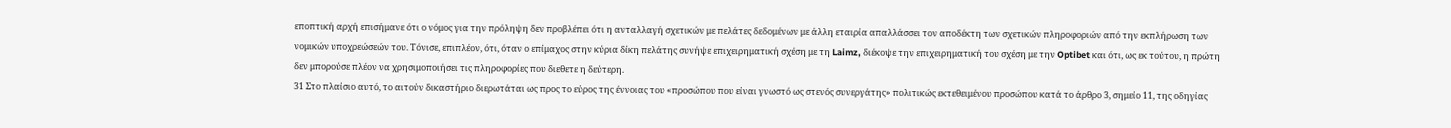εποπτική αρχή επισήμανε ότι ο νόμος για την πρόληψη δεν προβλέπει ότι η ανταλλαγή σχετικών με πελάτες δεδομένων με άλλη εταιρία απαλλάσσει τον αποδέκτη των σχετικών πληροφοριών από την εκπλήρωση των νομικών υποχρεώσεών του. Τόνισε, επιπλέον, ότι, όταν ο επίμαχος στην κύρια δίκη πελάτης συνήψε επιχειρηματική σχέση με τη Laimz, διέκοψε την επιχειρηματική του σχέση με την Optibet και ότι, ως εκ τούτου, η πρώτη δεν μπορούσε πλέον να χρησιμοποιήσει τις πληροφορίες που διεθετε η δεύτερη.
31 Στο πλαίσιο αυτό, το αιτούν δικαστήριο διερωτάται ως προς το εύρος της έννοιας του «προσώπου που είναι γνωστό ως στενός συνεργάτης» πολιτικώς εκτεθειμένου προσώπου κατά το άρθρο 3, σημείο 11, της οδηγίας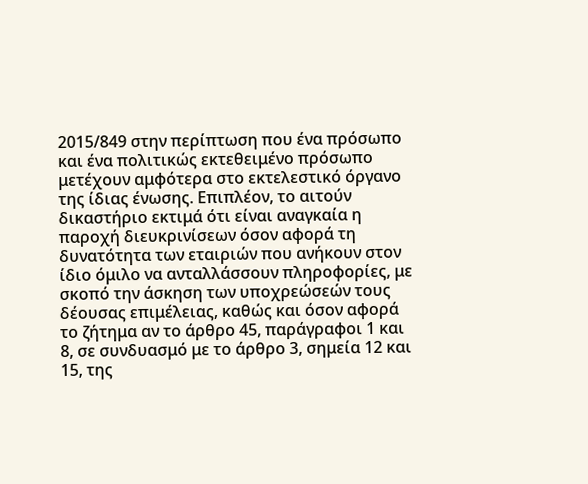2015/849 στην περίπτωση που ένα πρόσωπο και ένα πολιτικώς εκτεθειμένο πρόσωπο μετέχουν αμφότερα στο εκτελεστικό όργανο της ίδιας ένωσης. Επιπλέον, το αιτούν δικαστήριο εκτιμά ότι είναι αναγκαία η παροχή διευκρινίσεων όσον αφορά τη δυνατότητα των εταιριών που ανήκουν στον ίδιο όμιλο να ανταλλάσσουν πληροφορίες, με σκοπό την άσκηση των υποχρεώσεών τους δέουσας επιμέλειας, καθώς και όσον αφορά το ζήτημα αν το άρθρο 45, παράγραφοι 1 και 8, σε συνδυασμό με το άρθρο 3, σημεία 12 και 15, της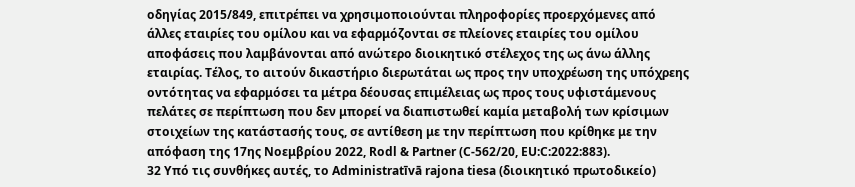οδηγίας 2015/849, επιτρέπει να χρησιμοποιούνται πληροφορίες προερχόμενες από άλλες εταιρίες του ομίλου και να εφαρμόζονται σε πλείονες εταιρίες του ομίλου αποφάσεις που λαμβάνονται από ανώτερο διοικητικό στέλεχος της ως άνω άλλης εταιρίας. Τέλος, το αιτούν δικαστήριο διερωτάται ως προς την υποχρέωση της υπόχρεης οντότητας να εφαρμόσει τα μέτρα δέουσας επιμέλειας ως προς τους υφιστάμενους πελάτες σε περίπτωση που δεν μπορεί να διαπιστωθεί καμία μεταβολή των κρίσιμων στοιχείων της κατάστασής τους, σε αντίθεση με την περίπτωση που κρίθηκε με την απόφαση της 17ης Νοεμβρίου 2022, Rodl & Partner (C‑562/20, EU:C:2022:883).
32 Υπό τις συνθήκες αυτές, το Administratīvā rajona tiesa (διοικητικό πρωτοδικείο)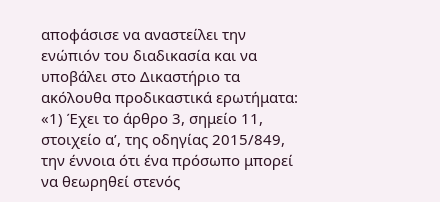αποφάσισε να αναστείλει την ενώπιόν του διαδικασία και να υποβάλει στο Δικαστήριο τα ακόλουθα προδικαστικά ερωτήματα:
«1) Έχει το άρθρο 3, σημείο 11, στοιχείο αʹ, της οδηγίας 2015/849, την έννοια ότι ένα πρόσωπο μπορεί να θεωρηθεί στενός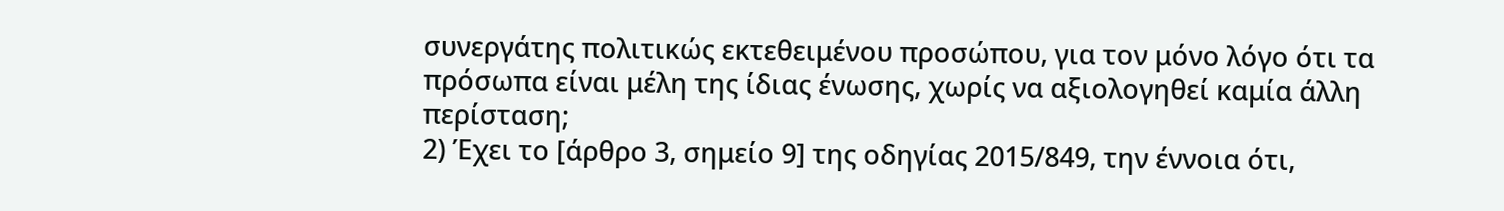συνεργάτης πολιτικώς εκτεθειμένου προσώπου, για τον μόνο λόγο ότι τα πρόσωπα είναι μέλη της ίδιας ένωσης, χωρίς να αξιολογηθεί καμία άλλη περίσταση;
2) Έχει το [άρθρο 3, σημείο 9] της οδηγίας 2015/849, την έννοια ότι,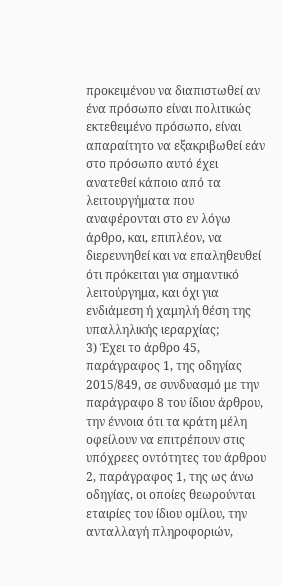προκειμένου να διαπιστωθεί αν ένα πρόσωπο είναι πολιτικώς εκτεθειμένο πρόσωπο, είναι απαραίτητο να εξακριβωθεί εάν στο πρόσωπο αυτό έχει ανατεθεί κάποιο από τα λειτουργήματα που αναφέρονται στο εν λόγω άρθρο, και, επιπλέον, να διερευνηθεί και να επαληθευθεί ότι πρόκειται για σημαντικό λειτούργημα, και όχι για ενδιάμεση ή χαμηλή θέση της υπαλληλικής ιεραρχίας;
3) Έχει το άρθρο 45, παράγραφος 1, της οδηγίας 2015/849, σε συνδυασμό με την παράγραφο 8 του ίδιου άρθρου, την έννοια ότι τα κράτη μέλη οφείλουν να επιτρέπουν στις υπόχρεες οντότητες του άρθρου 2, παράγραφος 1, της ως άνω οδηγίας, οι οποίες θεωρούνται εταιρίες του ίδιου ομίλου, την ανταλλαγή πληροφοριών,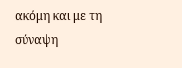ακόμη και με τη σύναψη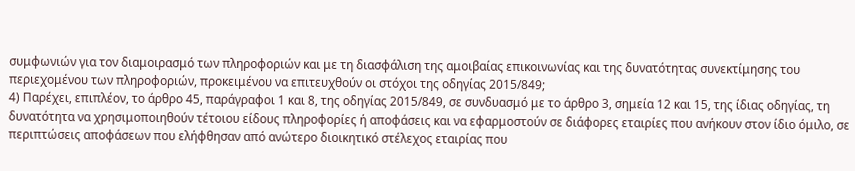συμφωνιών για τον διαμοιρασμό των πληροφοριών και με τη διασφάλιση της αμοιβαίας επικοινωνίας και της δυνατότητας συνεκτίμησης του περιεχομένου των πληροφοριών, προκειμένου να επιτευχθούν οι στόχοι της οδηγίας 2015/849;
4) Παρέχει, επιπλέον, το άρθρο 45, παράγραφοι 1 και 8, της οδηγίας 2015/849, σε συνδυασμό με το άρθρο 3, σημεία 12 και 15, της ίδιας οδηγίας, τη δυνατότητα να χρησιμοποιηθούν τέτοιου είδους πληροφορίες ή αποφάσεις και να εφαρμοστούν σε διάφορες εταιρίες που ανήκουν στον ίδιο όμιλο, σε περιπτώσεις αποφάσεων που ελήφθησαν από ανώτερο διοικητικό στέλεχος εταιρίας που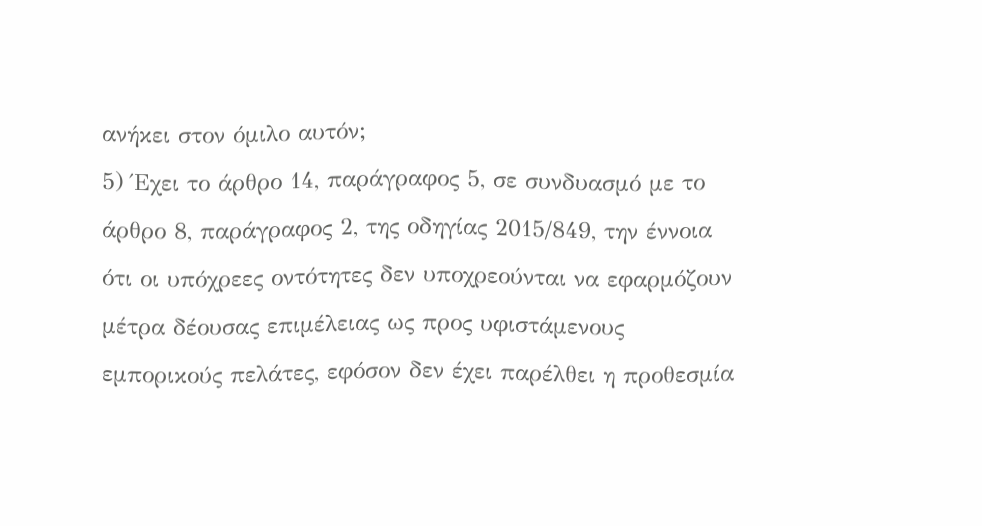ανήκει στον όμιλο αυτόν;
5) Έχει το άρθρο 14, παράγραφος 5, σε συνδυασμό με το άρθρο 8, παράγραφος 2, της οδηγίας 2015/849, την έννοια ότι οι υπόχρεες οντότητες δεν υποχρεούνται να εφαρμόζουν μέτρα δέουσας επιμέλειας ως προς υφιστάμενους εμπορικούς πελάτες, εφόσον δεν έχει παρέλθει η προθεσμία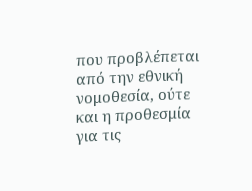που προβλέπεται από την εθνική νομοθεσία, ούτε και η προθεσμία για τις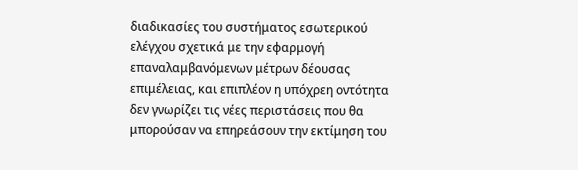διαδικασίες του συστήματος εσωτερικού ελέγχου σχετικά με την εφαρμογή επαναλαμβανόμενων μέτρων δέουσας επιμέλειας, και επιπλέον η υπόχρεη οντότητα δεν γνωρίζει τις νέες περιστάσεις που θα μπορούσαν να επηρεάσουν την εκτίμηση του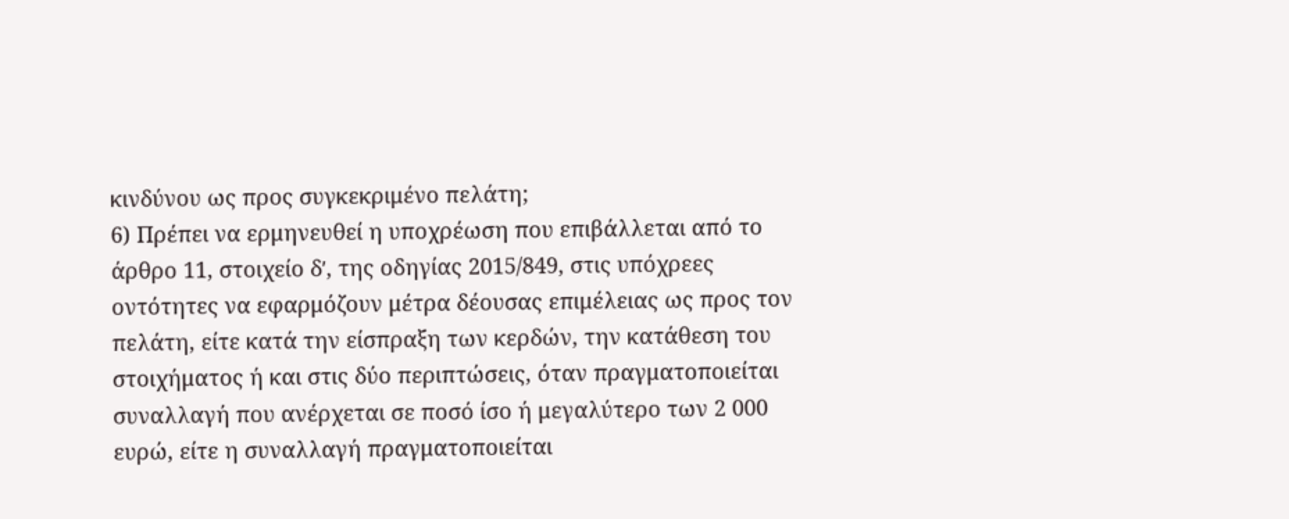κινδύνου ως προς συγκεκριμένο πελάτη;
6) Πρέπει να ερμηνευθεί η υποχρέωση που επιβάλλεται από το άρθρο 11, στοιχείο δʹ, της οδηγίας 2015/849, στις υπόχρεες οντότητες να εφαρμόζουν μέτρα δέουσας επιμέλειας ως προς τον πελάτη, είτε κατά την είσπραξη των κερδών, την κατάθεση του στοιχήματος ή και στις δύο περιπτώσεις, όταν πραγματοποιείται συναλλαγή που ανέρχεται σε ποσό ίσο ή μεγαλύτερο των 2 000 ευρώ, είτε η συναλλαγή πραγματοποιείται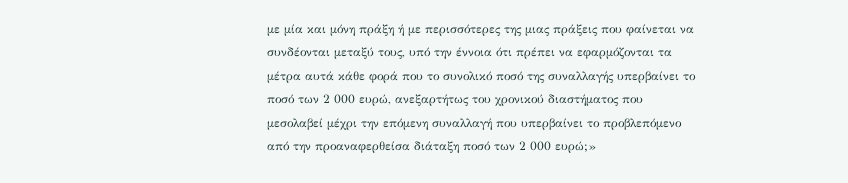με μία και μόνη πράξη ή με περισσότερες της μιας πράξεις που φαίνεται να συνδέονται μεταξύ τους, υπό την έννοια ότι πρέπει να εφαρμόζονται τα μέτρα αυτά κάθε φορά που το συνολικό ποσό της συναλλαγής υπερβαίνει το ποσό των 2 000 ευρώ, ανεξαρτήτως του χρονικού διαστήματος που μεσολαβεί μέχρι την επόμενη συναλλαγή που υπερβαίνει το προβλεπόμενο από την προαναφερθείσα διάταξη ποσό των 2 000 ευρώ;»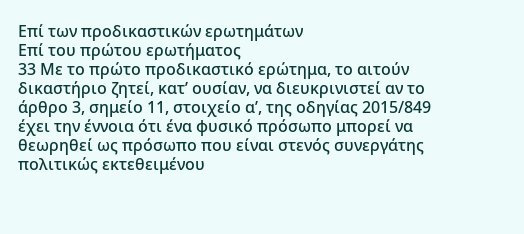Επί των προδικαστικών ερωτημάτων
Επί του πρώτου ερωτήματος
33 Με το πρώτο προδικαστικό ερώτημα, το αιτούν δικαστήριο ζητεί, κατ’ ουσίαν, να διευκρινιστεί αν το άρθρο 3, σημείο 11, στοιχείο αʹ, της οδηγίας 2015/849 έχει την έννοια ότι ένα φυσικό πρόσωπο μπορεί να θεωρηθεί ως πρόσωπο που είναι στενός συνεργάτης πολιτικώς εκτεθειμένου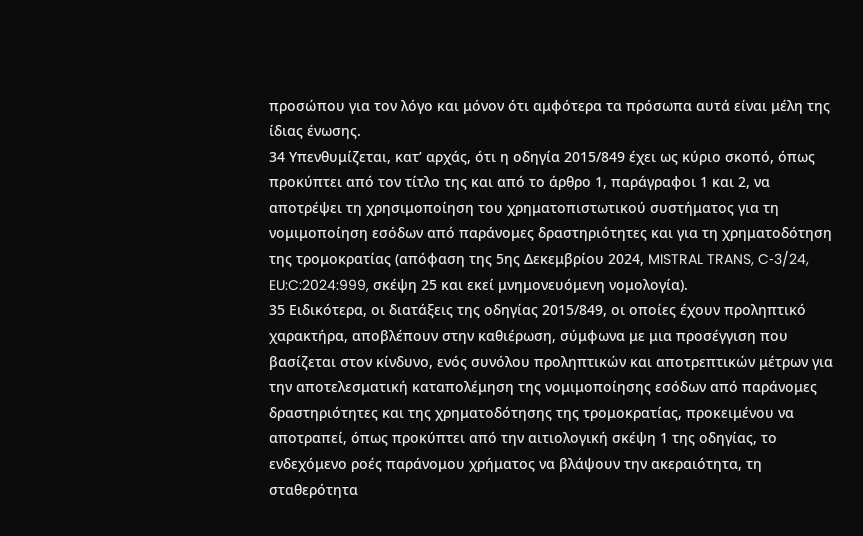προσώπου για τον λόγο και μόνον ότι αμφότερα τα πρόσωπα αυτά είναι μέλη της ίδιας ένωσης.
34 Υπενθυμίζεται, κατ’ αρχάς, ότι η οδηγία 2015/849 έχει ως κύριο σκοπό, όπως προκύπτει από τον τίτλο της και από το άρθρο 1, παράγραφοι 1 και 2, να αποτρέψει τη χρησιμοποίηση του χρηματοπιστωτικού συστήματος για τη νομιμοποίηση εσόδων από παράνομες δραστηριότητες και για τη χρηματοδότηση της τρομοκρατίας (απόφαση της 5ης Δεκεμβρίου 2024, MISTRAL TRANS, C‑3/24, EU:C:2024:999, σκέψη 25 και εκεί μνημονευόμενη νομολογία).
35 Ειδικότερα, οι διατάξεις της οδηγίας 2015/849, οι οποίες έχουν προληπτικό χαρακτήρα, αποβλέπουν στην καθιέρωση, σύμφωνα με μια προσέγγιση που βασίζεται στον κίνδυνο, ενός συνόλου προληπτικών και αποτρεπτικών μέτρων για την αποτελεσματική καταπολέμηση της νομιμοποίησης εσόδων από παράνομες δραστηριότητες και της χρηματοδότησης της τρομοκρατίας, προκειμένου να αποτραπεί, όπως προκύπτει από την αιτιολογική σκέψη 1 της οδηγίας, το ενδεχόμενο ροές παράνομου χρήματος να βλάψουν την ακεραιότητα, τη σταθερότητα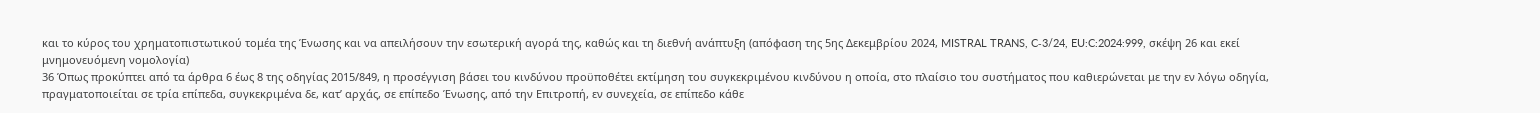και το κύρος του χρηματοπιστωτικού τομέα της Ένωσης και να απειλήσουν την εσωτερική αγορά της, καθώς και τη διεθνή ανάπτυξη (απόφαση της 5ης Δεκεμβρίου 2024, MISTRAL TRANS, C‑3/24, EU:C:2024:999, σκέψη 26 και εκεί μνημονευόμενη νομολογία)
36 Όπως προκύπτει από τα άρθρα 6 έως 8 της οδηγίας 2015/849, η προσέγγιση βάσει του κινδύνου προϋποθέτει εκτίμηση του συγκεκριμένου κινδύνου η οποία, στο πλαίσιο του συστήματος που καθιερώνεται με την εν λόγω οδηγία, πραγματοποιείται σε τρία επίπεδα, συγκεκριμένα δε, κατ’ αρχάς, σε επίπεδο Ένωσης, από την Επιτροπή, εν συνεχεία, σε επίπεδο κάθε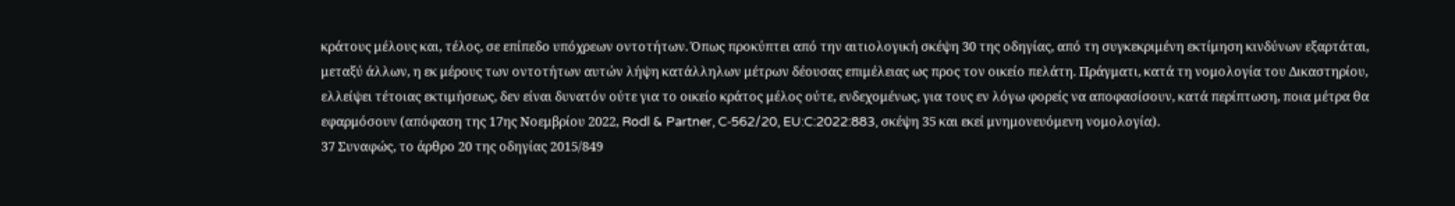κράτους μέλους και, τέλος, σε επίπεδο υπόχρεων οντοτήτων. Όπως προκύπτει από την αιτιολογική σκέψη 30 της οδηγίας, από τη συγκεκριμένη εκτίμηση κινδύνων εξαρτάται, μεταξύ άλλων, η εκ μέρους των οντοτήτων αυτών λήψη κατάλληλων μέτρων δέουσας επιμέλειας ως προς τον οικείο πελάτη. Πράγματι, κατά τη νομολογία του Δικαστηρίου, ελλείψει τέτοιας εκτιμήσεως, δεν είναι δυνατόν ούτε για το οικείο κράτος μέλος ούτε, ενδεχομένως, για τους εν λόγω φορείς να αποφασίσουν, κατά περίπτωση, ποια μέτρα θα εφαρμόσουν (απόφαση της 17ης Νοεμβρίου 2022, Rodl & Partner, C‑562/20, EU:C:2022:883, σκέψη 35 και εκεί μνημονευόμενη νομολογία).
37 Συναφώς, το άρθρο 20 της οδηγίας 2015/849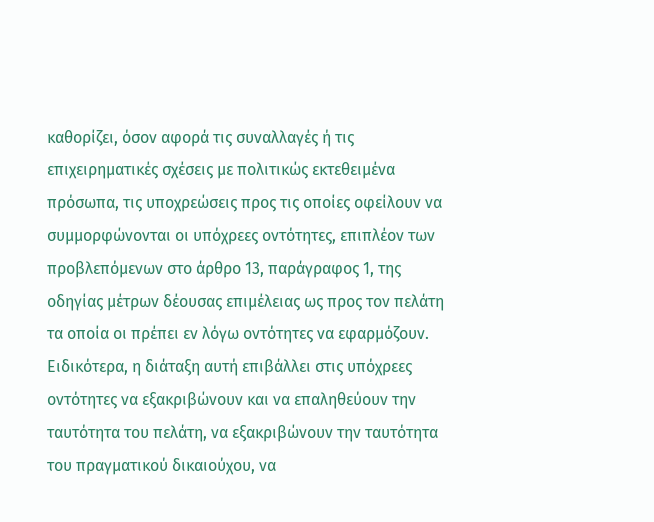καθορίζει, όσον αφορά τις συναλλαγές ή τις επιχειρηματικές σχέσεις με πολιτικώς εκτεθειμένα πρόσωπα, τις υποχρεώσεις προς τις οποίες οφείλουν να συμμορφώνονται οι υπόχρεες οντότητες, επιπλέον των προβλεπόμενων στο άρθρο 13, παράγραφος 1, της οδηγίας μέτρων δέουσας επιμέλειας ως προς τον πελάτη τα οποία οι πρέπει εν λόγω οντότητες να εφαρμόζουν. Ειδικότερα, η διάταξη αυτή επιβάλλει στις υπόχρεες οντότητες να εξακριβώνουν και να επαληθεύουν την ταυτότητα του πελάτη, να εξακριβώνουν την ταυτότητα του πραγματικού δικαιούχου, να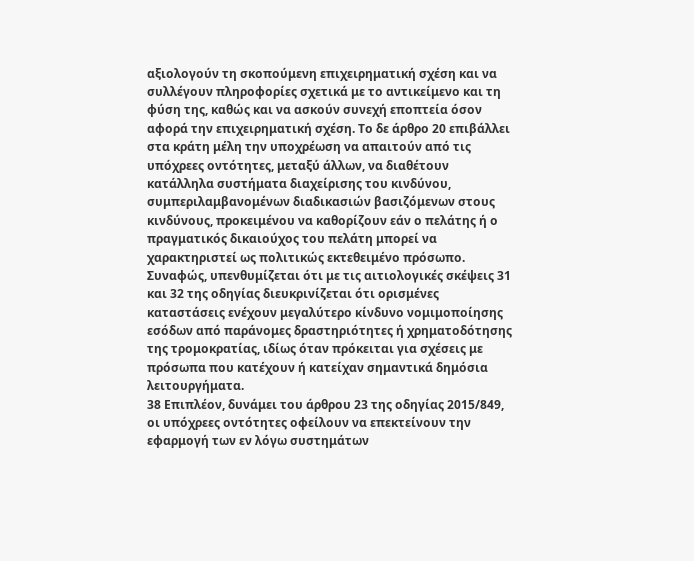αξιολογούν τη σκοπούμενη επιχειρηματική σχέση και να συλλέγουν πληροφορίες σχετικά με το αντικείμενο και τη φύση της, καθώς και να ασκούν συνεχή εποπτεία όσον αφορά την επιχειρηματική σχέση. Το δε άρθρο 20 επιβάλλει στα κράτη μέλη την υποχρέωση να απαιτούν από τις υπόχρεες οντότητες, μεταξύ άλλων, να διαθέτουν κατάλληλα συστήματα διαχείρισης του κινδύνου, συμπεριλαμβανομένων διαδικασιών βασιζόμενων στους κινδύνους, προκειμένου να καθορίζουν εάν ο πελάτης ή ο πραγματικός δικαιούχος του πελάτη μπορεί να χαρακτηριστεί ως πολιτικώς εκτεθειμένο πρόσωπο. Συναφώς, υπενθυμίζεται ότι με τις αιτιολογικές σκέψεις 31 και 32 της οδηγίας διευκρινίζεται ότι ορισμένες καταστάσεις ενέχουν μεγαλύτερο κίνδυνο νομιμοποίησης εσόδων από παράνομες δραστηριότητες ή χρηματοδότησης της τρομοκρατίας, ιδίως όταν πρόκειται για σχέσεις με πρόσωπα που κατέχουν ή κατείχαν σημαντικά δημόσια λειτουργήματα.
38 Επιπλέον, δυνάμει του άρθρου 23 της οδηγίας 2015/849, οι υπόχρεες οντότητες οφείλουν να επεκτείνουν την εφαρμογή των εν λόγω συστημάτων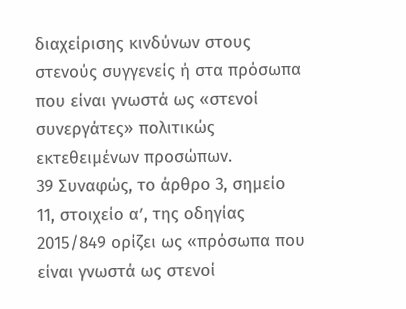διαχείρισης κινδύνων στους στενούς συγγενείς ή στα πρόσωπα που είναι γνωστά ως «στενοί συνεργάτες» πολιτικώς εκτεθειμένων προσώπων.
39 Συναφώς, το άρθρο 3, σημείο 11, στοιχείο αʹ, της οδηγίας 2015/849 ορίζει ως «πρόσωπα που είναι γνωστά ως στενοί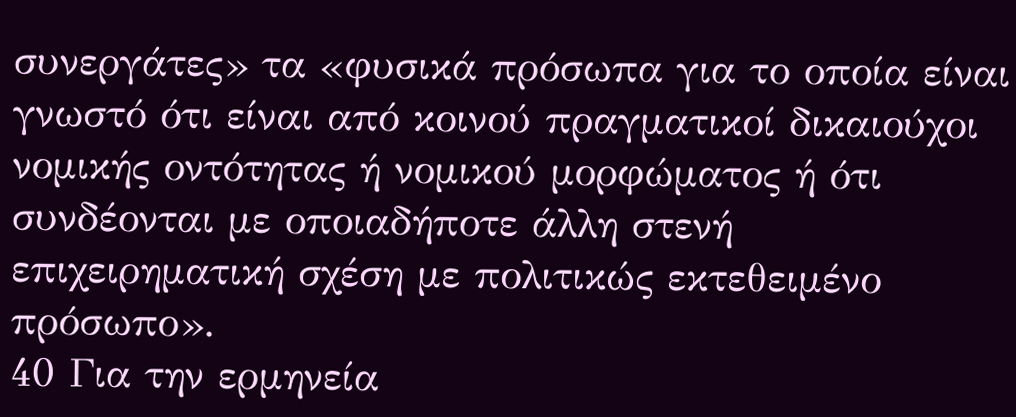συνεργάτες» τα «φυσικά πρόσωπα για το οποία είναι γνωστό ότι είναι από κοινού πραγματικοί δικαιούχοι νομικής οντότητας ή νομικού μορφώματος ή ότι συνδέονται με οποιαδήποτε άλλη στενή επιχειρηματική σχέση με πολιτικώς εκτεθειμένο πρόσωπο».
40 Για την ερμηνεία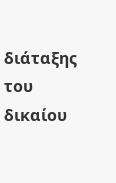διάταξης του δικαίου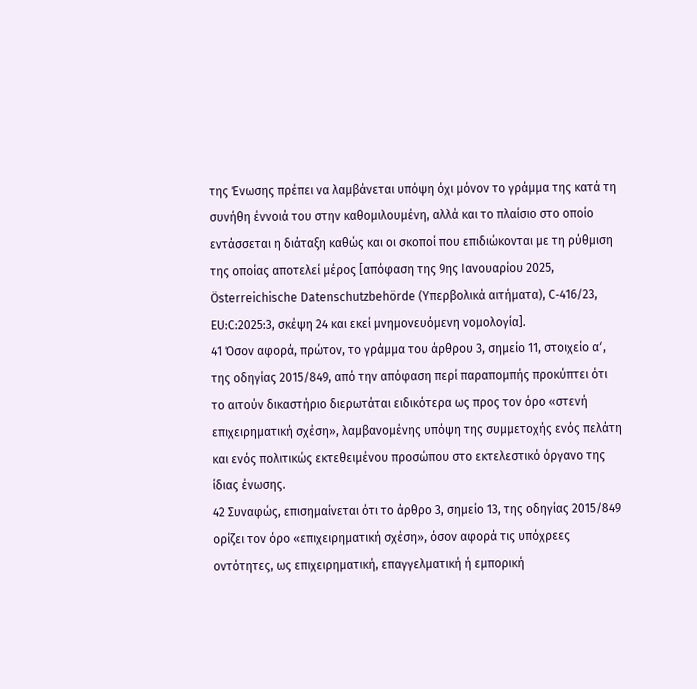της Ένωσης πρέπει να λαμβάνεται υπόψη όχι μόνον το γράμμα της κατά τη συνήθη έννοιά του στην καθομιλουμένη, αλλά και το πλαίσιο στο οποίο εντάσσεται η διάταξη καθώς και οι σκοποί που επιδιώκονται με τη ρύθμιση της οποίας αποτελεί μέρος [απόφαση της 9ης Ιανουαρίου 2025, Österreichische Datenschutzbehörde (Υπερβολικά αιτήματα), C‑416/23, EU:C:2025:3, σκέψη 24 και εκεί μνημονευόμενη νομολογία].
41 Όσον αφορά, πρώτον, το γράμμα του άρθρου 3, σημείο 11, στοιχείο αʹ, της οδηγίας 2015/849, από την απόφαση περί παραπομπής προκύπτει ότι το αιτούν δικαστήριο διερωτάται ειδικότερα ως προς τον όρο «στενή επιχειρηματική σχέση», λαμβανομένης υπόψη της συμμετοχής ενός πελάτη και ενός πολιτικώς εκτεθειμένου προσώπου στο εκτελεστικό όργανο της ίδιας ένωσης.
42 Συναφώς, επισημαίνεται ότι το άρθρο 3, σημείο 13, της οδηγίας 2015/849 ορίζει τον όρο «επιχειρηματική σχέση», όσον αφορά τις υπόχρεες οντότητες, ως επιχειρηματική, επαγγελματική ή εμπορική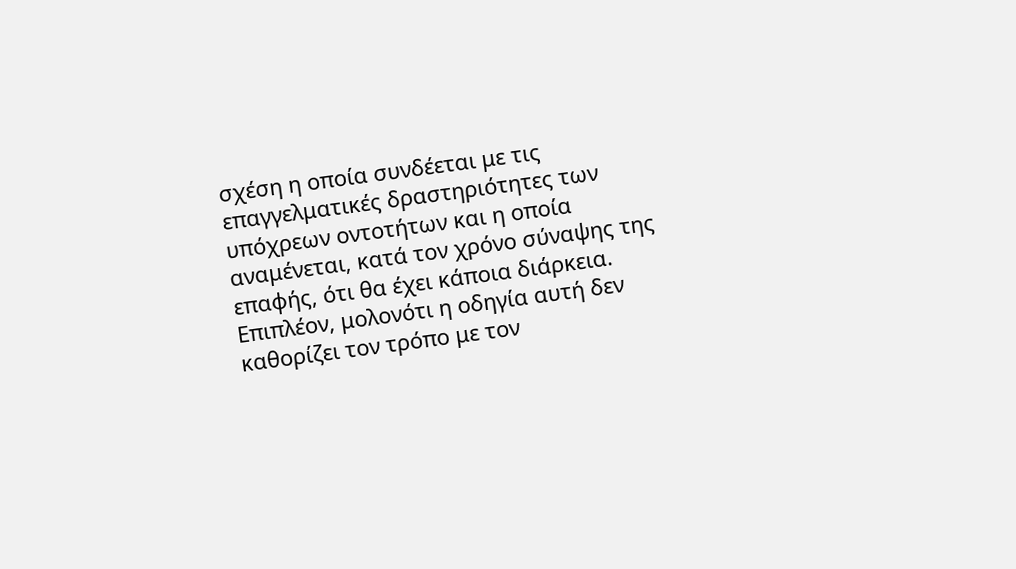σχέση η οποία συνδέεται με τις επαγγελματικές δραστηριότητες των υπόχρεων οντοτήτων και η οποία αναμένεται, κατά τον χρόνο σύναψης της επαφής, ότι θα έχει κάποια διάρκεια. Επιπλέον, μολονότι η οδηγία αυτή δεν καθορίζει τον τρόπο με τον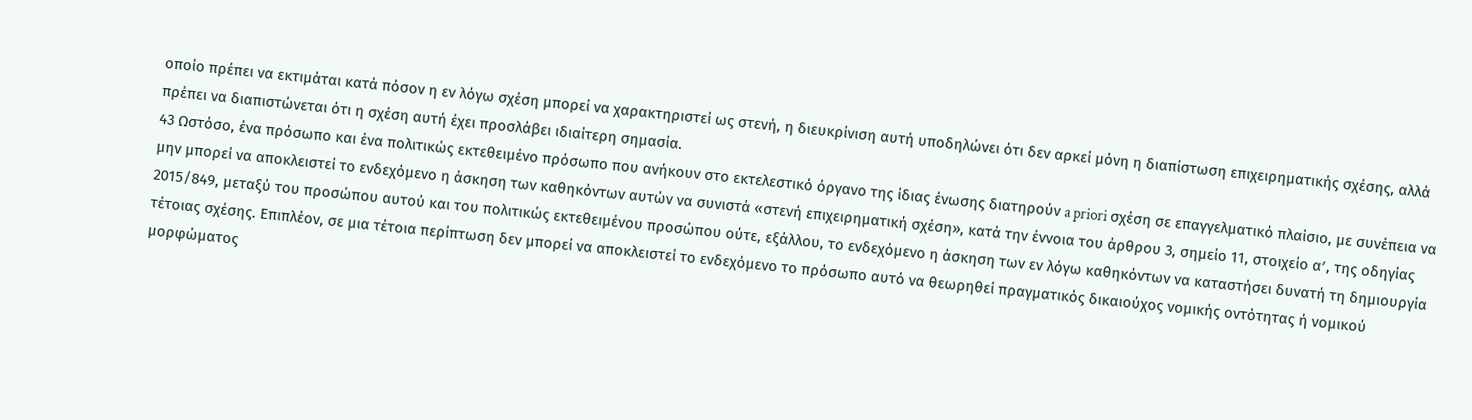οποίο πρέπει να εκτιμάται κατά πόσον η εν λόγω σχέση μπορεί να χαρακτηριστεί ως στενή, η διευκρίνιση αυτή υποδηλώνει ότι δεν αρκεί μόνη η διαπίστωση επιχειρηματικής σχέσης, αλλά πρέπει να διαπιστώνεται ότι η σχέση αυτή έχει προσλάβει ιδιαίτερη σημασία.
43 Ωστόσο, ένα πρόσωπο και ένα πολιτικώς εκτεθειμένο πρόσωπο που ανήκουν στο εκτελεστικό όργανο της ίδιας ένωσης διατηρούν a priori σχέση σε επαγγελματικό πλαίσιο, με συνέπεια να μην μπορεί να αποκλειστεί το ενδεχόμενο η άσκηση των καθηκόντων αυτών να συνιστά «στενή επιχειρηματική σχέση», κατά την έννοια του άρθρου 3, σημείο 11, στοιχείο αʹ, της οδηγίας 2015/849, μεταξύ του προσώπου αυτού και του πολιτικώς εκτεθειμένου προσώπου ούτε, εξάλλου, το ενδεχόμενο η άσκηση των εν λόγω καθηκόντων να καταστήσει δυνατή τη δημιουργία τέτοιας σχέσης. Επιπλέον, σε μια τέτοια περίπτωση δεν μπορεί να αποκλειστεί το ενδεχόμενο το πρόσωπο αυτό να θεωρηθεί πραγματικός δικαιούχος νομικής οντότητας ή νομικού μορφώματος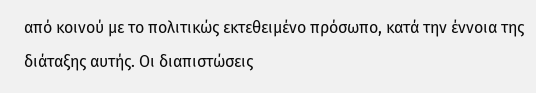από κοινού με το πολιτικώς εκτεθειμένο πρόσωπο, κατά την έννοια της διάταξης αυτής. Οι διαπιστώσεις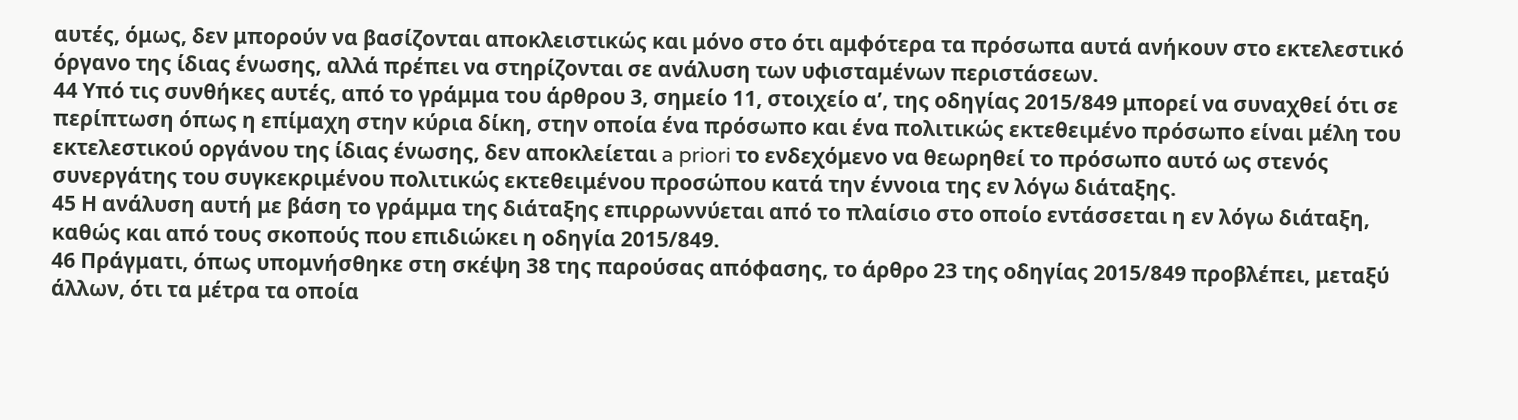αυτές, όμως, δεν μπορούν να βασίζονται αποκλειστικώς και μόνο στο ότι αμφότερα τα πρόσωπα αυτά ανήκουν στο εκτελεστικό όργανο της ίδιας ένωσης, αλλά πρέπει να στηρίζονται σε ανάλυση των υφισταμένων περιστάσεων.
44 Υπό τις συνθήκες αυτές, από το γράμμα του άρθρου 3, σημείο 11, στοιχείο αʹ, της οδηγίας 2015/849 μπορεί να συναχθεί ότι σε περίπτωση όπως η επίμαχη στην κύρια δίκη, στην οποία ένα πρόσωπο και ένα πολιτικώς εκτεθειμένο πρόσωπο είναι μέλη του εκτελεστικού οργάνου της ίδιας ένωσης, δεν αποκλείεται a priori το ενδεχόμενο να θεωρηθεί το πρόσωπο αυτό ως στενός συνεργάτης του συγκεκριμένου πολιτικώς εκτεθειμένου προσώπου κατά την έννοια της εν λόγω διάταξης.
45 Η ανάλυση αυτή με βάση το γράμμα της διάταξης επιρρωννύεται από το πλαίσιο στο οποίο εντάσσεται η εν λόγω διάταξη, καθώς και από τους σκοπούς που επιδιώκει η οδηγία 2015/849.
46 Πράγματι, όπως υπομνήσθηκε στη σκέψη 38 της παρούσας απόφασης, το άρθρο 23 της οδηγίας 2015/849 προβλέπει, μεταξύ άλλων, ότι τα μέτρα τα οποία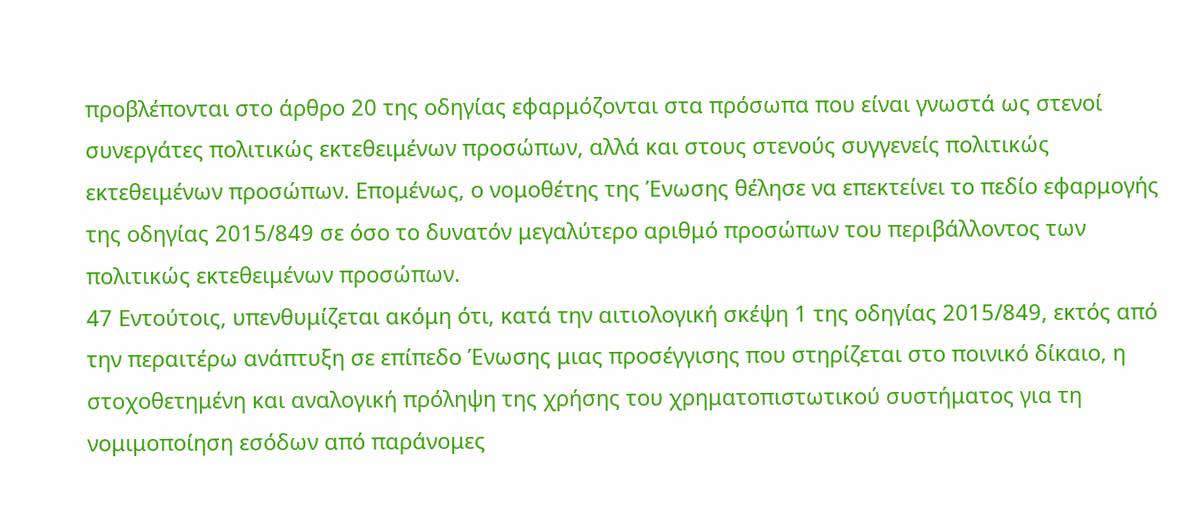προβλέπονται στο άρθρο 20 της οδηγίας εφαρμόζονται στα πρόσωπα που είναι γνωστά ως στενοί συνεργάτες πολιτικώς εκτεθειμένων προσώπων, αλλά και στους στενούς συγγενείς πολιτικώς εκτεθειμένων προσώπων. Επομένως, ο νομοθέτης της Ένωσης θέλησε να επεκτείνει το πεδίο εφαρμογής της οδηγίας 2015/849 σε όσο το δυνατόν μεγαλύτερο αριθμό προσώπων του περιβάλλοντος των πολιτικώς εκτεθειμένων προσώπων.
47 Εντούτοις, υπενθυμίζεται ακόμη ότι, κατά την αιτιολογική σκέψη 1 της οδηγίας 2015/849, εκτός από την περαιτέρω ανάπτυξη σε επίπεδο Ένωσης μιας προσέγγισης που στηρίζεται στο ποινικό δίκαιο, η στοχοθετημένη και αναλογική πρόληψη της χρήσης του χρηματοπιστωτικού συστήματος για τη νομιμοποίηση εσόδων από παράνομες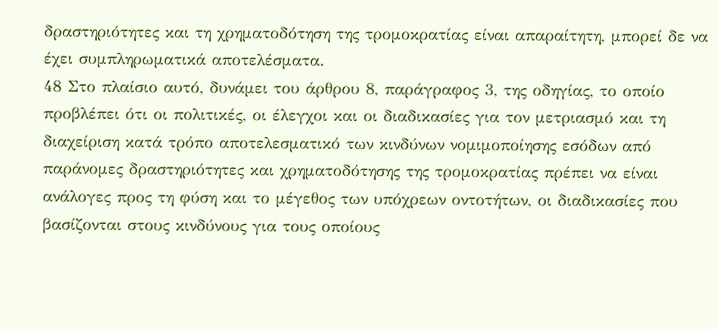δραστηριότητες και τη χρηματοδότηση της τρομοκρατίας είναι απαραίτητη, μπορεί δε να έχει συμπληρωματικά αποτελέσματα.
48 Στο πλαίσιο αυτό, δυνάμει του άρθρου 8, παράγραφος 3, της οδηγίας, το οποίο προβλέπει ότι οι πολιτικές, οι έλεγχοι και οι διαδικασίες για τον μετριασμό και τη διαχείριση κατά τρόπο αποτελεσματικό των κινδύνων νομιμοποίησης εσόδων από παράνομες δραστηριότητες και χρηματοδότησης της τρομοκρατίας πρέπει να είναι ανάλογες προς τη φύση και το μέγεθος των υπόχρεων οντοτήτων, οι διαδικασίες που βασίζονται στους κινδύνους για τους οποίους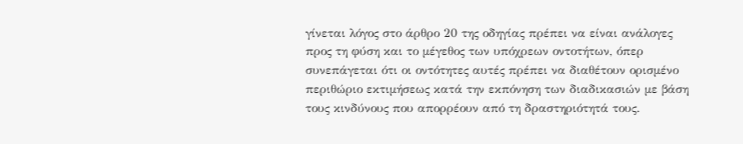γίνεται λόγος στο άρθρο 20 της οδηγίας πρέπει να είναι ανάλογες προς τη φύση και το μέγεθος των υπόχρεων οντοτήτων, όπερ συνεπάγεται ότι οι οντότητες αυτές πρέπει να διαθέτουν ορισμένο περιθώριο εκτιμήσεως κατά την εκπόνηση των διαδικασιών με βάση τους κινδύνους που απορρέουν από τη δραστηριότητά τους.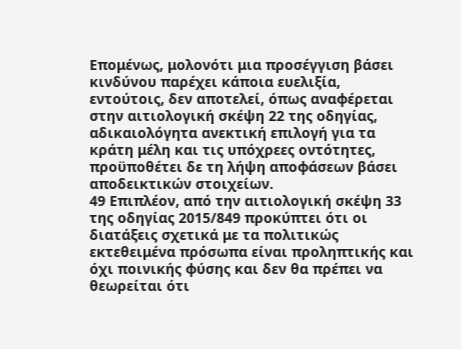Επομένως, μολονότι μια προσέγγιση βάσει κινδύνου παρέχει κάποια ευελιξία, εντούτοις, δεν αποτελεί, όπως αναφέρεται στην αιτιολογική σκέψη 22 της οδηγίας, αδικαιολόγητα ανεκτική επιλογή για τα κράτη μέλη και τις υπόχρεες οντότητες, προϋποθέτει δε τη λήψη αποφάσεων βάσει αποδεικτικών στοιχείων.
49 Επιπλέον, από την αιτιολογική σκέψη 33 της οδηγίας 2015/849 προκύπτει ότι οι διατάξεις σχετικά με τα πολιτικώς εκτεθειμένα πρόσωπα είναι προληπτικής και όχι ποινικής φύσης και δεν θα πρέπει να θεωρείται ότι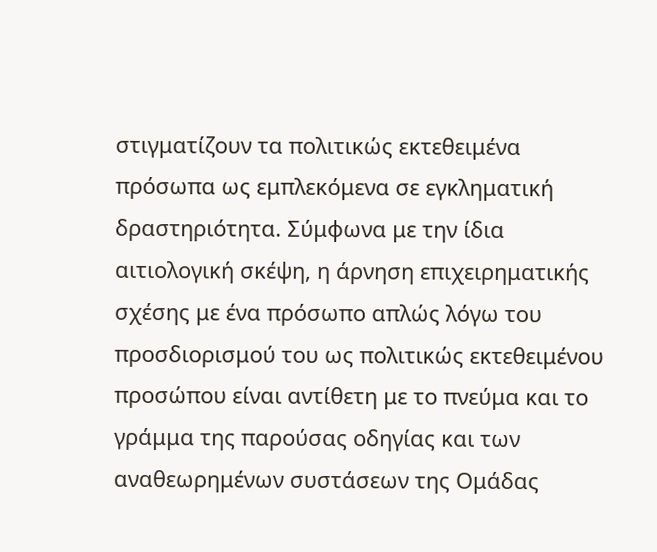στιγματίζουν τα πολιτικώς εκτεθειμένα πρόσωπα ως εμπλεκόμενα σε εγκληματική δραστηριότητα. Σύμφωνα με την ίδια αιτιολογική σκέψη, η άρνηση επιχειρηματικής σχέσης με ένα πρόσωπο απλώς λόγω του προσδιορισμού του ως πολιτικώς εκτεθειμένου προσώπου είναι αντίθετη με το πνεύμα και το γράμμα της παρούσας οδηγίας και των αναθεωρημένων συστάσεων της Ομάδας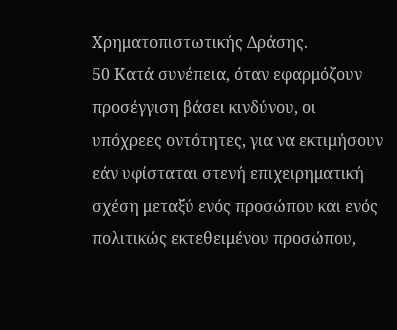Χρηματοπιστωτικής Δράσης.
50 Κατά συνέπεια, όταν εφαρμόζουν προσέγγιση βάσει κινδύνου, οι υπόχρεες οντότητες, για να εκτιμήσουν εάν υφίσταται στενή επιχειρηματική σχέση μεταξύ ενός προσώπου και ενός πολιτικώς εκτεθειμένου προσώπου,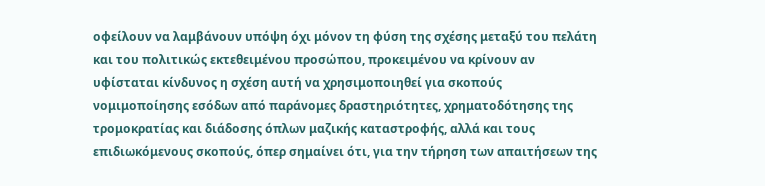οφείλουν να λαμβάνουν υπόψη όχι μόνον τη φύση της σχέσης μεταξύ του πελάτη και του πολιτικώς εκτεθειμένου προσώπου, προκειμένου να κρίνουν αν υφίσταται κίνδυνος η σχέση αυτή να χρησιμοποιηθεί για σκοπούς νομιμοποίησης εσόδων από παράνομες δραστηριότητες, χρηματοδότησης της τρομοκρατίας και διάδοσης όπλων μαζικής καταστροφής, αλλά και τους επιδιωκόμενους σκοπούς, όπερ σημαίνει ότι, για την τήρηση των απαιτήσεων της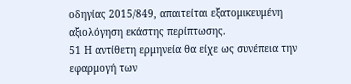οδηγίας 2015/849, απαιτείται εξατομικευμένη αξιολόγηση εκάστης περίπτωσης.
51 Η αντίθετη ερμηνεία θα είχε ως συνέπεια την εφαρμογή των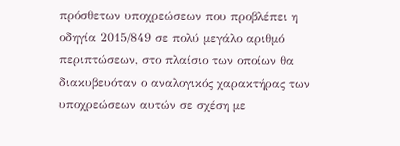πρόσθετων υποχρεώσεων που προβλέπει η οδηγία 2015/849 σε πολύ μεγάλο αριθμό περιπτώσεων, στο πλαίσιο των οποίων θα διακυβευόταν ο αναλογικός χαρακτήρας των υποχρεώσεων αυτών σε σχέση με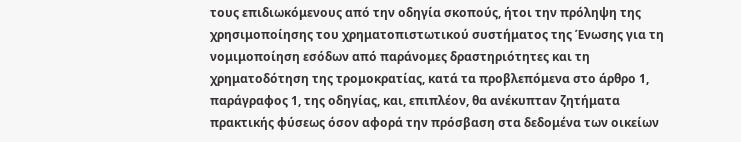τους επιδιωκόμενους από την οδηγία σκοπούς, ήτοι την πρόληψη της χρησιμοποίησης του χρηματοπιστωτικού συστήματος της Ένωσης για τη νομιμοποίηση εσόδων από παράνομες δραστηριότητες και τη χρηματοδότηση της τρομοκρατίας, κατά τα προβλεπόμενα στο άρθρο 1, παράγραφος 1, της οδηγίας, και, επιπλέον, θα ανέκυπταν ζητήματα πρακτικής φύσεως όσον αφορά την πρόσβαση στα δεδομένα των οικείων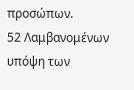προσώπων.
52 Λαμβανομένων υπόψη των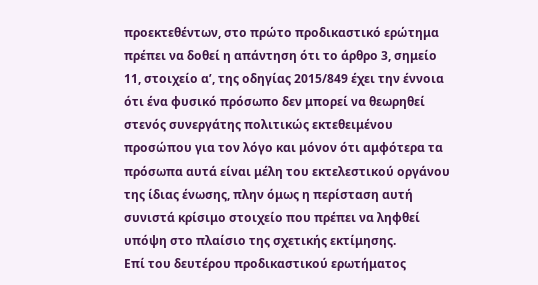προεκτεθέντων, στο πρώτο προδικαστικό ερώτημα πρέπει να δοθεί η απάντηση ότι το άρθρο 3, σημείο 11, στοιχείο αʹ, της οδηγίας 2015/849 έχει την έννοια ότι ένα φυσικό πρόσωπο δεν μπορεί να θεωρηθεί στενός συνεργάτης πολιτικώς εκτεθειμένου προσώπου για τον λόγο και μόνον ότι αμφότερα τα πρόσωπα αυτά είναι μέλη του εκτελεστικού οργάνου της ίδιας ένωσης, πλην όμως η περίσταση αυτή συνιστά κρίσιμο στοιχείο που πρέπει να ληφθεί υπόψη στο πλαίσιο της σχετικής εκτίμησης.
Επί του δευτέρου προδικαστικού ερωτήματος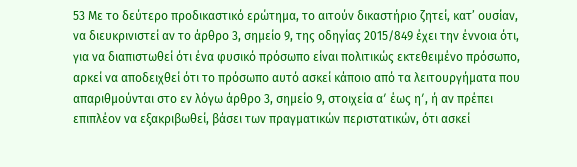53 Με το δεύτερο προδικαστικό ερώτημα, το αιτούν δικαστήριο ζητεί, κατ’ ουσίαν, να διευκρινιστεί αν το άρθρο 3, σημείο 9, της οδηγίας 2015/849 έχει την έννοια ότι, για να διαπιστωθεί ότι ένα φυσικό πρόσωπο είναι πολιτικώς εκτεθειμένο πρόσωπο, αρκεί να αποδειχθεί ότι το πρόσωπο αυτό ασκεί κάποιο από τα λειτουργήματα που απαριθμούνται στο εν λόγω άρθρο 3, σημείο 9, στοιχεία αʹ έως ηʹ, ή αν πρέπει επιπλέον να εξακριβωθεί, βάσει των πραγματικών περιστατικών, ότι ασκεί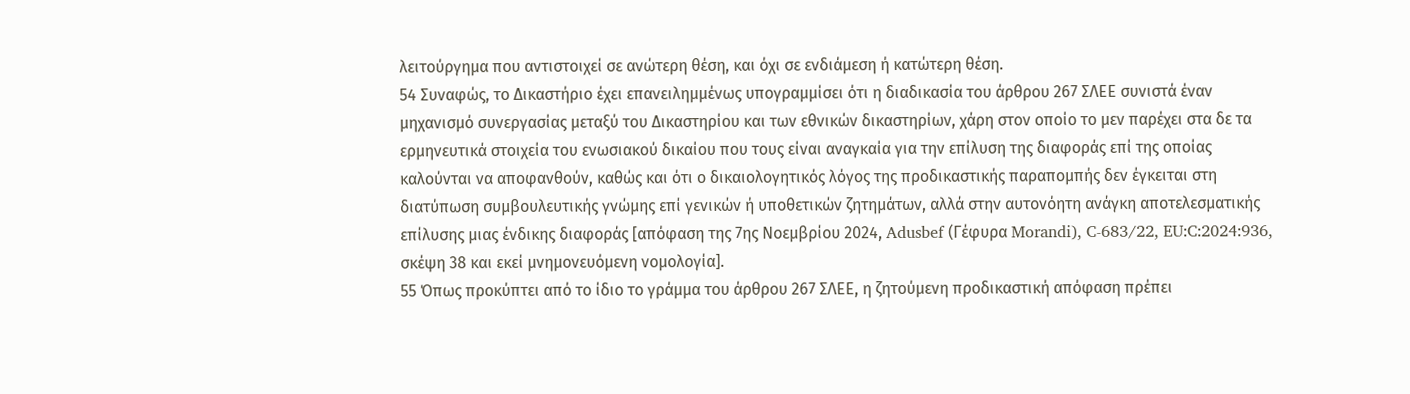λειτούργημα που αντιστοιχεί σε ανώτερη θέση, και όχι σε ενδιάμεση ή κατώτερη θέση.
54 Συναφώς, το Δικαστήριο έχει επανειλημμένως υπογραμμίσει ότι η διαδικασία του άρθρου 267 ΣΛΕΕ συνιστά έναν μηχανισμό συνεργασίας μεταξύ του Δικαστηρίου και των εθνικών δικαστηρίων, χάρη στον οποίο το μεν παρέχει στα δε τα ερμηνευτικά στοιχεία του ενωσιακού δικαίου που τους είναι αναγκαία για την επίλυση της διαφοράς επί της οποίας καλούνται να αποφανθούν, καθώς και ότι ο δικαιολογητικός λόγος της προδικαστικής παραπομπής δεν έγκειται στη διατύπωση συμβουλευτικής γνώμης επί γενικών ή υποθετικών ζητημάτων, αλλά στην αυτονόητη ανάγκη αποτελεσματικής επίλυσης μιας ένδικης διαφοράς [απόφαση της 7ης Νοεμβρίου 2024, Adusbef (Γέφυρα Morandi), C‑683/22, EU:C:2024:936, σκέψη 38 και εκεί μνημονευόμενη νομολογία].
55 Όπως προκύπτει από το ίδιο το γράμμα του άρθρου 267 ΣΛΕΕ, η ζητούμενη προδικαστική απόφαση πρέπει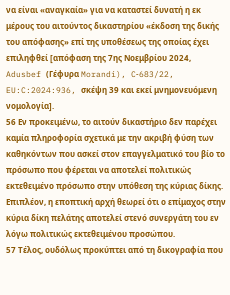να είναι «αναγκαία» για να καταστεί δυνατή η εκ μέρους του αιτούντος δικαστηρίου «έκδοση της δικής του απόφασης» επί της υποθέσεως της οποίας έχει επιληφθεί [απόφαση της 7ης Νοεμβρίου 2024, Adusbef (Γέφυρα Morandi), C‑683/22, EU:C:2024:936, σκέψη 39 και εκεί μνημονευόμενη νομολογία].
56 Εν προκειμένω, το αιτούν δικαστήριο δεν παρέχει καμία πληροφορία σχετικά με την ακριβή φύση των καθηκόντων που ασκεί στον επαγγελματικό του βίο το πρόσωπο που φέρεται να αποτελεί πολιτικώς εκτεθειμένο πρόσωπο στην υπόθεση της κύριας δίκης. Επιπλέον, η εποπτική αρχή θεωρεί ότι ο επίμαχος στην κύρια δίκη πελάτης αποτελεί στενό συνεργάτη του εν λόγω πολιτικώς εκτεθειμένου προσώπου.
57 Τέλος, ουδόλως προκύπτει από τη δικογραφία που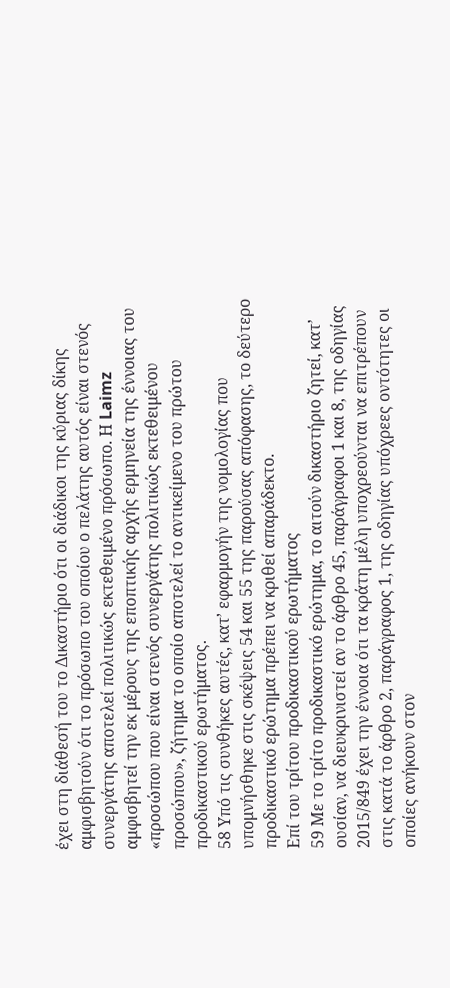έχει στη διάθεσή του το Δικαστήριο ότι οι διάδικοι της κύριας δίκης αμφισβητούν ότι το πρόσωπο του οποίου ο πελάτης αυτός είναι στενός συνεργάτης αποτελεί πολιτικώς εκτεθειμένο πρόσωπο. Η Laimz αμφισβητεί την εκ μέρους της εποπτικής αρχής ερμηνεία της έννοιας του «προσώπου που είναι στενός συνεργάτης πολιτικώς εκτεθειμένου προσώπου», ζήτημα το οποίο αποτελεί το αντικείμενο του πρώτου προδικαστικού ερωτήματος.
58 Υπό τις συνθήκες αυτές, κατ’ εφαρμογήν της νομολογίας που υπομνήσθηκε στις σκέψεις 54 και 55 της παρούσας απόφασης, το δεύτερο προδικαστικό ερώτημα πρέπει να κριθεί απαράδεκτο.
Επί του τρίτου προδικαστικού ερωτήματος
59 Με το τρίτο προδικαστικό ερώτημα, το αιτούν δικαστήριο ζητεί, κατ’ ουσίαν, να διευκρινιστεί αν το άρθρο 45, παράγραφοι 1 και 8, της οδηγίας 2015/849 έχει την έννοια ότι τα κράτη μέλη υποχρεούνται να επιτρέπουν στις κατά το άρθρο 2, παράγραφος 1, της οδηγίας υπόχρεες οντότητες οι οποίες ανήκουν στον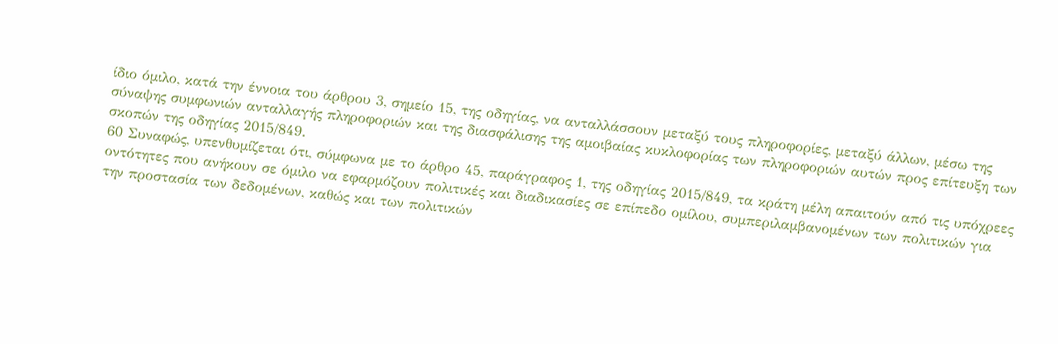ίδιο όμιλο, κατά την έννοια του άρθρου 3, σημείο 15, της οδηγίας, να ανταλλάσσουν μεταξύ τους πληροφορίες, μεταξύ άλλων, μέσω της σύναψης συμφωνιών ανταλλαγής πληροφοριών και της διασφάλισης της αμοιβαίας κυκλοφορίας των πληροφοριών αυτών προς επίτευξη των σκοπών της οδηγίας 2015/849.
60 Συναφώς, υπενθυμίζεται ότι, σύμφωνα με το άρθρο 45, παράγραφος 1, της οδηγίας 2015/849, τα κράτη μέλη απαιτούν από τις υπόχρεες οντότητες που ανήκουν σε όμιλο να εφαρμόζουν πολιτικές και διαδικασίες σε επίπεδο ομίλου, συμπεριλαμβανομένων των πολιτικών για την προστασία των δεδομένων, καθώς και των πολιτικών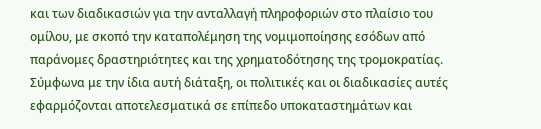και των διαδικασιών για την ανταλλαγή πληροφοριών στο πλαίσιο του ομίλου, με σκοπό την καταπολέμηση της νομιμοποίησης εσόδων από παράνομες δραστηριότητες και της χρηματοδότησης της τρομοκρατίας. Σύμφωνα με την ίδια αυτή διάταξη, οι πολιτικές και οι διαδικασίες αυτές εφαρμόζονται αποτελεσματικά σε επίπεδο υποκαταστημάτων και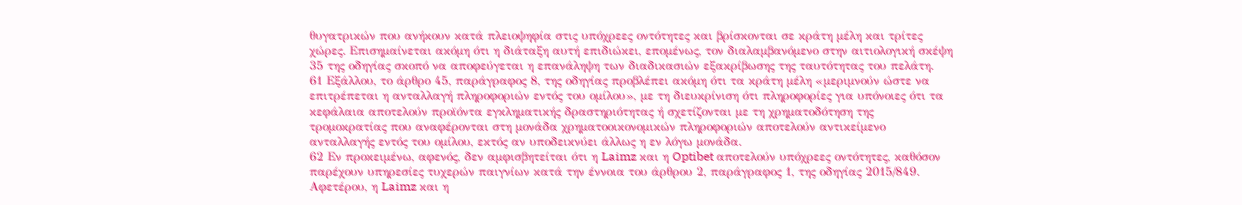θυγατρικών που ανήκουν κατά πλειοψηφία στις υπόχρεες οντότητες και βρίσκονται σε κράτη μέλη και τρίτες χώρες. Επισημαίνεται ακόμη ότι η διάταξη αυτή επιδιώκει, επομένως, τον διαλαμβανόμενο στην αιτιολογική σκέψη 35 της οδηγίας σκοπό να αποφεύγεται η επανάληψη των διαδικασιών εξακρίβωσης της ταυτότητας του πελάτη.
61 Εξάλλου, το άρθρο 45, παράγραφος 8, της οδηγίας προβλέπει ακόμη ότι τα κράτη μέλη «μεριμνούν ώστε να επιτρέπεται η ανταλλαγή πληροφοριών εντός του ομίλου», με τη διευκρίνιση ότι πληροφορίες για υπόνοιες ότι τα κεφάλαια αποτελούν προϊόντα εγκληματικής δραστηριότητας ή σχετίζονται με τη χρηματοδότηση της τρομοκρατίας που αναφέρονται στη μονάδα χρηματοοικονομικών πληροφοριών αποτελούν αντικείμενο ανταλλαγής εντός του ομίλου, εκτός αν υποδεικνύει άλλως η εν λόγω μονάδα.
62 Εν προκειμένω, αφενός, δεν αμφισβητείται ότι η Laimz και η Optibet αποτελούν υπόχρεες οντότητες, καθόσον παρέχουν υπηρεσίες τυχερών παιγνίων κατά την έννοια του άρθρου 2, παράγραφος 1, της οδηγίας 2015/849. Αφετέρου, η Laimz και η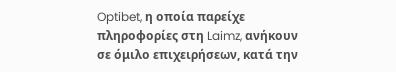Optibet, η οποία παρείχε πληροφορίες στη Laimz, ανήκουν σε όμιλο επιχειρήσεων, κατά την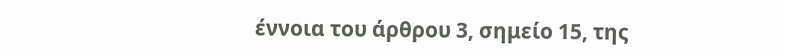έννοια του άρθρου 3, σημείο 15, της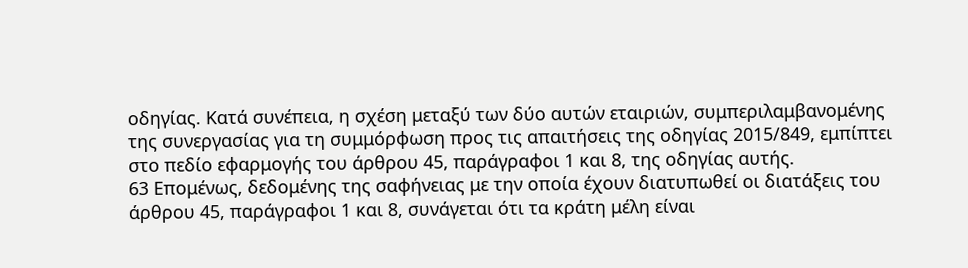οδηγίας. Κατά συνέπεια, η σχέση μεταξύ των δύο αυτών εταιριών, συμπεριλαμβανομένης της συνεργασίας για τη συμμόρφωση προς τις απαιτήσεις της οδηγίας 2015/849, εμπίπτει στο πεδίο εφαρμογής του άρθρου 45, παράγραφοι 1 και 8, της οδηγίας αυτής.
63 Επομένως, δεδομένης της σαφήνειας με την οποία έχουν διατυπωθεί οι διατάξεις του άρθρου 45, παράγραφοι 1 και 8, συνάγεται ότι τα κράτη μέλη είναι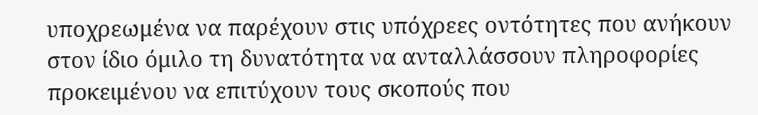υποχρεωμένα να παρέχουν στις υπόχρεες οντότητες που ανήκουν στον ίδιο όμιλο τη δυνατότητα να ανταλλάσσουν πληροφορίες προκειμένου να επιτύχουν τους σκοπούς που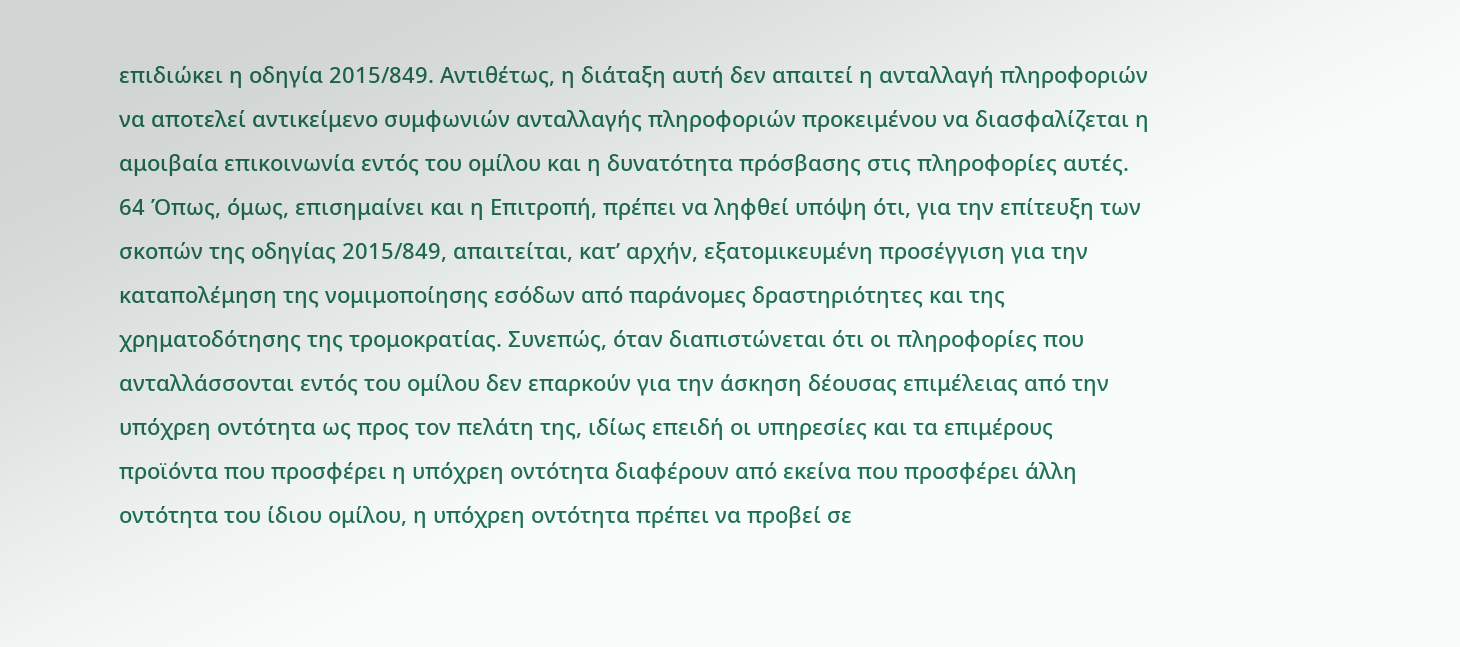επιδιώκει η οδηγία 2015/849. Αντιθέτως, η διάταξη αυτή δεν απαιτεί η ανταλλαγή πληροφοριών να αποτελεί αντικείμενο συμφωνιών ανταλλαγής πληροφοριών προκειμένου να διασφαλίζεται η αμοιβαία επικοινωνία εντός του ομίλου και η δυνατότητα πρόσβασης στις πληροφορίες αυτές.
64 Όπως, όμως, επισημαίνει και η Επιτροπή, πρέπει να ληφθεί υπόψη ότι, για την επίτευξη των σκοπών της οδηγίας 2015/849, απαιτείται, κατ’ αρχήν, εξατομικευμένη προσέγγιση για την καταπολέμηση της νομιμοποίησης εσόδων από παράνομες δραστηριότητες και της χρηματοδότησης της τρομοκρατίας. Συνεπώς, όταν διαπιστώνεται ότι οι πληροφορίες που ανταλλάσσονται εντός του ομίλου δεν επαρκούν για την άσκηση δέουσας επιμέλειας από την υπόχρεη οντότητα ως προς τον πελάτη της, ιδίως επειδή οι υπηρεσίες και τα επιμέρους προϊόντα που προσφέρει η υπόχρεη οντότητα διαφέρουν από εκείνα που προσφέρει άλλη οντότητα του ίδιου ομίλου, η υπόχρεη οντότητα πρέπει να προβεί σε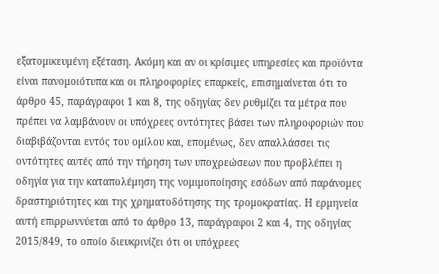εξατομικευμένη εξέταση. Ακόμη και αν οι κρίσιμες υπηρεσίες και προϊόντα είναι πανομοιότυπα και οι πληροφορίες επαρκείς, επισημαίνεται ότι το άρθρο 45, παράγραφοι 1 και 8, της οδηγίας δεν ρυθμίζει τα μέτρα που πρέπει να λαμβάνουν οι υπόχρεες οντότητες βάσει των πληροφοριών που διαβιβάζονται εντός του ομίλου και, επομένως, δεν απαλλάσσει τις οντότητες αυτές από την τήρηση των υποχρεώσεων που προβλέπει η οδηγία για την καταπολέμηση της νομιμοποίησης εσόδων από παράνομες δραστηριότητες και της χρηματοδότησης της τρομοκρατίας. Η ερμηνεία αυτή επιρρωννύεται από το άρθρο 13, παράγραφοι 2 και 4, της οδηγίας 2015/849, το οποίο διευκρινίζει ότι οι υπόχρεες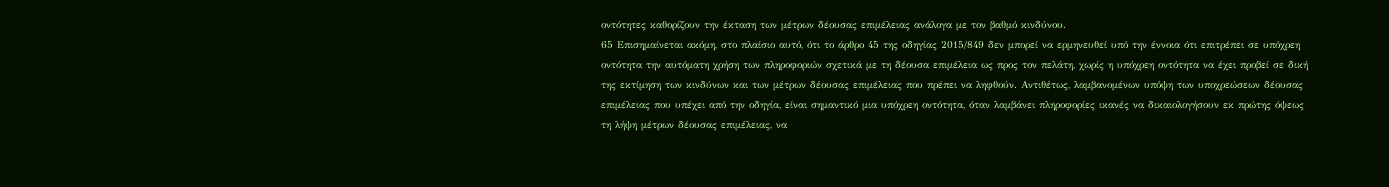οντότητες καθορίζουν την έκταση των μέτρων δέουσας επιμέλειας ανάλογα με τον βαθμό κινδύνου.
65 Επισημαίνεται ακόμη, στο πλαίσιο αυτό, ότι το άρθρο 45 της οδηγίας 2015/849 δεν μπορεί να ερμηνευθεί υπό την έννοια ότι επιτρέπει σε υπόχρεη οντότητα την αυτόματη χρήση των πληροφοριών σχετικά με τη δέουσα επιμέλεια ως προς τον πελάτη, χωρίς η υπόχρεη οντότητα να έχει προβεί σε δική της εκτίμηση των κινδύνων και των μέτρων δέουσας επιμέλειας που πρέπει να ληφθούν. Αντιθέτως, λαμβανομένων υπόψη των υποχρεώσεων δέουσας επιμέλειας που υπέχει από την οδηγία, είναι σημαντικό μια υπόχρεη οντότητα, όταν λαμβάνει πληροφορίες ικανές να δικαιολογήσουν εκ πρώτης όψεως τη λήψη μέτρων δέουσας επιμέλειας, να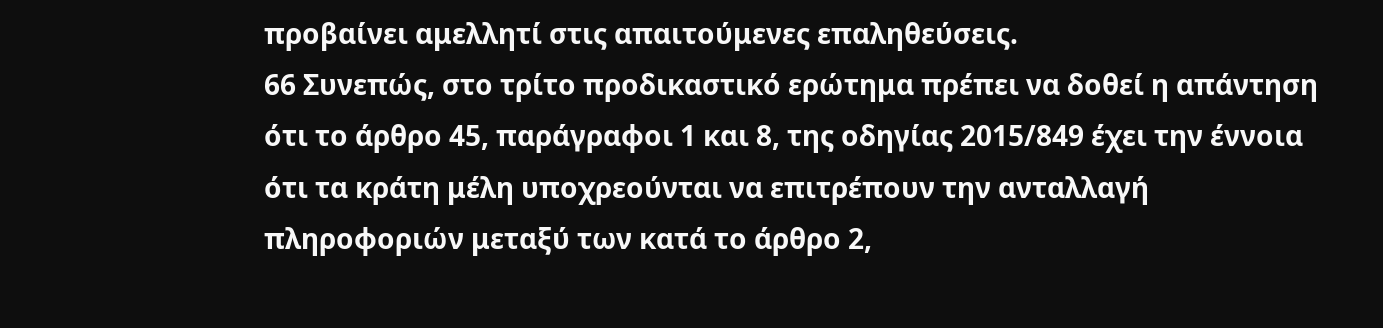προβαίνει αμελλητί στις απαιτούμενες επαληθεύσεις.
66 Συνεπώς, στο τρίτο προδικαστικό ερώτημα πρέπει να δοθεί η απάντηση ότι το άρθρο 45, παράγραφοι 1 και 8, της οδηγίας 2015/849 έχει την έννοια ότι τα κράτη μέλη υποχρεούνται να επιτρέπουν την ανταλλαγή πληροφοριών μεταξύ των κατά το άρθρο 2,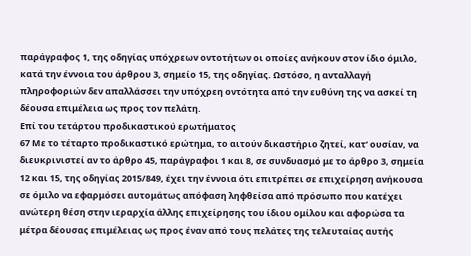παράγραφος 1, της οδηγίας υπόχρεων οντοτήτων οι οποίες ανήκουν στον ίδιο όμιλο, κατά την έννοια του άρθρου 3, σημείο 15, της οδηγίας. Ωστόσο, η ανταλλαγή πληροφοριών δεν απαλλάσσει την υπόχρεη οντότητα από την ευθύνη της να ασκεί τη δέουσα επιμέλεια ως προς τον πελάτη.
Επί του τετάρτου προδικαστικού ερωτήματος
67 Με το τέταρτο προδικαστικό ερώτημα, το αιτούν δικαστήριο ζητεί, κατ’ ουσίαν, να διευκρινιστεί αν το άρθρο 45, παράγραφοι 1 και 8, σε συνδυασμό με το άρθρο 3, σημεία 12 και 15, της οδηγίας 2015/849, έχει την έννοια ότι επιτρέπει σε επιχείρηση ανήκουσα σε όμιλο να εφαρμόσει αυτομάτως απόφαση ληφθείσα από πρόσωπο που κατέχει ανώτερη θέση στην ιεραρχία άλλης επιχείρησης του ίδιου ομίλου και αφορώσα τα μέτρα δέουσας επιμέλειας ως προς έναν από τους πελάτες της τελευταίας αυτής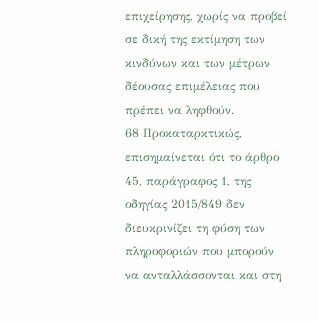επιχείρησης, χωρίς να προβεί σε δική της εκτίμηση των κινδύνων και των μέτρων δέουσας επιμέλειας που πρέπει να ληφθούν.
68 Προκαταρκτικώς, επισημαίνεται ότι το άρθρο 45, παράγραφος 1, της οδηγίας 2015/849 δεν διευκρινίζει τη φύση των πληροφοριών που μπορούν να ανταλλάσσονται και στη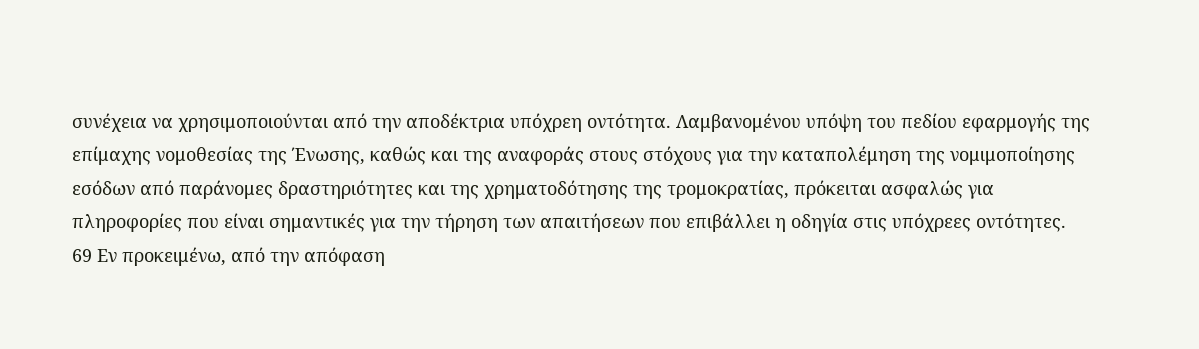συνέχεια να χρησιμοποιούνται από την αποδέκτρια υπόχρεη οντότητα. Λαμβανομένου υπόψη του πεδίου εφαρμογής της επίμαχης νομοθεσίας της Ένωσης, καθώς και της αναφοράς στους στόχους για την καταπολέμηση της νομιμοποίησης εσόδων από παράνομες δραστηριότητες και της χρηματοδότησης της τρομοκρατίας, πρόκειται ασφαλώς για πληροφορίες που είναι σημαντικές για την τήρηση των απαιτήσεων που επιβάλλει η οδηγία στις υπόχρεες οντότητες.
69 Εν προκειμένω, από την απόφαση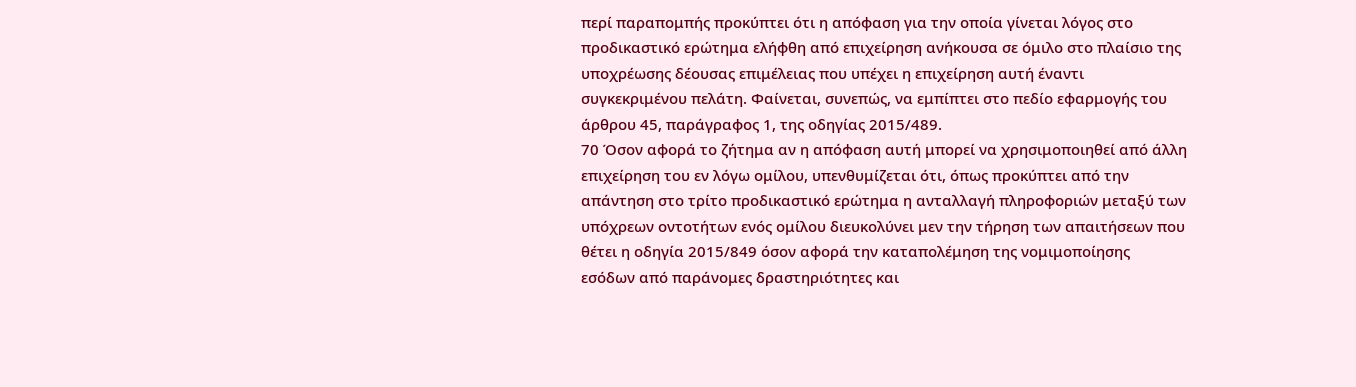περί παραπομπής προκύπτει ότι η απόφαση για την οποία γίνεται λόγος στο προδικαστικό ερώτημα ελήφθη από επιχείρηση ανήκουσα σε όμιλο στο πλαίσιο της υποχρέωσης δέουσας επιμέλειας που υπέχει η επιχείρηση αυτή έναντι συγκεκριμένου πελάτη. Φαίνεται, συνεπώς, να εμπίπτει στο πεδίο εφαρμογής του άρθρου 45, παράγραφος 1, της οδηγίας 2015/489.
70 Όσον αφορά το ζήτημα αν η απόφαση αυτή μπορεί να χρησιμοποιηθεί από άλλη επιχείρηση του εν λόγω ομίλου, υπενθυμίζεται ότι, όπως προκύπτει από την απάντηση στο τρίτο προδικαστικό ερώτημα η ανταλλαγή πληροφοριών μεταξύ των υπόχρεων οντοτήτων ενός ομίλου διευκολύνει μεν την τήρηση των απαιτήσεων που θέτει η οδηγία 2015/849 όσον αφορά την καταπολέμηση της νομιμοποίησης εσόδων από παράνομες δραστηριότητες και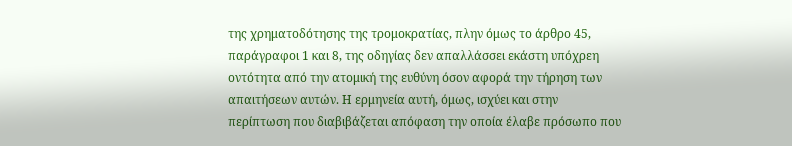της χρηματοδότησης της τρομοκρατίας, πλην όμως το άρθρο 45, παράγραφοι 1 και 8, της οδηγίας δεν απαλλάσσει εκάστη υπόχρεη οντότητα από την ατομική της ευθύνη όσον αφορά την τήρηση των απαιτήσεων αυτών. Η ερμηνεία αυτή, όμως, ισχύει και στην περίπτωση που διαβιβάζεται απόφαση την οποία έλαβε πρόσωπο που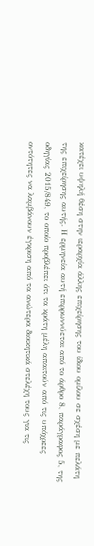κατέχει υψηλή θέση στην ιεραρχία άλλης επιχείρησης του ίδιου ομίλου σε σχέση με πελάτη της επιχείρησης αυτής. Η ερμηνεία αυτή επιρρωννύεται από το άρθρο 8, παράγραφος 5, της οδηγίας 2015/849, το οποίο προβλέπει ότι τα κράτη μέλη απαιτούν από τις υπόχρεες οντότητες να λαμβάνουν έγκριση από τα ανώτερα διοικητικά στελέχη τους για τις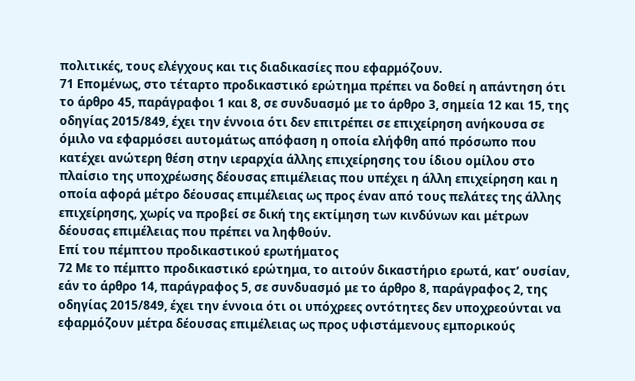πολιτικές, τους ελέγχους και τις διαδικασίες που εφαρμόζουν.
71 Επομένως, στο τέταρτο προδικαστικό ερώτημα πρέπει να δοθεί η απάντηση ότι το άρθρο 45, παράγραφοι 1 και 8, σε συνδυασμό με το άρθρο 3, σημεία 12 και 15, της οδηγίας 2015/849, έχει την έννοια ότι δεν επιτρέπει σε επιχείρηση ανήκουσα σε όμιλο να εφαρμόσει αυτομάτως απόφαση η οποία ελήφθη από πρόσωπο που κατέχει ανώτερη θέση στην ιεραρχία άλλης επιχείρησης του ίδιου ομίλου στο πλαίσιο της υποχρέωσης δέουσας επιμέλειας που υπέχει η άλλη επιχείρηση και η οποία αφορά μέτρο δέουσας επιμέλειας ως προς έναν από τους πελάτες της άλλης επιχείρησης, χωρίς να προβεί σε δική της εκτίμηση των κινδύνων και μέτρων δέουσας επιμέλειας που πρέπει να ληφθούν.
Επί του πέμπτου προδικαστικού ερωτήματος
72 Με το πέμπτο προδικαστικό ερώτημα, το αιτούν δικαστήριο ερωτά, κατ’ ουσίαν, εάν το άρθρο 14, παράγραφος 5, σε συνδυασμό με το άρθρο 8, παράγραφος 2, της οδηγίας 2015/849, έχει την έννοια ότι οι υπόχρεες οντότητες δεν υποχρεούνται να εφαρμόζουν μέτρα δέουσας επιμέλειας ως προς υφιστάμενους εμπορικούς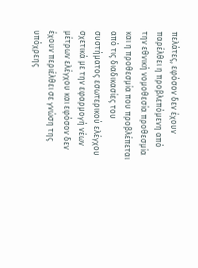πελάτες, εφόσον δεν έχουν παρέλθει η προβλεπόμενη από την εθνική νομοθεσία προθεσμία και η προθεσμία που προβλέπεται από τις διαδικασίες του συστήματος εσωτερικού ελέγχου σχετικά με την εφαρμογή νέων μέτρων ελέγχου και εφόσον δεν έχουν περιέλθει σε γνώση της υπόχρεης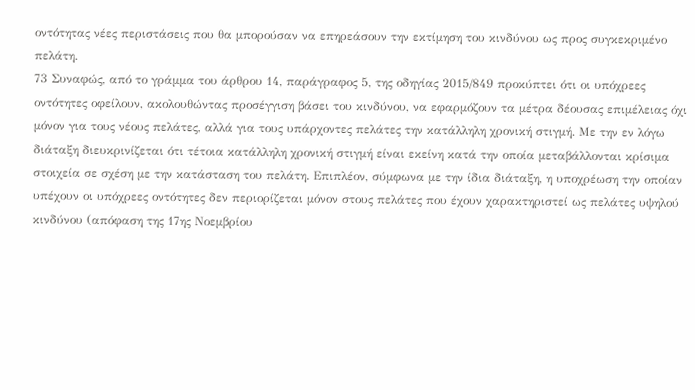οντότητας νέες περιστάσεις που θα μπορούσαν να επηρεάσουν την εκτίμηση του κινδύνου ως προς συγκεκριμένο πελάτη.
73 Συναφώς, από το γράμμα του άρθρου 14, παράγραφος 5, της οδηγίας 2015/849 προκύπτει ότι οι υπόχρεες οντότητες οφείλουν, ακολουθώντας προσέγγιση βάσει του κινδύνου, να εφαρμόζουν τα μέτρα δέουσας επιμέλειας όχι μόνον για τους νέους πελάτες, αλλά για τους υπάρχοντες πελάτες την κατάλληλη χρονική στιγμή. Με την εν λόγω διάταξη διευκρινίζεται ότι τέτοια κατάλληλη χρονική στιγμή είναι εκείνη κατά την οποία μεταβάλλονται κρίσιμα στοιχεία σε σχέση με την κατάσταση του πελάτη. Επιπλέον, σύμφωνα με την ίδια διάταξη, η υποχρέωση την οποίαν υπέχουν οι υπόχρεες οντότητες δεν περιορίζεται μόνον στους πελάτες που έχουν χαρακτηριστεί ως πελάτες υψηλού κινδύνου (απόφαση της 17ης Νοεμβρίου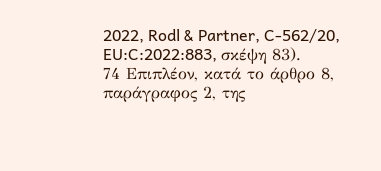2022, Rodl & Partner, C‑562/20, EU:C:2022:883, σκέψη 83).
74 Επιπλέον, κατά το άρθρο 8, παράγραφος 2, της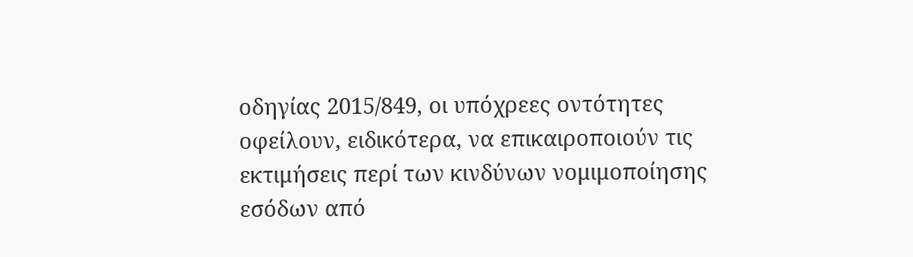οδηγίας 2015/849, οι υπόχρεες οντότητες οφείλουν, ειδικότερα, να επικαιροποιούν τις εκτιμήσεις περί των κινδύνων νομιμοποίησης εσόδων από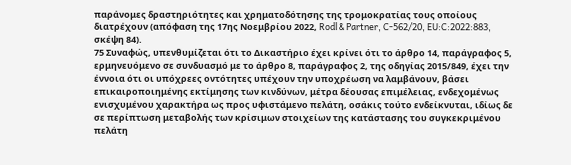παράνομες δραστηριότητες και χρηματοδότησης της τρομοκρατίας τους οποίους διατρέχουν (απόφαση της 17ης Νοεμβρίου 2022, Rodl & Partner, C‑562/20, EU:C:2022:883, σκέψη 84).
75 Συναφώς, υπενθυμίζεται ότι το Δικαστήριο έχει κρίνει ότι το άρθρο 14, παράγραφος 5, ερμηνευόμενο σε συνδυασμό με το άρθρο 8, παράγραφος 2, της οδηγίας 2015/849, έχει την έννοια ότι οι υπόχρεες οντότητες υπέχουν την υποχρέωση να λαμβάνουν, βάσει επικαιροποιημένης εκτίμησης των κινδύνων, μέτρα δέουσας επιμέλειας, ενδεχομένως ενισχυμένου χαρακτήρα ως προς υφιστάμενο πελάτη, οσάκις τούτο ενδείκνυται, ιδίως δε σε περίπτωση μεταβολής των κρίσιμων στοιχείων της κατάστασης του συγκεκριμένου πελάτη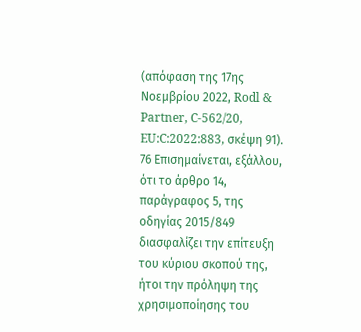(απόφαση της 17ης Νοεμβρίου 2022, Rodl & Partner, C‑562/20, EU:C:2022:883, σκέψη 91).
76 Επισημαίνεται, εξάλλου, ότι το άρθρο 14, παράγραφος 5, της οδηγίας 2015/849 διασφαλίζει την επίτευξη του κύριου σκοπού της, ήτοι την πρόληψη της χρησιμοποίησης του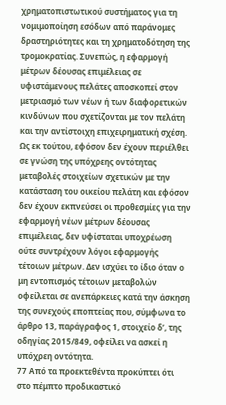χρηματοπιστωτικού συστήματος για τη νομιμοποίηση εσόδων από παράνομες δραστηριότητες και τη χρηματοδότηση της τρομοκρατίας. Συνεπώς, η εφαρμογή μέτρων δέουσας επιμέλειας σε υφιστάμενους πελάτες αποσκοπεί στον μετριασμό των νέων ή των διαφορετικών κινδύνων που σχετίζονται με τον πελάτη και την αντίστοιχη επιχειρηματική σχέση. Ως εκ τούτου, εφόσον δεν έχουν περιέλθει σε γνώση της υπόχρεης οντότητας μεταβολές στοιχείων σχετικών με την κατάσταση του οικείου πελάτη και εφόσον δεν έχουν εκπνεύσει οι προθεσμίες για την εφαρμογή νέων μέτρων δέουσας επιμέλειας, δεν υφίσταται υποχρέωση ούτε συντρέχουν λόγοι εφαρμογής τέτοιων μέτρων. Δεν ισχύει το ίδιο όταν ο μη εντοπισμός τέτοιων μεταβολών οφείλεται σε ανεπάρκειες κατά την άσκηση της συνεχούς εποπτείας που, σύμφωνα το άρθρο 13, παράγραφος 1, στοιχείο δʹ, της οδηγίας 2015/849, οφείλει να ασκεί η υπόχρεη οντότητα.
77 Από τα προεκτεθέντα προκύπτει ότι στο πέμπτο προδικαστικό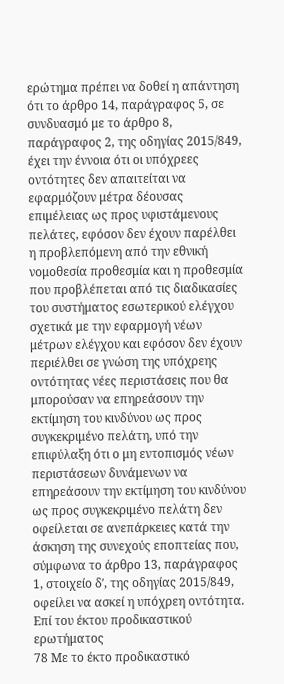ερώτημα πρέπει να δοθεί η απάντηση ότι το άρθρο 14, παράγραφος 5, σε συνδυασμό με το άρθρο 8, παράγραφος 2, της οδηγίας 2015/849, έχει την έννοια ότι οι υπόχρεες οντότητες δεν απαιτείται να εφαρμόζουν μέτρα δέουσας επιμέλειας ως προς υφιστάμενους πελάτες, εφόσον δεν έχουν παρέλθει η προβλεπόμενη από την εθνική νομοθεσία προθεσμία και η προθεσμία που προβλέπεται από τις διαδικασίες του συστήματος εσωτερικού ελέγχου σχετικά με την εφαρμογή νέων μέτρων ελέγχου και εφόσον δεν έχουν περιέλθει σε γνώση της υπόχρεης οντότητας νέες περιστάσεις που θα μπορούσαν να επηρεάσουν την εκτίμηση του κινδύνου ως προς συγκεκριμένο πελάτη, υπό την επιφύλαξη ότι ο μη εντοπισμός νέων περιστάσεων δυνάμενων να επηρεάσουν την εκτίμηση του κινδύνου ως προς συγκεκριμένο πελάτη δεν οφείλεται σε ανεπάρκειες κατά την άσκηση της συνεχούς εποπτείας που, σύμφωνα το άρθρο 13, παράγραφος 1, στοιχείο δʹ, της οδηγίας 2015/849, οφείλει να ασκεί η υπόχρεη οντότητα.
Επί του έκτου προδικαστικού ερωτήματος
78 Με το έκτο προδικαστικό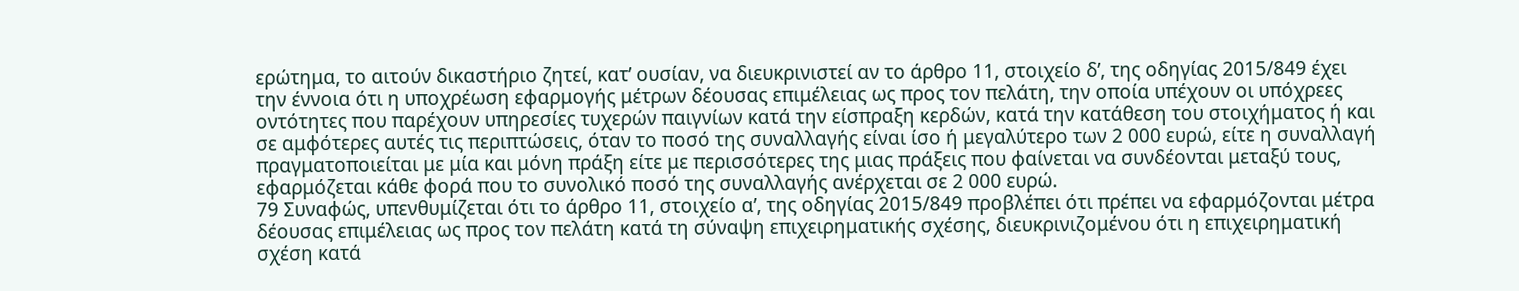ερώτημα, το αιτούν δικαστήριο ζητεί, κατ’ ουσίαν, να διευκρινιστεί αν το άρθρο 11, στοιχείο δʹ, της οδηγίας 2015/849 έχει την έννοια ότι η υποχρέωση εφαρμογής μέτρων δέουσας επιμέλειας ως προς τον πελάτη, την οποία υπέχουν οι υπόχρεες οντότητες που παρέχουν υπηρεσίες τυχερών παιγνίων κατά την είσπραξη κερδών, κατά την κατάθεση του στοιχήματος ή και σε αμφότερες αυτές τις περιπτώσεις, όταν το ποσό της συναλλαγής είναι ίσο ή μεγαλύτερο των 2 000 ευρώ, είτε η συναλλαγή πραγματοποιείται με μία και μόνη πράξη είτε με περισσότερες της μιας πράξεις που φαίνεται να συνδέονται μεταξύ τους, εφαρμόζεται κάθε φορά που το συνολικό ποσό της συναλλαγής ανέρχεται σε 2 000 ευρώ.
79 Συναφώς, υπενθυμίζεται ότι το άρθρο 11, στοιχείο αʹ, της οδηγίας 2015/849 προβλέπει ότι πρέπει να εφαρμόζονται μέτρα δέουσας επιμέλειας ως προς τον πελάτη κατά τη σύναψη επιχειρηματικής σχέσης, διευκρινιζομένου ότι η επιχειρηματική σχέση κατά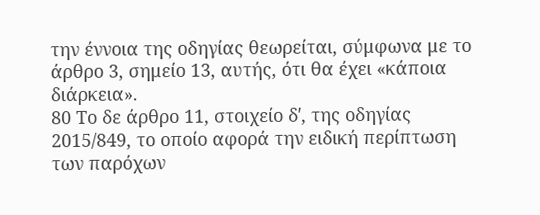την έννοια της οδηγίας θεωρείται, σύμφωνα με το άρθρο 3, σημείο 13, αυτής, ότι θα έχει «κάποια διάρκεια».
80 Το δε άρθρο 11, στοιχείο δʹ, της οδηγίας 2015/849, το οποίο αφορά την ειδική περίπτωση των παρόχων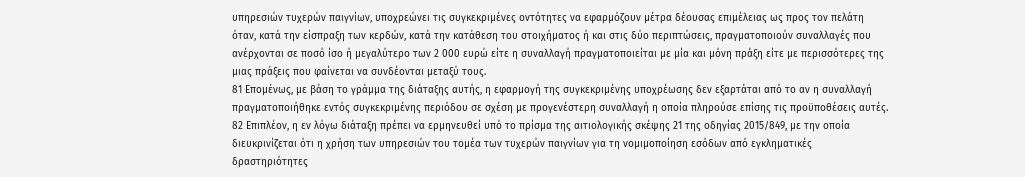υπηρεσιών τυχερών παιγνίων, υποχρεώνει τις συγκεκριμένες οντότητες να εφαρμόζουν μέτρα δέουσας επιμέλειας ως προς τον πελάτη όταν, κατά την είσπραξη των κερδών, κατά την κατάθεση του στοιχήματος ή και στις δύο περιπτώσεις, πραγματοποιούν συναλλαγές που ανέρχονται σε ποσό ίσο ή μεγαλύτερο των 2 000 ευρώ είτε η συναλλαγή πραγματοποιείται με μία και μόνη πράξη είτε με περισσότερες της μιας πράξεις που φαίνεται να συνδέονται μεταξύ τους.
81 Επομένως, με βάση το γράμμα της διάταξης αυτής, η εφαρμογή της συγκεκριμένης υποχρέωσης δεν εξαρτάται από το αν η συναλλαγή πραγματοποιήθηκε εντός συγκεκριμένης περιόδου σε σχέση με προγενέστερη συναλλαγή η οποία πληρούσε επίσης τις προϋποθέσεις αυτές.
82 Επιπλέον, η εν λόγω διάταξη πρέπει να ερμηνευθεί υπό το πρίσμα της αιτιολογικής σκέψης 21 της οδηγίας 2015/849, με την οποία διευκρινίζεται ότι η χρήση των υπηρεσιών του τομέα των τυχερών παιγνίων για τη νομιμοποίηση εσόδων από εγκληματικές δραστηριότητες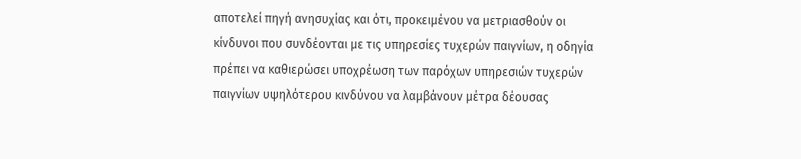αποτελεί πηγή ανησυχίας και ότι, προκειμένου να μετριασθούν οι κίνδυνοι που συνδέονται με τις υπηρεσίες τυχερών παιγνίων, η οδηγία πρέπει να καθιερώσει υποχρέωση των παρόχων υπηρεσιών τυχερών παιγνίων υψηλότερου κινδύνου να λαμβάνουν μέτρα δέουσας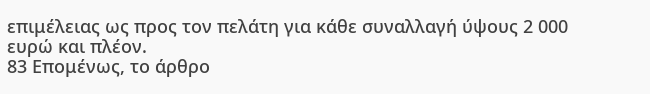επιμέλειας ως προς τον πελάτη για κάθε συναλλαγή ύψους 2 000 ευρώ και πλέον.
83 Επομένως, το άρθρο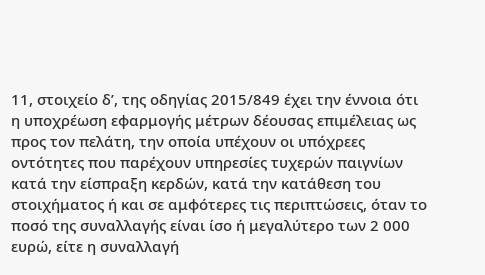11, στοιχείο δʹ, της οδηγίας 2015/849 έχει την έννοια ότι η υποχρέωση εφαρμογής μέτρων δέουσας επιμέλειας ως προς τον πελάτη, την οποία υπέχουν οι υπόχρεες οντότητες που παρέχουν υπηρεσίες τυχερών παιγνίων κατά την είσπραξη κερδών, κατά την κατάθεση του στοιχήματος ή και σε αμφότερες τις περιπτώσεις, όταν το ποσό της συναλλαγής είναι ίσο ή μεγαλύτερο των 2 000 ευρώ, είτε η συναλλαγή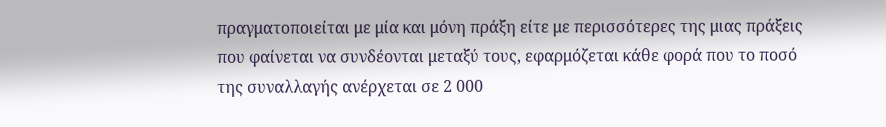πραγματοποιείται με μία και μόνη πράξη είτε με περισσότερες της μιας πράξεις που φαίνεται να συνδέονται μεταξύ τους, εφαρμόζεται κάθε φορά που το ποσό της συναλλαγής ανέρχεται σε 2 000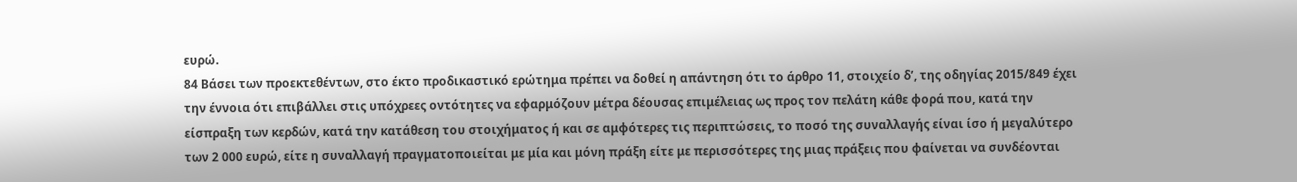ευρώ.
84 Βάσει των προεκτεθέντων, στο έκτο προδικαστικό ερώτημα πρέπει να δοθεί η απάντηση ότι το άρθρο 11, στοιχείο δʹ, της οδηγίας 2015/849 έχει την έννοια ότι επιβάλλει στις υπόχρεες οντότητες να εφαρμόζουν μέτρα δέουσας επιμέλειας ως προς τον πελάτη κάθε φορά που, κατά την είσπραξη των κερδών, κατά την κατάθεση του στοιχήματος ή και σε αμφότερες τις περιπτώσεις, το ποσό της συναλλαγής είναι ίσο ή μεγαλύτερο των 2 000 ευρώ, είτε η συναλλαγή πραγματοποιείται με μία και μόνη πράξη είτε με περισσότερες της μιας πράξεις που φαίνεται να συνδέονται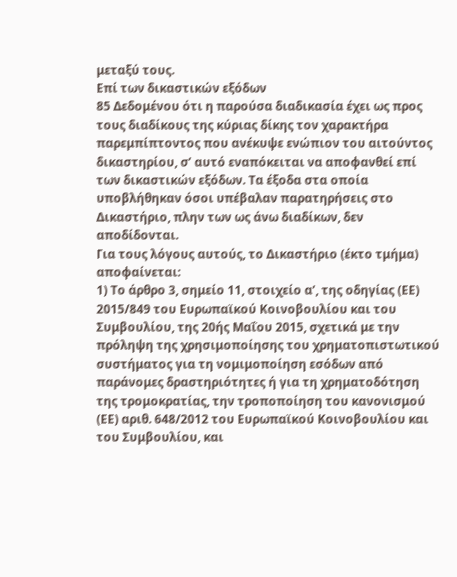μεταξύ τους.
Επί των δικαστικών εξόδων
85 Δεδομένου ότι η παρούσα διαδικασία έχει ως προς τους διαδίκους της κύριας δίκης τον χαρακτήρα παρεμπίπτοντος που ανέκυψε ενώπιον του αιτούντος δικαστηρίου, σ’ αυτό εναπόκειται να αποφανθεί επί των δικαστικών εξόδων. Τα έξοδα στα οποία υποβλήθηκαν όσοι υπέβαλαν παρατηρήσεις στο Δικαστήριο, πλην των ως άνω διαδίκων, δεν αποδίδονται.
Για τους λόγους αυτούς, το Δικαστήριο (έκτο τμήμα) αποφαίνεται:
1) Το άρθρο 3, σημείο 11, στοιχείο αʹ, της οδηγίας (ΕΕ) 2015/849 του Ευρωπαϊκού Κοινοβουλίου και του Συμβουλίου, της 20ής Μαΐου 2015, σχετικά με την πρόληψη της χρησιμοποίησης του χρηματοπιστωτικού συστήματος για τη νομιμοποίηση εσόδων από παράνομες δραστηριότητες ή για τη χρηματοδότηση της τρομοκρατίας, την τροποποίηση του κανονισμού (ΕΕ) αριθ. 648/2012 του Ευρωπαϊκού Κοινοβουλίου και του Συμβουλίου, και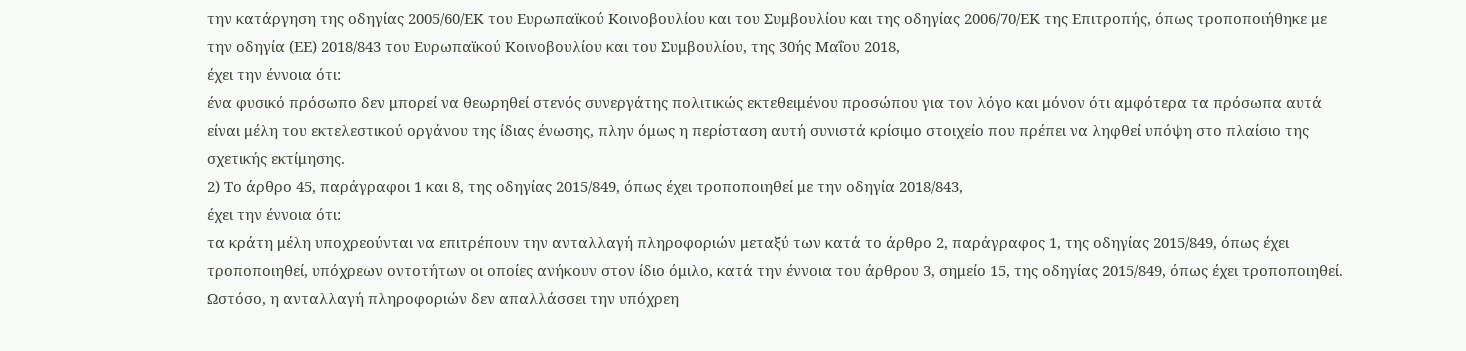την κατάργηση της οδηγίας 2005/60/ΕΚ του Ευρωπαϊκού Κοινοβουλίου και του Συμβουλίου και της οδηγίας 2006/70/ΕΚ της Επιτροπής, όπως τροποποιήθηκε με την οδηγία (ΕΕ) 2018/843 του Ευρωπαϊκού Κοινοβουλίου και του Συμβουλίου, της 30ής Μαΐου 2018,
έχει την έννοια ότι:
ένα φυσικό πρόσωπο δεν μπορεί να θεωρηθεί στενός συνεργάτης πολιτικώς εκτεθειμένου προσώπου για τον λόγο και μόνον ότι αμφότερα τα πρόσωπα αυτά είναι μέλη του εκτελεστικού οργάνου της ίδιας ένωσης, πλην όμως η περίσταση αυτή συνιστά κρίσιμο στοιχείο που πρέπει να ληφθεί υπόψη στο πλαίσιο της σχετικής εκτίμησης.
2) Το άρθρο 45, παράγραφοι 1 και 8, της οδηγίας 2015/849, όπως έχει τροποποιηθεί με την οδηγία 2018/843,
έχει την έννοια ότι:
τα κράτη μέλη υποχρεούνται να επιτρέπουν την ανταλλαγή πληροφοριών μεταξύ των κατά το άρθρο 2, παράγραφος 1, της οδηγίας 2015/849, όπως έχει τροποποιηθεί, υπόχρεων οντοτήτων οι οποίες ανήκουν στον ίδιο όμιλο, κατά την έννοια του άρθρου 3, σημείο 15, της οδηγίας 2015/849, όπως έχει τροποποιηθεί. Ωστόσο, η ανταλλαγή πληροφοριών δεν απαλλάσσει την υπόχρεη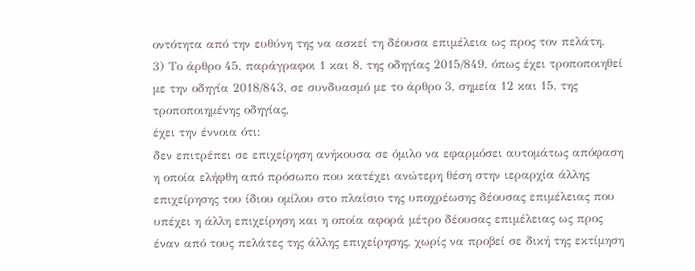οντότητα από την ευθύνη της να ασκεί τη δέουσα επιμέλεια ως προς τον πελάτη.
3) Το άρθρο 45, παράγραφοι 1 και 8, της οδηγίας 2015/849, όπως έχει τροποποιηθεί με την οδηγία 2018/843, σε συνδυασμό με το άρθρο 3, σημεία 12 και 15, της τροποποιημένης οδηγίας,
έχει την έννοια ότι:
δεν επιτρέπει σε επιχείρηση ανήκουσα σε όμιλο να εφαρμόσει αυτομάτως απόφαση η οποία ελήφθη από πρόσωπο που κατέχει ανώτερη θέση στην ιεραρχία άλλης επιχείρησης του ίδιου ομίλου στο πλαίσιο της υποχρέωσης δέουσας επιμέλειας που υπέχει η άλλη επιχείρηση και η οποία αφορά μέτρο δέουσας επιμέλειας ως προς έναν από τους πελάτες της άλλης επιχείρησης, χωρίς να προβεί σε δική της εκτίμηση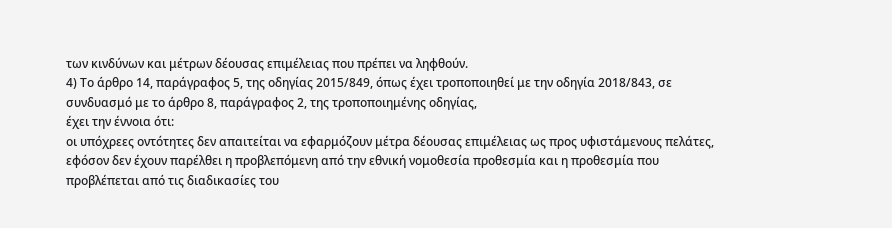των κινδύνων και μέτρων δέουσας επιμέλειας που πρέπει να ληφθούν.
4) Το άρθρο 14, παράγραφος 5, της οδηγίας 2015/849, όπως έχει τροποποιηθεί με την οδηγία 2018/843, σε συνδυασμό με το άρθρο 8, παράγραφος 2, της τροποποιημένης οδηγίας,
έχει την έννοια ότι:
οι υπόχρεες οντότητες δεν απαιτείται να εφαρμόζουν μέτρα δέουσας επιμέλειας ως προς υφιστάμενους πελάτες, εφόσον δεν έχουν παρέλθει η προβλεπόμενη από την εθνική νομοθεσία προθεσμία και η προθεσμία που προβλέπεται από τις διαδικασίες του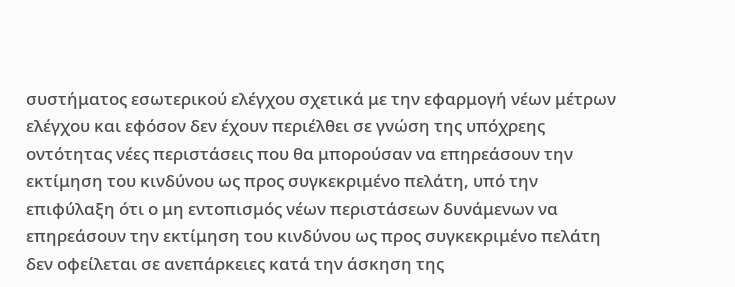συστήματος εσωτερικού ελέγχου σχετικά με την εφαρμογή νέων μέτρων ελέγχου και εφόσον δεν έχουν περιέλθει σε γνώση της υπόχρεης οντότητας νέες περιστάσεις που θα μπορούσαν να επηρεάσουν την εκτίμηση του κινδύνου ως προς συγκεκριμένο πελάτη, υπό την επιφύλαξη ότι ο μη εντοπισμός νέων περιστάσεων δυνάμενων να επηρεάσουν την εκτίμηση του κινδύνου ως προς συγκεκριμένο πελάτη δεν οφείλεται σε ανεπάρκειες κατά την άσκηση της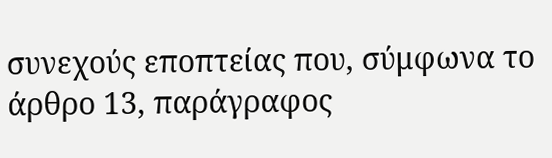συνεχούς εποπτείας που, σύμφωνα το άρθρο 13, παράγραφος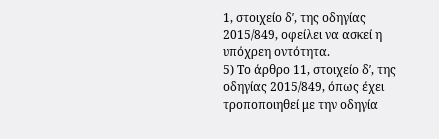1, στοιχείο δʹ, της οδηγίας 2015/849, οφείλει να ασκεί η υπόχρεη οντότητα.
5) Το άρθρο 11, στοιχείο δʹ, της οδηγίας 2015/849, όπως έχει τροποποιηθεί με την οδηγία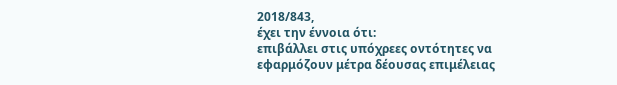2018/843,
έχει την έννοια ότι:
επιβάλλει στις υπόχρεες οντότητες να εφαρμόζουν μέτρα δέουσας επιμέλειας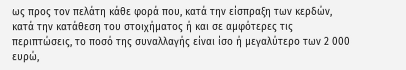ως προς τον πελάτη κάθε φορά που, κατά την είσπραξη των κερδών, κατά την κατάθεση του στοιχήματος ή και σε αμφότερες τις περιπτώσεις, το ποσό της συναλλαγής είναι ίσο ή μεγαλύτερο των 2 000 ευρώ,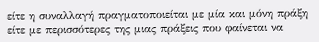είτε η συναλλαγή πραγματοποιείται με μία και μόνη πράξη είτε με περισσότερες της μιας πράξεις που φαίνεται να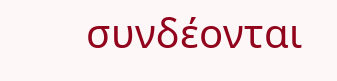συνδέονται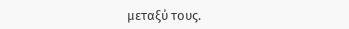μεταξύ τους.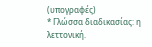(υπογραφές)
* Γλώσσα διαδικασίας: η λεττονική.